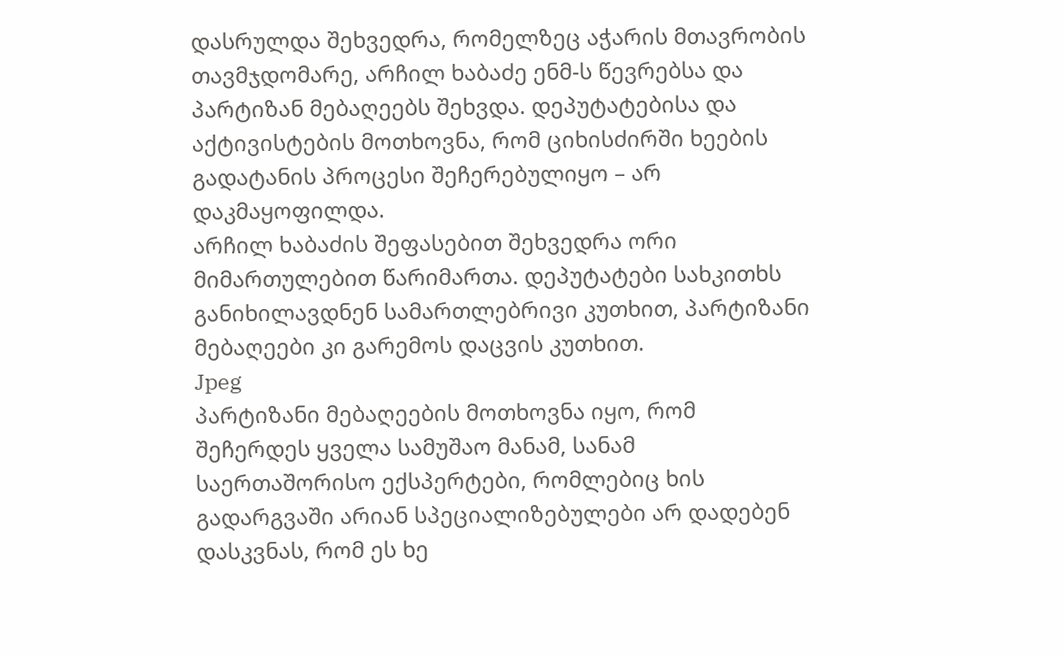დასრულდა შეხვედრა, რომელზეც აჭარის მთავრობის თავმჯდომარე, არჩილ ხაბაძე ენმ-ს წევრებსა და პარტიზან მებაღეებს შეხვდა. დეპუტატებისა და აქტივისტების მოთხოვნა, რომ ციხისძირში ხეების გადატანის პროცესი შეჩერებულიყო – არ დაკმაყოფილდა.
არჩილ ხაბაძის შეფასებით შეხვედრა ორი მიმართულებით წარიმართა. დეპუტატები სახკითხს განიხილავდნენ სამართლებრივი კუთხით, პარტიზანი მებაღეები კი გარემოს დაცვის კუთხით.
Jpeg
პარტიზანი მებაღეების მოთხოვნა იყო, რომ შეჩერდეს ყველა სამუშაო მანამ, სანამ საერთაშორისო ექსპერტები, რომლებიც ხის გადარგვაში არიან სპეციალიზებულები არ დადებენ დასკვნას, რომ ეს ხე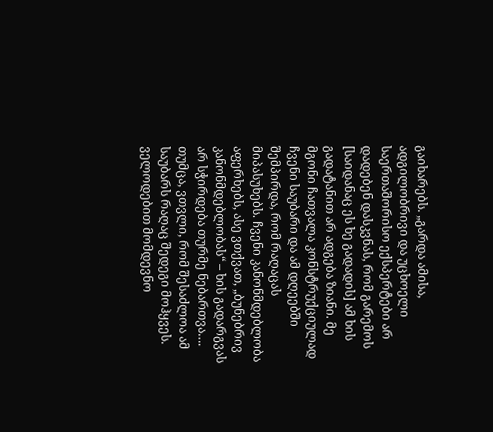გაიხარებს. „გარდა ამისა, ადგილობრივი და უცხოელი საერთაშორისო ექსპერტები არ დადებენ დასკვნას, რომ გარემოს [საიდანაც ეს ხე გადადის] ამ ხის გადატანით არ ადგება ზიანი. მე მგონი ჩათვალა კონსტრუქციულად ჩვენი საუბარი და ამ დღეებში შემპირდა, რომ რაღაცას მიპასუხებს. ჩვენი კანონმდებლობა აფერხებს, ასე ვთქვათ, „ბუნებრივ კანონმდებლობას“ – ხის გადარგვას არ სჭირდება თურმე ნებართვა…. თუმცა, ვთვლი, რომ შესაძლოა ამ საუბარს რაღაც შედეგი მოჰყვეს. ველოდებით მომდევნო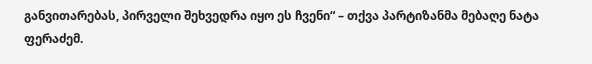განვითარებას, პირველი შეხვედრა იყო ეს ჩვენი“ – თქვა პარტიზანმა მებაღე ნატა ფერაძემ.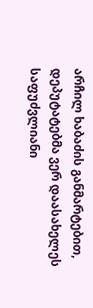არჩილ ხაბაძის განმარტებით, დეპუტატებმა ვერ დაასახელეს საფუძვლიანი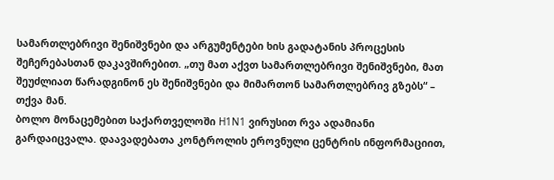სამართლებრივი შენიშვნები და არგუმენტები ხის გადატანის პროცესის შეჩერებასთან დაკავშირებით. „თუ მათ აქვთ სამართლებრივი შენიშვნები, მათ შეუძლიათ წარადგინონ ეს შენიშვნები და მიმართონ სამართლებრივ გზებს“ – თქვა მან.
ბოლო მონაცემებით საქართველოში H1N1 ვირუსით რვა ადამიანი გარდაიცვალა. დაავადებათა კონტროლის ეროვნული ცენტრის ინფორმაციით,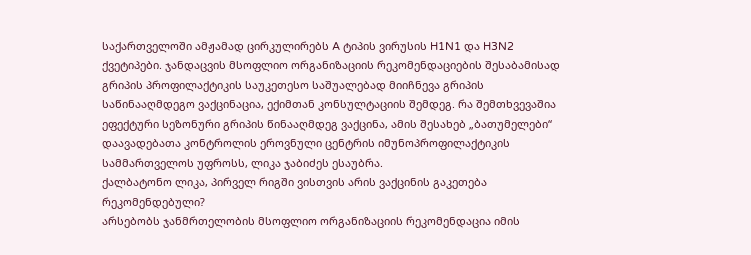საქართველოში ამჟამად ცირკულირებს A ტიპის ვირუსის H1N1 და H3N2 ქვეტიპები. ჯანდაცვის მსოფლიო ორგანიზაციის რეკომენდაციების შესაბამისად გრიპის პროფილაქტიკის საუკეთესო საშუალებად მიიჩნევა გრიპის საწინააღმდეგო ვაქცინაცია, ექიმთან კონსულტაციის შემდეგ. რა შემთხვევაშია ეფექტური სეზონური გრიპის წინააღმდეგ ვაქცინა, ამის შესახებ „ბათუმელები“ დაავადებათა კონტროლის ეროვნული ცენტრის იმუნოპროფილაქტიკის სამმართველოს უფროსს, ლიკა ჯაბიძეს ესაუბრა.
ქალბატონო ლიკა, პირველ რიგში ვისთვის არის ვაქცინის გაკეთება რეკომენდებული?
არსებობს ჯანმრთელობის მსოფლიო ორგანიზაციის რეკომენდაცია იმის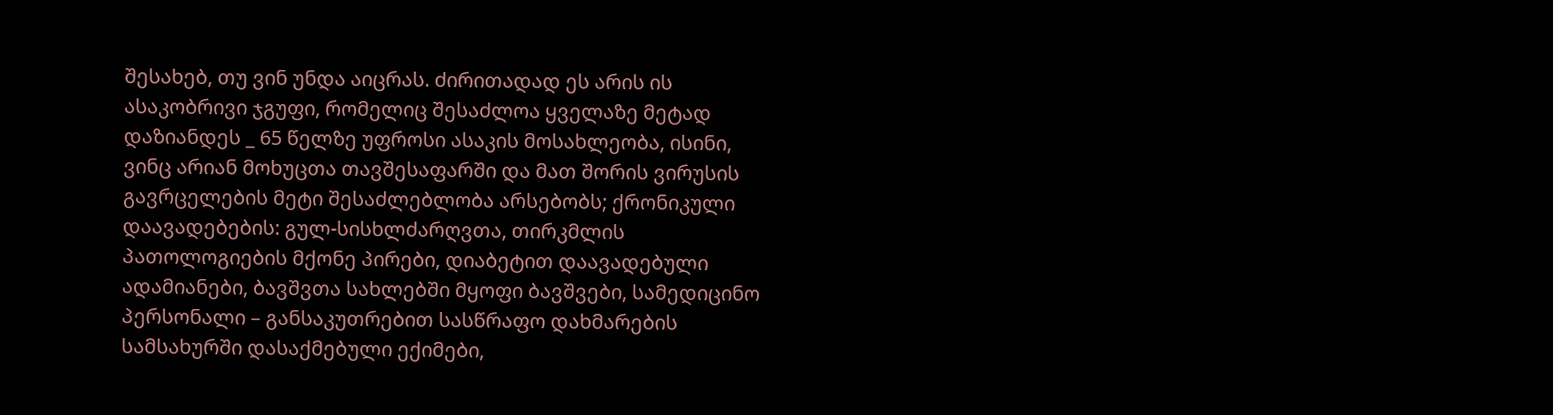შესახებ, თუ ვინ უნდა აიცრას. ძირითადად ეს არის ის ასაკობრივი ჯგუფი, რომელიც შესაძლოა ყველაზე მეტად დაზიანდეს _ 65 წელზე უფროსი ასაკის მოსახლეობა, ისინი, ვინც არიან მოხუცთა თავშესაფარში და მათ შორის ვირუსის გავრცელების მეტი შესაძლებლობა არსებობს; ქრონიკული დაავადებების: გულ-სისხლძარღვთა, თირკმლის პათოლოგიების მქონე პირები, დიაბეტით დაავადებული ადამიანები, ბავშვთა სახლებში მყოფი ბავშვები, სამედიცინო პერსონალი – განსაკუთრებით სასწრაფო დახმარების სამსახურში დასაქმებული ექიმები,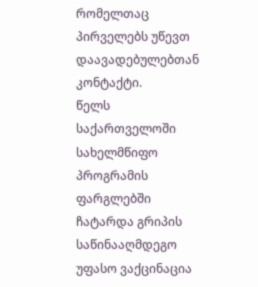რომელთაც პირველებს უწევთ დაავადებულებთან კონტაქტი.
წელს საქართველოში სახელმწიფო პროგრამის ფარგლებში ჩატარდა გრიპის საწინააღმდეგო უფასო ვაქცინაცია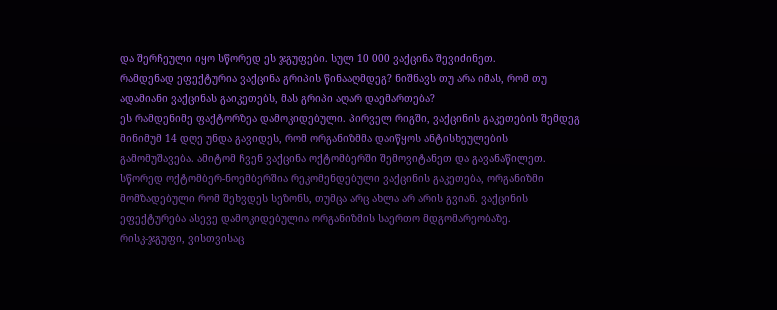და შერჩეული იყო სწორედ ეს ჯგუფები. სულ 10 000 ვაქცინა შევიძინეთ.
რამდენად ეფექტურია ვაქცინა გრიპის წინააღმდეგ? ნიშნავს თუ არა იმას, რომ თუ ადამიანი ვაქცინას გაიკეთებს, მას გრიპი აღარ დაემართება?
ეს რამდენიმე ფაქტორზეა დამოკიდებული. პირველ რიგში, ვაქცინის გაკეთების შემდეგ მინიმუმ 14 დღე უნდა გავიდეს, რომ ორგანიზმმა დაიწყოს ანტისხეულების გამომუშავება. ამიტომ ჩვენ ვაქცინა ოქტომბერში შემოვიტანეთ და გავანაწილეთ. სწორედ ოქტომბერ-ნოემბერშია რეკომენდებული ვაქცინის გაკეთება, ორგანიზმი მომზადებული რომ შეხვდეს სეზონს, თუმცა არც ახლა არ არის გვიან. ვაქცინის ეფექტურება ასევე დამოკიდებულია ორგანიზმის საერთო მდგომარეობაზე.
რისკ-ჯგუფი, ვისთვისაც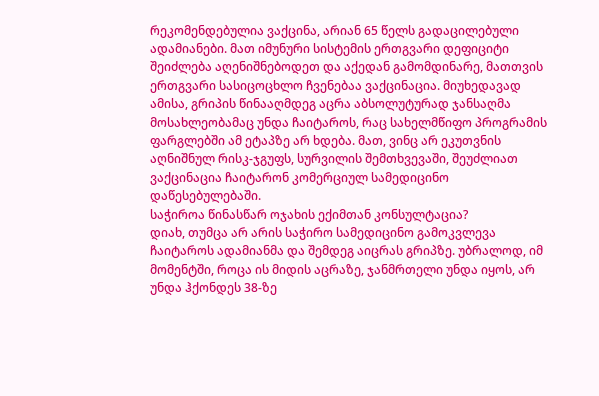რეკომენდებულია ვაქცინა, არიან 65 წელს გადაცილებული ადამიანები. მათ იმუნური სისტემის ერთგვარი დეფიციტი შეიძლება აღენიშნებოდეთ და აქედან გამომდინარე, მათთვის ერთგვარი სასიცოცხლო ჩვენებაა ვაქცინაცია. მიუხედავად ამისა, გრიპის წინააღმდეგ აცრა აბსოლუტურად ჯანსაღმა მოსახლეობამაც უნდა ჩაიტაროს, რაც სახელმწიფო პროგრამის ფარგლებში ამ ეტაპზე არ ხდება. მათ, ვინც არ ეკუთვნის აღნიშნულ რისკ-ჯგუფს, სურვილის შემთხვევაში, შეუძლიათ ვაქცინაცია ჩაიტარონ კომერციულ სამედიცინო დაწესებულებაში.
საჭიროა წინასწარ ოჯახის ექიმთან კონსულტაცია?
დიახ, თუმცა არ არის საჭირო სამედიცინო გამოკვლევა ჩაიტაროს ადამიანმა და შემდეგ აიცრას გრიპზე. უბრალოდ, იმ მომენტში, როცა ის მიდის აცრაზე, ჯანმრთელი უნდა იყოს, არ უნდა ჰქონდეს 38-ზე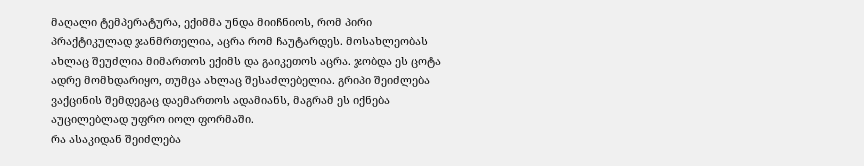მაღალი ტემპერატურა, ექიმმა უნდა მიიჩნიოს, რომ პირი პრაქტიკულად ჯანმრთელია, აცრა რომ ჩაუტარდეს. მოსახლეობას ახლაც შეუძლია მიმართოს ექიმს და გაიკეთოს აცრა. ჯობდა ეს ცოტა ადრე მომხდარიყო, თუმცა ახლაც შესაძლებელია. გრიპი შეიძლება ვაქცინის შემდეგაც დაემართოს ადამიანს, მაგრამ ეს იქნება აუცილებლად უფრო იოლ ფორმაში.
რა ასაკიდან შეიძლება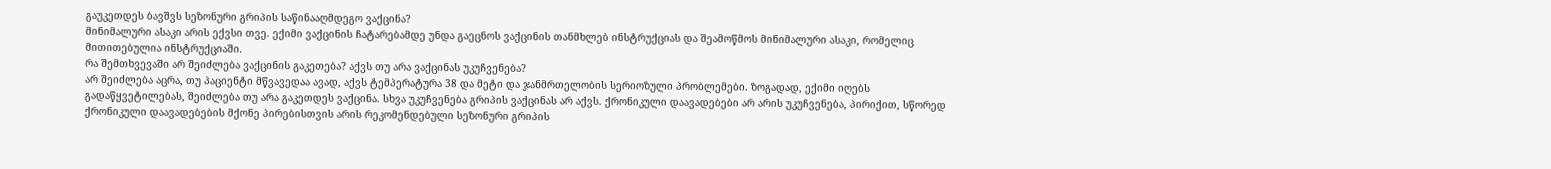გაუკეთდეს ბავშვს სეზონური გრიპის საწინააღმდეგო ვაქცინა?
მინიმალური ასაკი არის ექვსი თვე. ექიმი ვაქცინის ჩატარებამდე უნდა გაეცნოს ვაქცინის თანმხლებ ინსტრუქციას და შეამოწმოს მინიმალური ასაკი, რომელიც მითითებულია ინსტრუქციაში.
რა შემთხვევაში არ შეიძლება ვაქცინის გაკეთება? აქვს თუ არა ვაქცინას უკუჩვენება?
არ შეიძლება აცრა, თუ პაციენტი მწვავედაა ავად, აქვს ტემპერატურა 38 და მეტი და ჯანმრთელობის სერიოზული პრობლემები. ზოგადად, ექიმი იღებს გადაწყვეტილებას, შეიძლება თუ არა გაკეთდეს ვაქცინა. სხვა უკუჩვენება გრიპის ვაქცინას არ აქვს. ქრონიკული დაავადებები არ არის უკუჩვენება, პირიქით, სწორედ ქრონიკული დაავადებების მქონე პირებისთვის არის რეკომენდებული სეზონური გრიპის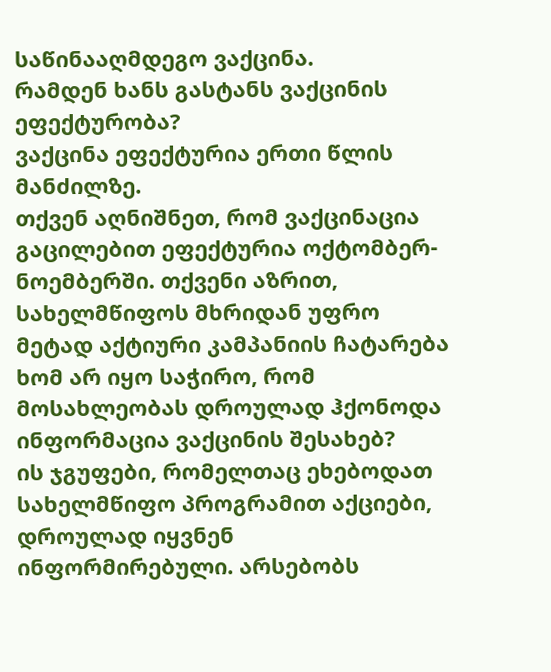საწინააღმდეგო ვაქცინა.
რამდენ ხანს გასტანს ვაქცინის ეფექტურობა?
ვაქცინა ეფექტურია ერთი წლის მანძილზე.
თქვენ აღნიშნეთ, რომ ვაქცინაცია გაცილებით ეფექტურია ოქტომბერ-ნოემბერში. თქვენი აზრით, სახელმწიფოს მხრიდან უფრო მეტად აქტიური კამპანიის ჩატარება ხომ არ იყო საჭირო, რომ მოსახლეობას დროულად ჰქონოდა ინფორმაცია ვაქცინის შესახებ?
ის ჯგუფები, რომელთაც ეხებოდათ სახელმწიფო პროგრამით აქციები, დროულად იყვნენ ინფორმირებული. არსებობს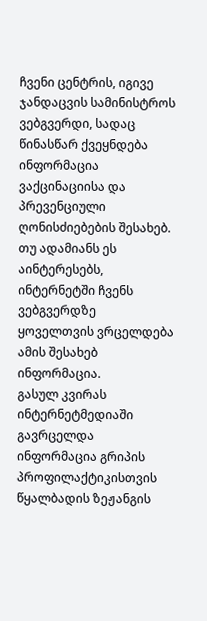ჩვენი ცენტრის, იგივე ჯანდაცვის სამინისტროს ვებგვერდი, სადაც წინასწარ ქვეყნდება ინფორმაცია ვაქცინაციისა და პრევენციული ღონისძიებების შესახებ. თუ ადამიანს ეს აინტერესებს, ინტერნეტში ჩვენს ვებგვერდზე ყოველთვის ვრცელდება ამის შესახებ ინფორმაცია.
გასულ კვირას ინტერნეტმედიაში გავრცელდა ინფორმაცია გრიპის პროფილაქტიკისთვის წყალბადის ზეჟანგის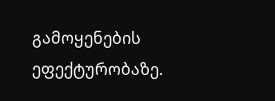გამოყენების ეფექტურობაზე.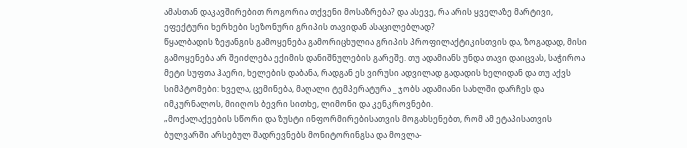ამასთან დაკავშირებით როგორია თქვენი მოსაზრება? და ასევე, რა არის ყველაზე მარტივი, ეფექტური ხერხები სეზონური გრიპის თავიდან ასაცილებლად?
წყალბადის ზეჟანგის გამოყენება გამორიცხულია გრიპის პროფილაქტიკისთვის და, ზოგადად, მისი გამოყენება არ შეიძლება ექიმის დანიშნულების გარეშე. თუ ადამიანს უნდა თავი დაიცვას, საჭიროა მეტი სუფთა ჰაერი, ხელების დაბანა, რადგან ეს ვირუსი ადვილად გადადის ხელიდან და თუ აქვს სიმპტომები: ხველა, ცემინება, მაღალი ტემპერატურა _ ჯობს ადამიანი სახლში დარჩეს და იმკურნალოს, მიიღოს ბევრი სითხე, ლიმონი და კენკროვნები.
„მოქალაქეების სწორი და ზუსტი ინფორმირებისათვის მოგახსენებთ, რომ ამ ეტაპისათვის ბულვარში არსებულ შადრევნებს მონიტორინგსა და მოვლა-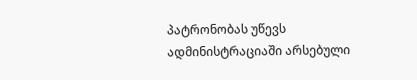პატრონობას უწევს ადმინისტრაციაში არსებული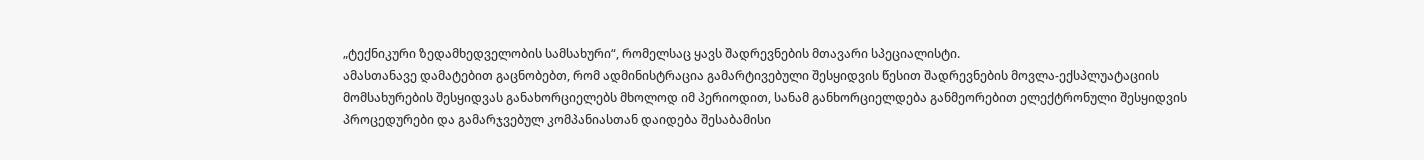„ტექნიკური ზედამხედველობის სამსახური“, რომელსაც ყავს შადრევნების მთავარი სპეციალისტი.
ამასთანავე დამატებით გაცნობებთ, რომ ადმინისტრაცია გამარტივებული შესყიდვის წესით შადრევნების მოვლა-ექსპლუატაციის მომსახურების შესყიდვას განახორციელებს მხოლოდ იმ პერიოდით, სანამ განხორციელდება განმეორებით ელექტრონული შესყიდვის პროცედურები და გამარჯვებულ კომპანიასთან დაიდება შესაბამისი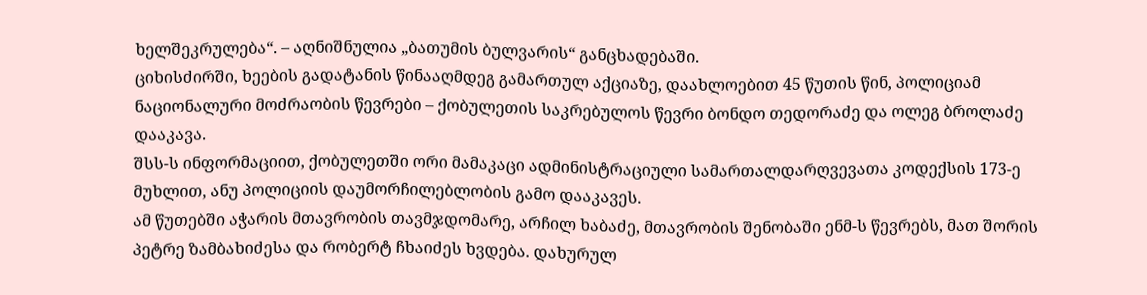ხელშეკრულება“. – აღნიშნულია „ბათუმის ბულვარის“ განცხადებაში.
ციხისძირში, ხეების გადატანის წინააღმდეგ გამართულ აქციაზე, დაახლოებით 45 წუთის წინ, პოლიციამ ნაციონალური მოძრაობის წევრები – ქობულეთის საკრებულოს წევრი ბონდო თედორაძე და ოლეგ ბროლაძე დააკავა.
შსს-ს ინფორმაციით, ქობულეთში ორი მამაკაცი ადმინისტრაციული სამართალდარღვევათა კოდექსის 173-ე მუხლით, ანუ პოლიციის დაუმორჩილებლობის გამო დააკავეს.
ამ წუთებში აჭარის მთავრობის თავმჯდომარე, არჩილ ხაბაძე, მთავრობის შენობაში ენმ-ს წევრებს, მათ შორის პეტრე ზამბახიძესა და რობერტ ჩხაიძეს ხვდება. დახურულ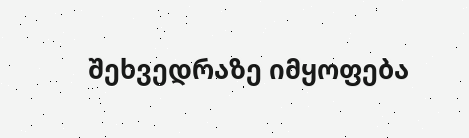შეხვედრაზე იმყოფება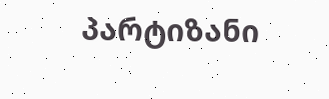პარტიზანი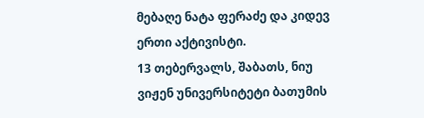მებაღე ნატა ფერაძე და კიდევ ერთი აქტივისტი.
13 თებერვალს, შაბათს, ნიუ ვიჟენ უნივერსიტეტი ბათუმის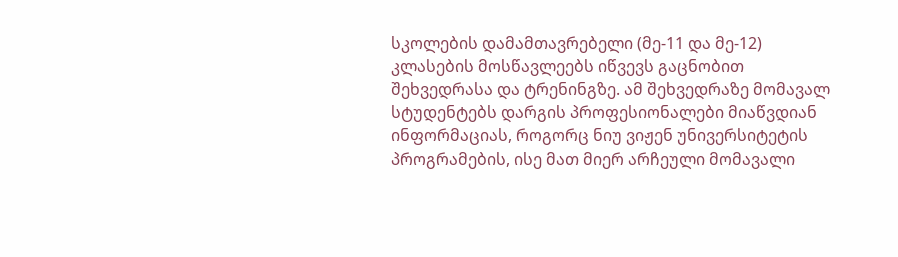სკოლების დამამთავრებელი (მე-11 და მე-12) კლასების მოსწავლეებს იწვევს გაცნობით შეხვედრასა და ტრენინგზე. ამ შეხვედრაზე მომავალ სტუდენტებს დარგის პროფესიონალები მიაწვდიან ინფორმაციას, როგორც ნიუ ვიჟენ უნივერსიტეტის პროგრამების, ისე მათ მიერ არჩეული მომავალი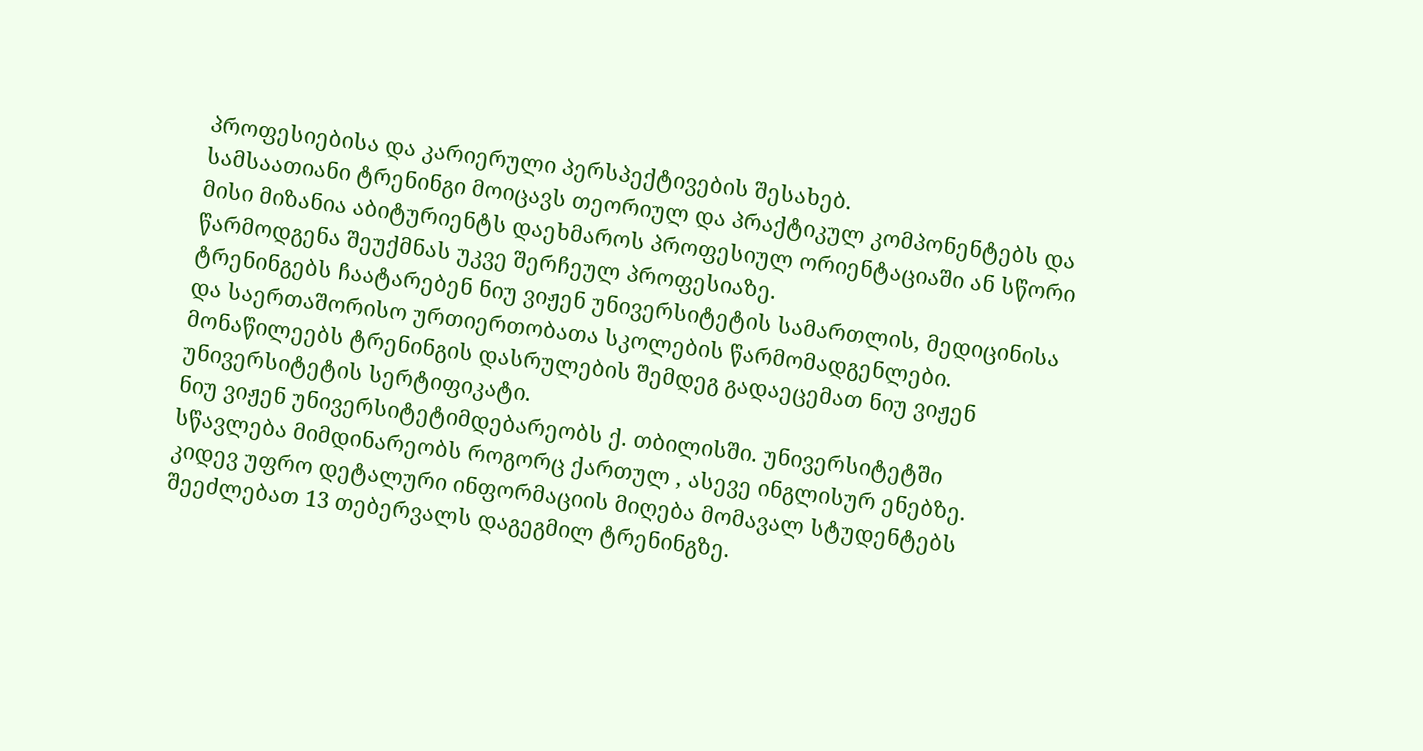პროფესიებისა და კარიერული პერსპექტივების შესახებ.
სამსაათიანი ტრენინგი მოიცავს თეორიულ და პრაქტიკულ კომპონენტებს და მისი მიზანია აბიტურიენტს დაეხმაროს პროფესიულ ორიენტაციაში ან სწორი წარმოდგენა შეუქმნას უკვე შერჩეულ პროფესიაზე.
ტრენინგებს ჩაატარებენ ნიუ ვიჟენ უნივერსიტეტის სამართლის, მედიცინისა და საერთაშორისო ურთიერთობათა სკოლების წარმომადგენლები.
მონაწილეებს ტრენინგის დასრულების შემდეგ გადაეცემათ ნიუ ვიჟენ უნივერსიტეტის სერტიფიკატი.
ნიუ ვიჟენ უნივერსიტეტიმდებარეობს ქ. თბილისში. უნივერსიტეტში სწავლება მიმდინარეობს როგორც ქართულ , ასევე ინგლისურ ენებზე.
კიდევ უფრო დეტალური ინფორმაციის მიღება მომავალ სტუდენტებს შეეძლებათ 13 თებერვალს დაგეგმილ ტრენინგზე.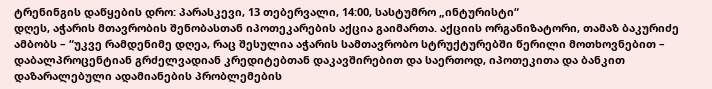ტრენინგის დაწყების დრო: პარასკევი, 13 თებერვალი, 14:00, სასტუმრო „ინტურისტი“
დღეს, აჭარის მთავრობის შენობასთან იპოთეკარების აქცია გაიმართა. აქციის ორგანიზატორი, თამაზ ბაკურიძე ამბობს – “უკვე რამდენიმე დღეა, რაც შესულია აჭარის სამთავრობო სტრუქტურებში წერილი მოთხოვნებით – დაბალპროცენტიან გრძელვადიან კრედიტებთან დაკავშირებით და საერთოდ, იპოთეკითა და ბანკით დაზარალებული ადამიანების პრობლემების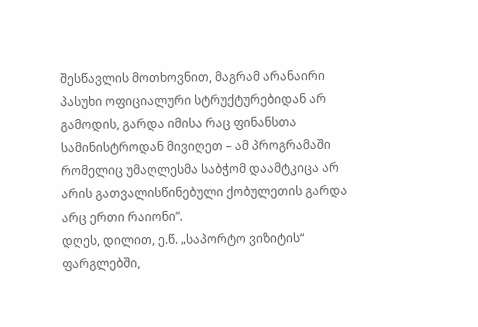შესწავლის მოთხოვნით, მაგრამ არანაირი პასუხი ოფიციალური სტრუქტურებიდან არ გამოდის, გარდა იმისა რაც ფინანსთა სამინისტროდან მივიღეთ – ამ პროგრამაში რომელიც უმაღლესმა საბჭომ დაამტკიცა არ არის გათვალისწინებული ქობულეთის გარდა არც ერთი რაიონი”.
დღეს, დილით, ე.წ. „საპორტო ვიზიტის“ ფარგლებში,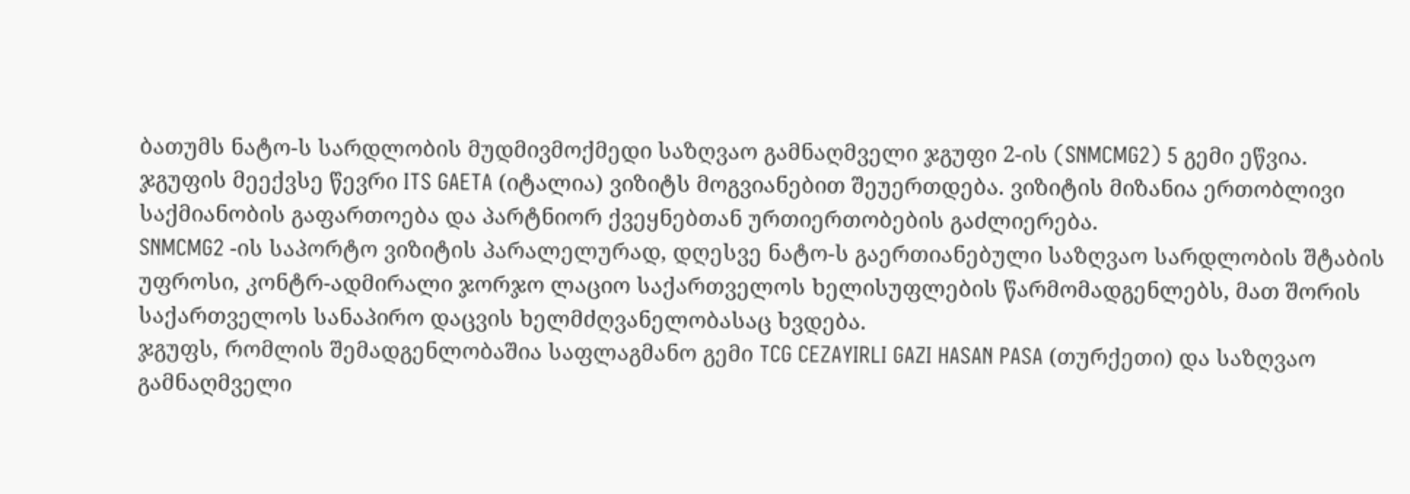ბათუმს ნატო-ს სარდლობის მუდმივმოქმედი საზღვაო გამნაღმველი ჯგუფი 2-ის (SNMCMG2) 5 გემი ეწვია. ჯგუფის მეექვსე წევრი ITS GAETA (იტალია) ვიზიტს მოგვიანებით შეუერთდება. ვიზიტის მიზანია ერთობლივი საქმიანობის გაფართოება და პარტნიორ ქვეყნებთან ურთიერთობების გაძლიერება.
SNMCMG2 -ის საპორტო ვიზიტის პარალელურად, დღესვე ნატო-ს გაერთიანებული საზღვაო სარდლობის შტაბის უფროსი, კონტრ-ადმირალი ჯორჯო ლაციო საქართველოს ხელისუფლების წარმომადგენლებს, მათ შორის საქართველოს სანაპირო დაცვის ხელმძღვანელობასაც ხვდება.
ჯგუფს, რომლის შემადგენლობაშია საფლაგმანო გემი TCG CEZAYIRLI GAZI HASAN PASA (თურქეთი) და საზღვაო გამნაღმველი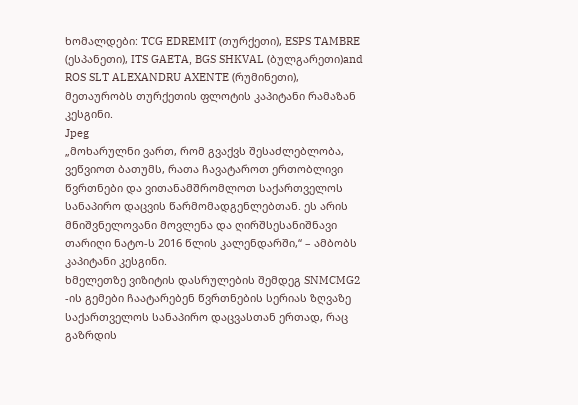ხომალდები: TCG EDREMIT (თურქეთი), ESPS TAMBRE (ესპანეთი), ITS GAETA, BGS SHKVAL (ბულგარეთი)and ROS SLT ALEXANDRU AXENTE (რუმინეთი), მეთაურობს თურქეთის ფლოტის კაპიტანი რამაზან კესგინი.
Jpeg
„მოხარულნი ვართ, რომ გვაქვს შესაძლებლობა, ვეწვიოთ ბათუმს, რათა ჩავატაროთ ერთობლივი წვრთნები და ვითანამშრომლოთ საქართველოს სანაპირო დაცვის წარმომადგენლებთან. ეს არის მნიშვნელოვანი მოვლენა და ღირშსესანიშნავი თარიღი ნატო-ს 2016 წლის კალენდარში,“ – ამბობს კაპიტანი კესგინი.
ხმელეთზე ვიზიტის დასრულების შემდეგ SNMCMG2 -ის გემები ჩაატარებენ წვრთნების სერიას ზღვაზე საქართველოს სანაპირო დაცვასთან ერთად, რაც გაზრდის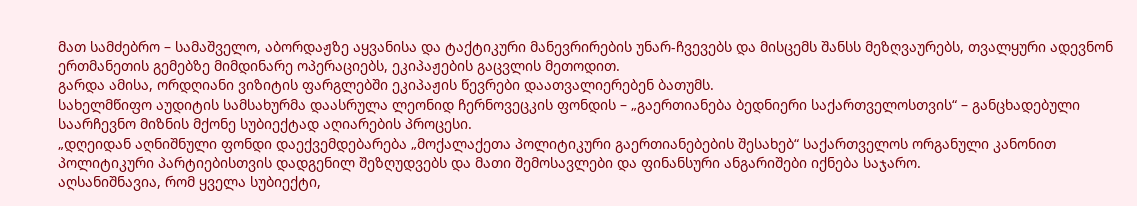მათ სამძებრო – სამაშველო, აბორდაჟზე აყვანისა და ტაქტიკური მანევრირების უნარ-ჩვევებს და მისცემს შანსს მეზღვაურებს, თვალყური ადევნონ ერთმანეთის გემებზე მიმდინარე ოპერაციებს, ეკიპაჟების გაცვლის მეთოდით.
გარდა ამისა, ორდღიანი ვიზიტის ფარგლებში ეკიპაჟის წევრები დაათვალიერებენ ბათუმს.
სახელმწიფო აუდიტის სამსახურმა დაასრულა ლეონიდ ჩერნოვეცკის ფონდის – „გაერთიანება ბედნიერი საქართველოსთვის“ – განცხადებული საარჩევნო მიზნის მქონე სუბიექტად აღიარების პროცესი.
„დღეიდან აღნიშნული ფონდი დაექვემდებარება „მოქალაქეთა პოლიტიკური გაერთიანებების შესახებ“ საქართველოს ორგანული კანონით პოლიტიკური პარტიებისთვის დადგენილ შეზღუდვებს და მათი შემოსავლები და ფინანსური ანგარიშები იქნება საჯარო.
აღსანიშნავია, რომ ყველა სუბიექტი,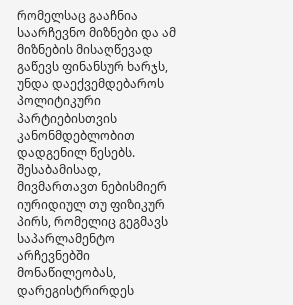რომელსაც გააჩნია საარჩევნო მიზნები და ამ მიზნების მისაღწევად გაწევს ფინანსურ ხარჯს, უნდა დაექვემდებაროს პოლიტიკური პარტიებისთვის კანონმდებლობით დადგენილ წესებს. შესაბამისად, მივმართავთ ნებისმიერ იურიდიულ თუ ფიზიკურ პირს, რომელიც გეგმავს საპარლამენტო არჩევნებში მონაწილეობას, დარეგისტრირდეს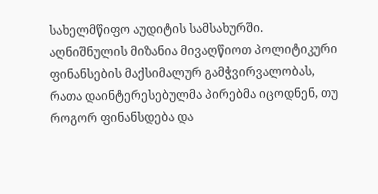სახელმწიფო აუდიტის სამსახურში.
აღნიშნულის მიზანია მივაღწიოთ პოლიტიკური ფინანსების მაქსიმალურ გამჭვირვალობას, რათა დაინტერესებულმა პირებმა იცოდნენ, თუ როგორ ფინანსდება და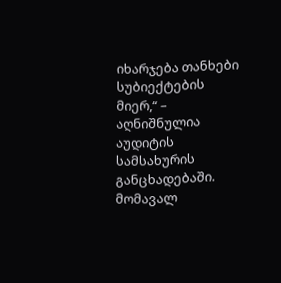იხარჯება თანხები სუბიექტების მიერ,“ – აღნიშნულია აუდიტის სამსახურის განცხადებაში.
მომავალ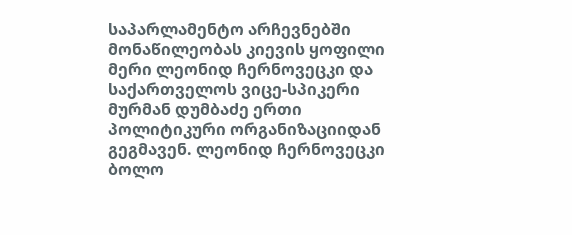საპარლამენტო არჩევნებში მონაწილეობას კიევის ყოფილი მერი ლეონიდ ჩერნოვეცკი და საქართველოს ვიცე-სპიკერი მურმან დუმბაძე ერთი პოლიტიკური ორგანიზაციიდან გეგმავენ. ლეონიდ ჩერნოვეცკი ბოლო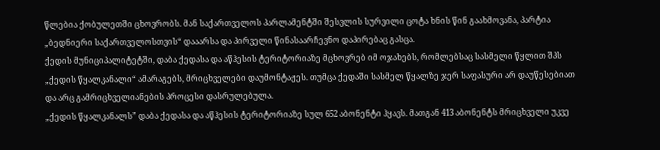წლებია ქობულეთში ცხოვრობს. მან საქართველოს პარლამენტში შესვლის სურვილი ცოტა ხნის წინ გაახმოვანა, პარტია „ბედნიერი საქართველოსთვის“ დააარსა და პირველი წინასაარჩევნო დაპირებაც გასცა.
ქედის მუნიციპალიტეტში, დაბა ქედასა და აწჰესის ტერიტორიაზე მცხოვრებ იმ ოჯახებს, რომლებსაც სასმელი წყლით შპს „ქედის წყალკანალი“ ამარაგებს, მრიცხველები დაუმონტაჟეს. თუმცა ქედაში სასმელ წყალზე ჯერ საფასური არ დაუწესებიათ და არც გამრიცხველიანების პროცესი დასრულებულა.
„ქედის წყალკანალს” დაბა ქედასა და აწჰესის ტერიტორიაზე სულ 652 აბონენტი ჰყავს. მათგან 413 აბონენტს მრიცხველი უკვე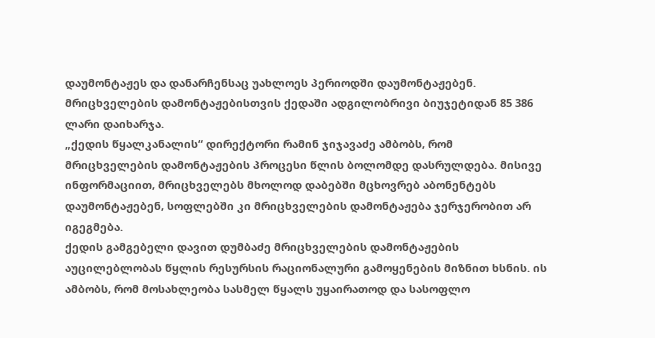დაუმონტაჟეს და დანარჩენსაც უახლოეს პერიოდში დაუმონტაჟებენ. მრიცხველების დამონტაჟებისთვის ქედაში ადგილობრივი ბიუჯეტიდან 85 386 ლარი დაიხარჯა.
„ქედის წყალკანალის“ დირექტორი რამინ ჯიჯავაძე ამბობს, რომ მრიცხველების დამონტაჟების პროცესი წლის ბოლომდე დასრულდება. მისივე ინფორმაციით, მრიცხველებს მხოლოდ დაბებში მცხოვრებ აბონენტებს დაუმონტაჟებენ, სოფლებში კი მრიცხველების დამონტაჟება ჯერჯერობით არ იგეგმება.
ქედის გამგებელი დავით დუმბაძე მრიცხველების დამონტაჟების აუცილებლობას წყლის რესურსის რაციონალური გამოყენების მიზნით ხსნის. ის ამბობს, რომ მოსახლეობა სასმელ წყალს უყაირათოდ და სასოფლო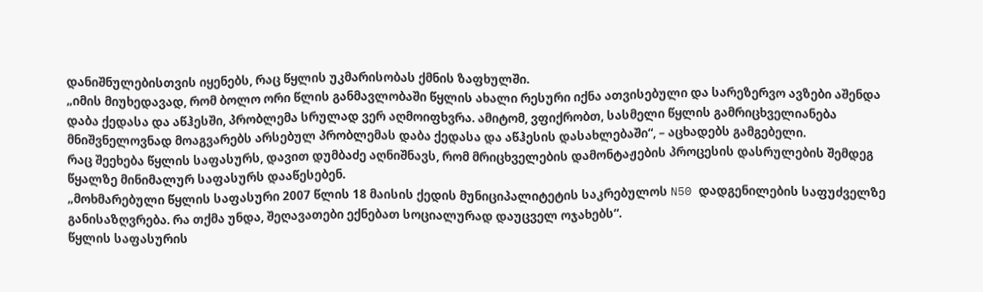დანიშნულებისთვის იყენებს, რაც წყლის უკმარისობას ქმნის ზაფხულში.
„იმის მიუხედავად, რომ ბოლო ორი წლის განმავლობაში წყლის ახალი რესური იქნა ათვისებული და სარეზერვო ავზები აშენდა დაბა ქედასა და აწჰესში, პრობლემა სრულად ვერ აღმოიფხვრა. ამიტომ, ვფიქრობთ, სასმელი წყლის გამრიცხველიანება მნიშვნელოვნად მოაგვარებს არსებულ პრობლემას დაბა ქედასა და აწჰესის დასახლებაში“, – აცხადებს გამგებელი.
რაც შეეხება წყლის საფასურს, დავით დუმბაძე აღნიშნავს, რომ მრიცხველების დამონტაჟების პროცესის დასრულების შემდეგ წყალზე მინიმალურ საფასურს დააწესებენ.
„მოხმარებული წყლის საფასური 2007 წლის 18 მაისის ქედის მუნიციპალიტეტის საკრებულოს N50 დადგენილების საფუძველზე განისაზღვრება. რა თქმა უნდა, შეღავათები ექნებათ სოციალურად დაუცველ ოჯახებს“.
წყლის საფასურის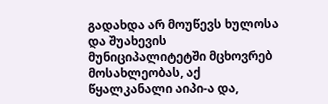გადახდა არ მოუწევს ხულოსა და შუახევის მუნიციპალიტეტში მცხოვრებ მოსახლეობას, აქ წყალკანალი აიპი-ა და,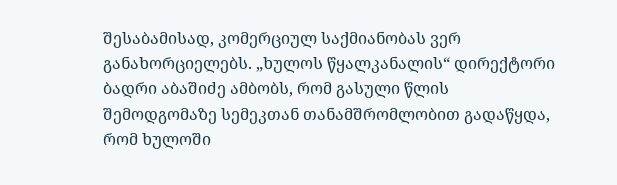შესაბამისად, კომერციულ საქმიანობას ვერ განახორციელებს. „ხულოს წყალკანალის“ დირექტორი ბადრი აბაშიძე ამბობს, რომ გასული წლის შემოდგომაზე სემეკთან თანამშრომლობით გადაწყდა, რომ ხულოში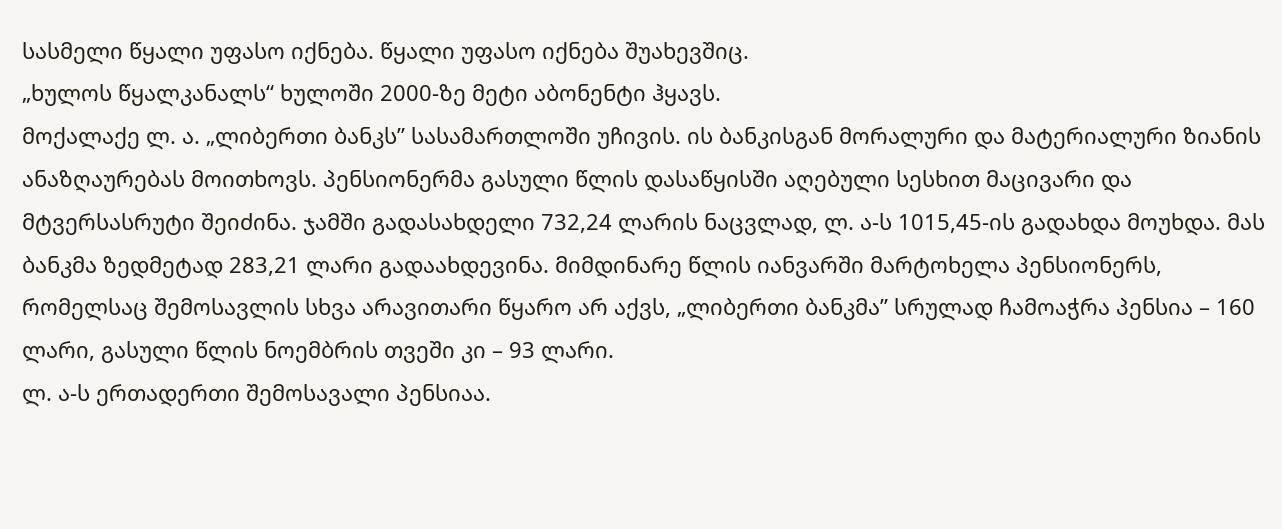სასმელი წყალი უფასო იქნება. წყალი უფასო იქნება შუახევშიც.
„ხულოს წყალკანალს“ ხულოში 2000-ზე მეტი აბონენტი ჰყავს.
მოქალაქე ლ. ა. „ლიბერთი ბანკს” სასამართლოში უჩივის. ის ბანკისგან მორალური და მატერიალური ზიანის ანაზღაურებას მოითხოვს. პენსიონერმა გასული წლის დასაწყისში აღებული სესხით მაცივარი და მტვერსასრუტი შეიძინა. ჯამში გადასახდელი 732,24 ლარის ნაცვლად, ლ. ა-ს 1015,45-ის გადახდა მოუხდა. მას ბანკმა ზედმეტად 283,21 ლარი გადაახდევინა. მიმდინარე წლის იანვარში მარტოხელა პენსიონერს, რომელსაც შემოსავლის სხვა არავითარი წყარო არ აქვს, „ლიბერთი ბანკმა” სრულად ჩამოაჭრა პენსია – 160 ლარი, გასული წლის ნოემბრის თვეში კი – 93 ლარი.
ლ. ა-ს ერთადერთი შემოსავალი პენსიაა.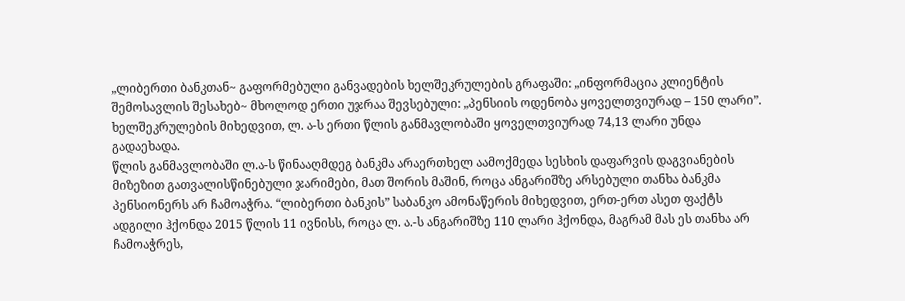„ლიბერთი ბანკთან~ გაფორმებული განვადების ხელშეკრულების გრაფაში: „ინფორმაცია კლიენტის შემოსავლის შესახებ~ მხოლოდ ერთი უჯრაა შევსებული: „პენსიის ოდენობა ყოველთვიურად – 150 ლარი”. ხელშეკრულების მიხედვით, ლ. ა-ს ერთი წლის განმავლობაში ყოველთვიურად 74,13 ლარი უნდა გადაეხადა.
წლის განმავლობაში ლ.ა-ს წინააღმდეგ ბანკმა არაერთხელ აამოქმედა სესხის დაფარვის დაგვიანების მიზეზით გათვალისწინებული ჯარიმები, მათ შორის მაშინ, როცა ანგარიშზე არსებული თანხა ბანკმა პენსიონერს არ ჩამოაჭრა. “ლიბერთი ბანკის” საბანკო ამონაწერის მიხედვით, ერთ-ერთ ასეთ ფაქტს ადგილი ჰქონდა 2015 წლის 11 ივნისს, როცა ლ. ა.-ს ანგარიშზე 110 ლარი ჰქონდა, მაგრამ მას ეს თანხა არ ჩამოაჭრეს,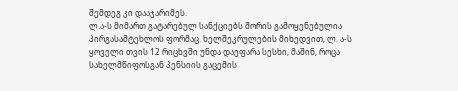შემდეგ კი დააჯარიმეს.
ლ.ა-ს მიმართ გატარებულ სანქციებს შორის გამოყენებულია პირგასამტეხლოს ფორმაც. ხელშეკრულების მიხედვით, ლ. ა-ს ყოველი თვის 12 რიცხვში უნდა დაეფარა სესხი, მაშინ, როცა სახელმწიფოსგან პენსიის გაცემის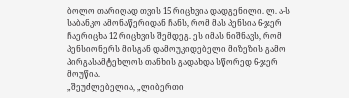ბოლო თარიღად თვის 15 რიცხვია დადგენილი. ლ. ა-ს საბანკო ამონაწერიდან ჩანს, რომ მას პენსია 6-ჯერ ჩაერიცხა 12 რიცხვის შემდეგ. ეს იმას ნიშნავს, რომ პენსიონერს მისგან დამოუკიდებელი მიზეზის გამო პირგასამტეხლოს თანხის გადახდა სწორედ 6-ჯერ მოუწია.
„შეუძლებელია, „ლიბერთი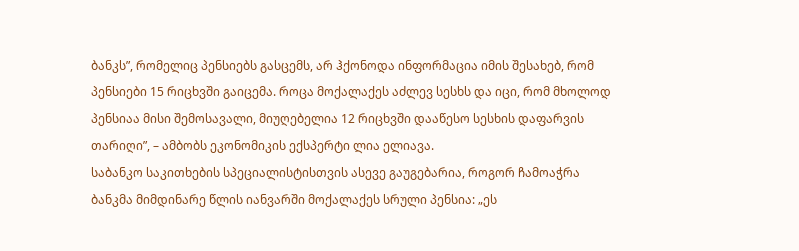ბანკს”, რომელიც პენსიებს გასცემს, არ ჰქონოდა ინფორმაცია იმის შესახებ, რომ პენსიები 15 რიცხვში გაიცემა. როცა მოქალაქეს აძლევ სესხს და იცი, რომ მხოლოდ პენსიაა მისი შემოსავალი, მიუღებელია 12 რიცხვში დააწესო სესხის დაფარვის თარიღი”, – ამბობს ეკონომიკის ექსპერტი ლია ელიავა.
საბანკო საკითხების სპეციალისტისთვის ასევე გაუგებარია, როგორ ჩამოაჭრა ბანკმა მიმდინარე წლის იანვარში მოქალაქეს სრული პენსია: „ეს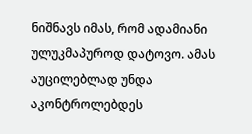ნიშნავს იმას, რომ ადამიანი ულუკმაპუროდ დატოვო. ამას აუცილებლად უნდა აკონტროლებდეს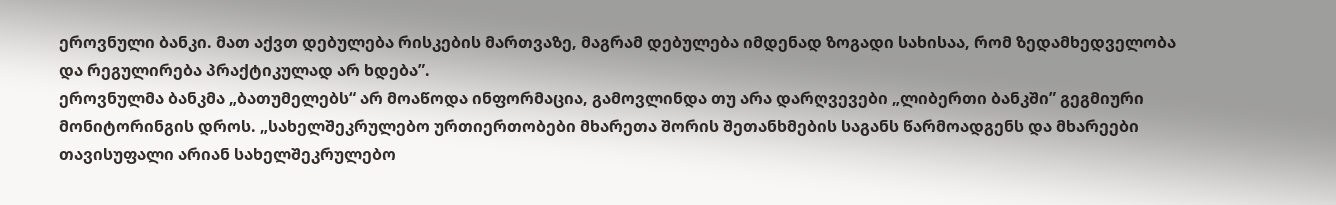ეროვნული ბანკი. მათ აქვთ დებულება რისკების მართვაზე, მაგრამ დებულება იმდენად ზოგადი სახისაა, რომ ზედამხედველობა და რეგულირება პრაქტიკულად არ ხდება”.
ეროვნულმა ბანკმა „ბათუმელებს“ არ მოაწოდა ინფორმაცია, გამოვლინდა თუ არა დარღვევები „ლიბერთი ბანკში” გეგმიური მონიტორინგის დროს. „სახელშეკრულებო ურთიერთობები მხარეთა შორის შეთანხმების საგანს წარმოადგენს და მხარეები თავისუფალი არიან სახელშეკრულებო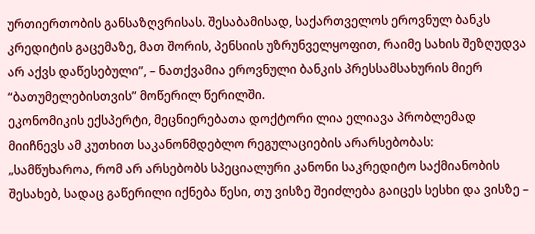ურთიერთობის განსაზღვრისას. შესაბამისად, საქართველოს ეროვნულ ბანკს კრედიტის გაცემაზე, მათ შორის, პენსიის უზრუნველყოფით, რაიმე სახის შეზღუდვა არ აქვს დაწესებული”, – ნათქვამია ეროვნული ბანკის პრესსამსახურის მიერ “ბათუმელებისთვის” მოწერილ წერილში.
ეკონომიკის ექსპერტი, მეცნიერებათა დოქტორი ლია ელიავა პრობლემად მიიჩნევს ამ კუთხით საკანონმდებლო რეგულაციების არარსებობას:
„სამწუხაროა, რომ არ არსებობს სპეციალური კანონი საკრედიტო საქმიანობის შესახებ, სადაც გაწერილი იქნება წესი, თუ ვისზე შეიძლება გაიცეს სესხი და ვისზე –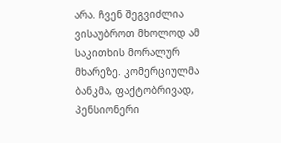არა. ჩვენ შეგვიძლია ვისაუბროთ მხოლოდ ამ საკითხის მორალურ მხარეზე. კომერციულმა ბანკმა, ფაქტობრივად, პენსიონერი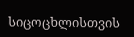სიცოცხლისთვის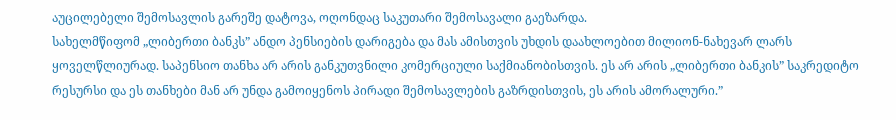აუცილებელი შემოსავლის გარეშე დატოვა, ოღონდაც საკუთარი შემოსავალი გაეზარდა.
სახელმწიფომ „ლიბერთი ბანკს” ანდო პენსიების დარიგება და მას ამისთვის უხდის დაახლოებით მილიონ-ნახევარ ლარს ყოველწლიურად. საპენსიო თანხა არ არის განკუთვნილი კომერციული საქმიანობისთვის. ეს არ არის „ლიბერთი ბანკის” საკრედიტო რესურსი და ეს თანხები მან არ უნდა გამოიყენოს პირადი შემოსავლების გაზრდისთვის, ეს არის ამორალური.”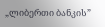„ლიბერთი ბანკის”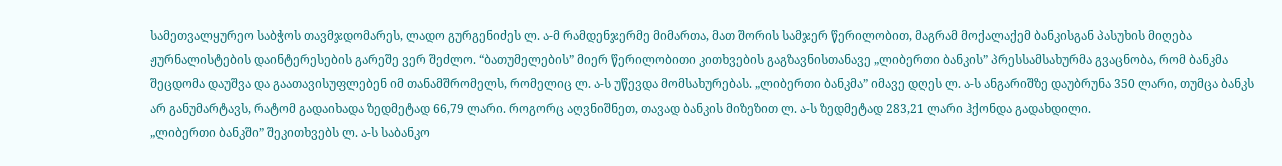სამეთვალყურეო საბჭოს თავმჯდომარეს, ლადო გურგენიძეს ლ. ა-მ რამდენჯერმე მიმართა, მათ შორის სამჯერ წერილობით, მაგრამ მოქალაქემ ბანკისგან პასუხის მიღება ჟურნალისტების დაინტერესების გარეშე ვერ შეძლო. “ბათუმელების” მიერ წერილობითი კითხვების გაგზავნისთანავე „ლიბერთი ბანკის” პრესსამსახურმა გვაცნობა, რომ ბანკმა შეცდომა დაუშვა და გაათავისუფლებენ იმ თანამშრომელს, რომელიც ლ. ა-ს უწევდა მომსახურებას. „ლიბერთი ბანკმა” იმავე დღეს ლ. ა-ს ანგარიშზე დაუბრუნა 350 ლარი, თუმცა ბანკს არ განუმარტავს, რატომ გადაიხადა ზედმეტად 66,79 ლარი. როგორც აღვნიშნეთ, თავად ბანკის მიზეზით ლ. ა-ს ზედმეტად 283,21 ლარი ჰქონდა გადახდილი.
„ლიბერთი ბანკში” შეკითხვებს ლ. ა-ს საბანკო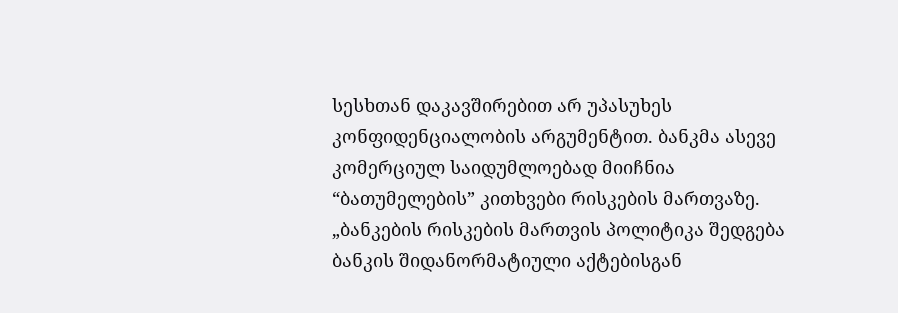სესხთან დაკავშირებით არ უპასუხეს კონფიდენციალობის არგუმენტით. ბანკმა ასევე კომერციულ საიდუმლოებად მიიჩნია “ბათუმელების” კითხვები რისკების მართვაზე. „ბანკების რისკების მართვის პოლიტიკა შედგება ბანკის შიდანორმატიული აქტებისგან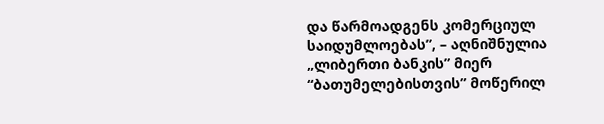და წარმოადგენს კომერციულ საიდუმლოებას”, – აღნიშნულია „ლიბერთი ბანკის” მიერ “ბათუმელებისთვის” მოწერილ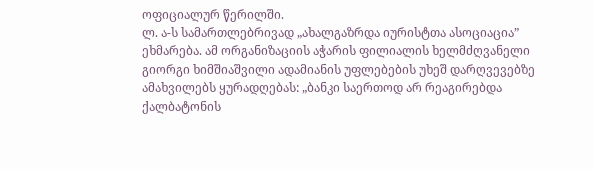ოფიციალურ წერილში.
ლ. ა-ს სამართლებრივად „ახალგაზრდა იურისტთა ასოციაცია” ეხმარება. ამ ორგანიზაციის აჭარის ფილიალის ხელმძღვანელი გიორგი ხიმშიაშვილი ადამიანის უფლებების უხეშ დარღვევებზე ამახვილებს ყურადღებას: „ბანკი საერთოდ არ რეაგირებდა ქალბატონის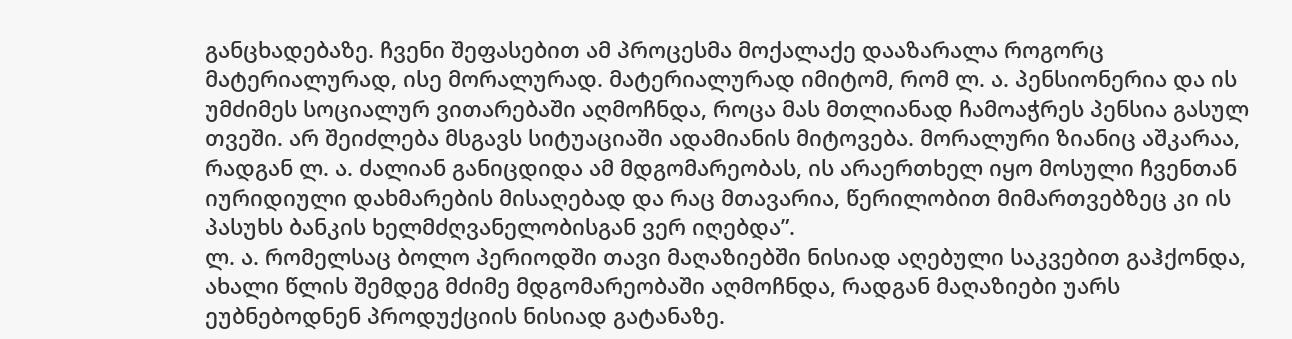განცხადებაზე. ჩვენი შეფასებით ამ პროცესმა მოქალაქე დააზარალა როგორც მატერიალურად, ისე მორალურად. მატერიალურად იმიტომ, რომ ლ. ა. პენსიონერია და ის უმძიმეს სოციალურ ვითარებაში აღმოჩნდა, როცა მას მთლიანად ჩამოაჭრეს პენსია გასულ თვეში. არ შეიძლება მსგავს სიტუაციაში ადამიანის მიტოვება. მორალური ზიანიც აშკარაა, რადგან ლ. ა. ძალიან განიცდიდა ამ მდგომარეობას, ის არაერთხელ იყო მოსული ჩვენთან იურიდიული დახმარების მისაღებად და რაც მთავარია, წერილობით მიმართვებზეც კი ის პასუხს ბანკის ხელმძღვანელობისგან ვერ იღებდა”.
ლ. ა. რომელსაც ბოლო პერიოდში თავი მაღაზიებში ნისიად აღებული საკვებით გაჰქონდა, ახალი წლის შემდეგ მძიმე მდგომარეობაში აღმოჩნდა, რადგან მაღაზიები უარს ეუბნებოდნენ პროდუქციის ნისიად გატანაზე.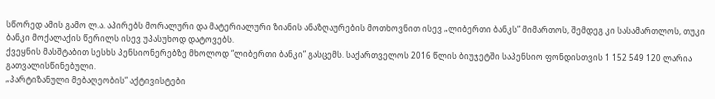სწორედ ამის გამო ლ.ა. აპირებს მორალური და მატერიალური ზიანის ანაზღაურების მოთხოვნით ისევ „ლიბერთი ბანკს” მიმართოს, შემდეგ კი სასამართლოს, თუკი ბანკი მოქალაქის წერილს ისევ უპასუხოდ დატოვებს.
ქვეყნის მასშტაბით სესხს პენსიონერებზე მხოლოდ “ლიბერთი ბანკი” გასცემს. საქართველოს 2016 წლის ბიუჯეტში საპენსიო ფონდისთვის 1 152 549 120 ლარია გათვალისწინებული.
„პარტიზანული მებაღეობის“ აქტივისტები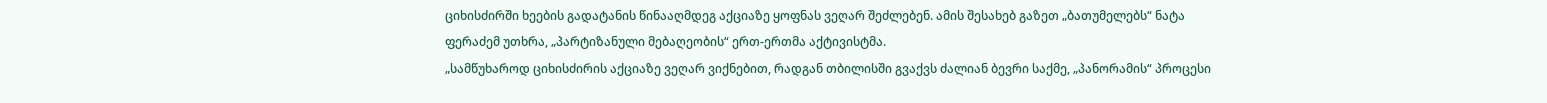ციხისძირში ხეების გადატანის წინააღმდეგ აქციაზე ყოფნას ვეღარ შეძლებენ. ამის შესახებ გაზეთ „ბათუმელებს“ ნატა ფერაძემ უთხრა, „პარტიზანული მებაღეობის“ ერთ-ერთმა აქტივისტმა.
„სამწუხაროდ ციხისძირის აქციაზე ვეღარ ვიქნებით, რადგან თბილისში გვაქვს ძალიან ბევრი საქმე, „პანორამის“ პროცესი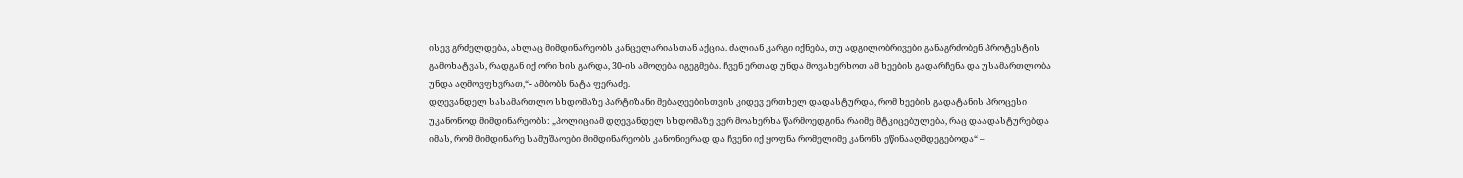ისევ გრძელდება, ახლაც მიმდინარეობს კანცელარიასთან აქცია. ძალიან კარგი იქნება, თუ ადგილობრივები განაგრძობენ პროტესტის გამოხატვას, რადგან იქ ორი ხის გარდა, 30-ის ამოღება იგეგმება. ჩვენ ერთად უნდა მოვახერხოთ ამ ხეების გადარჩენა და უსამართლობა უნდა აღმოვფხვრათ,“- ამბობს ნატა ფერაძე.
დღევანდელ სასამართლო სხდომაზე პარტიზანი მებაღეებისთვის კიდევ ერთხელ დადასტურდა, რომ ხეების გადატანის პროცესი უკანონოდ მიმდინარეობს: „პოლიციამ დღევანდელ სხდომაზე ვერ მოახერხა წარმოედგინა რაიმე მტკიცებულება, რაც დაადასტურებდა იმას, რომ მიმდინარე სამუშაოები მიმდინარეობს კანონიერად და ჩვენი იქ ყოფნა რომელიმე კანონს ეწინააღმდეგებოდა“ –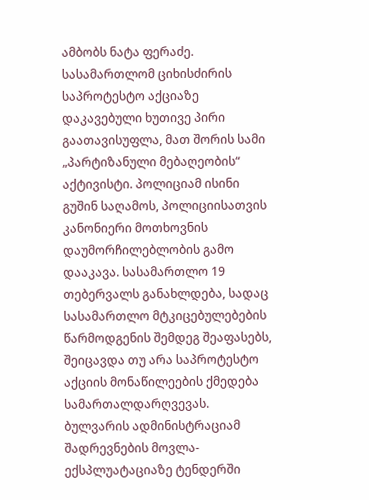ამბობს ნატა ფერაძე.
სასამართლომ ციხისძირის საპროტესტო აქციაზე დაკავებული ხუთივე პირი გაათავისუფლა, მათ შორის სამი „პარტიზანული მებაღეობის“ აქტივისტი. პოლიციამ ისინი გუშინ საღამოს, პოლიციისათვის კანონიერი მოთხოვნის დაუმორჩილებლობის გამო დააკავა. სასამართლო 19 თებერვალს განახლდება, სადაც სასამართლო მტკიცებულებების წარმოდგენის შემდეგ შეაფასებს, შეიცავდა თუ არა საპროტესტო აქციის მონაწილეების ქმედება სამართალდარღვევას.
ბულვარის ადმინისტრაციამ შადრევნების მოვლა-ექსპლუატაციაზე ტენდერში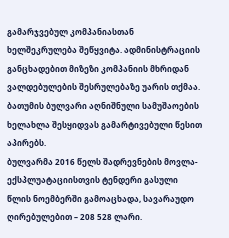გამარჯვებულ კომპანიასთან ხელშეკრულება შეწყვიტა. ადმინისტრაციის განცხადებით მიზეზი კომპანიის მხრიდან ვალდებულების შესრულებაზე უარის თქმაა. ბათუმის ბულვარი აღნიშნული სამუშაოების ხელახლა შესყიდვას გამარტივებული წესით აპირებს.
ბულვარმა 2016 წელს შადრევნების მოვლა-ექსპლუატაციისთვის ტენდერი გასული წლის ნოემბერში გამოაცხადა, სავარაუდო ღირებულებით – 208 528 ლარი.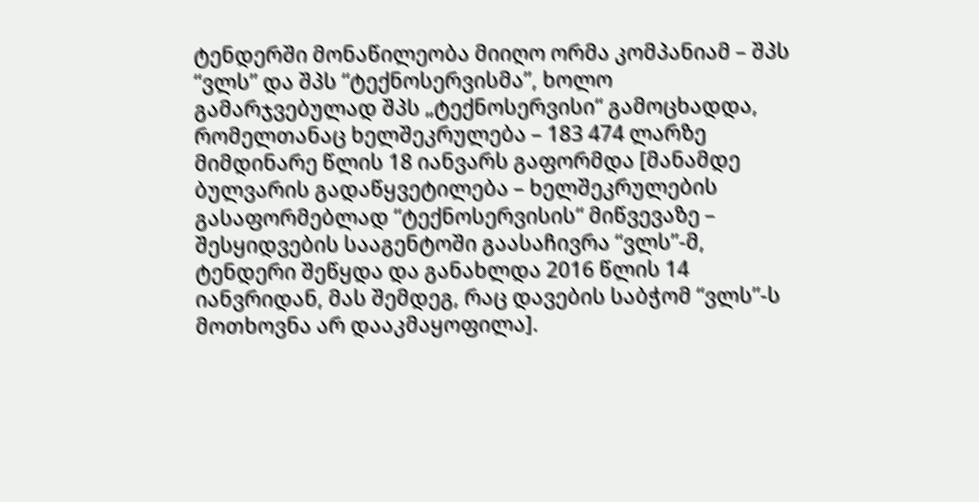ტენდერში მონაწილეობა მიიღო ორმა კომპანიამ – შპს “ვლს” და შპს “ტექნოსერვისმა”, ხოლო გამარჯვებულად შპს „ტექნოსერვისი“ გამოცხადდა, რომელთანაც ხელშეკრულება – 183 474 ლარზე მიმდინარე წლის 18 იანვარს გაფორმდა [მანამდე ბულვარის გადაწყვეტილება – ხელშეკრულების გასაფორმებლად “ტექნოსერვისის“ მიწვევაზე – შესყიდვების სააგენტოში გაასაჩივრა “ვლს”-მ, ტენდერი შეწყდა და განახლდა 2016 წლის 14 იანვრიდან, მას შემდეგ, რაც დავების საბჭომ “ვლს”-ს მოთხოვნა არ დააკმაყოფილა].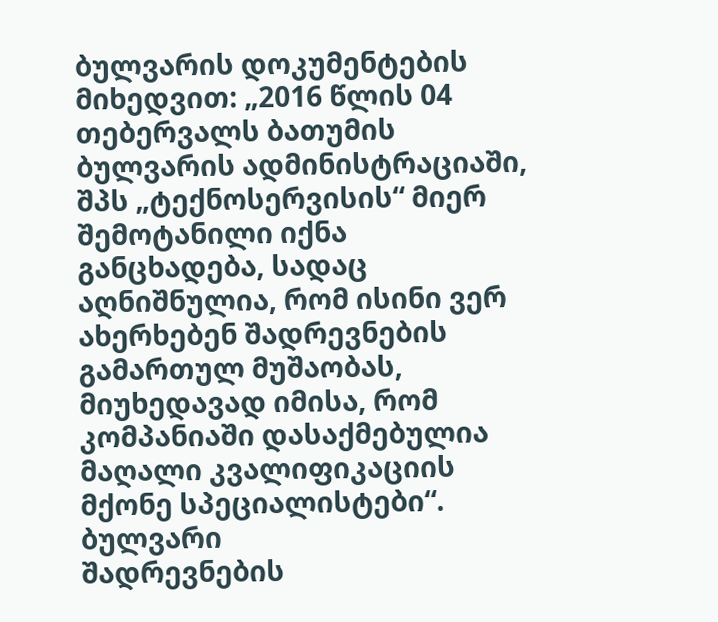ბულვარის დოკუმენტების მიხედვით: „2016 წლის 04 თებერვალს ბათუმის ბულვარის ადმინისტრაციაში, შპს „ტექნოსერვისის“ მიერ შემოტანილი იქნა განცხადება, სადაც აღნიშნულია, რომ ისინი ვერ ახერხებენ შადრევნების გამართულ მუშაობას, მიუხედავად იმისა, რომ კომპანიაში დასაქმებულია მაღალი კვალიფიკაციის მქონე სპეციალისტები“.
ბულვარი
შადრევნების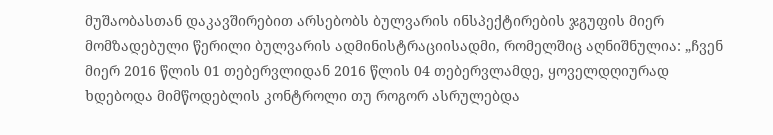მუშაობასთან დაკავშირებით არსებობს ბულვარის ინსპექტირების ჯგუფის მიერ მომზადებული წერილი ბულვარის ადმინისტრაციისადმი, რომელშიც აღნიშნულია: „ჩვენ მიერ 2016 წლის 01 თებერვლიდან 2016 წლის 04 თებერვლამდე, ყოველდღიურად ხდებოდა მიმწოდებლის კონტროლი თუ როგორ ასრულებდა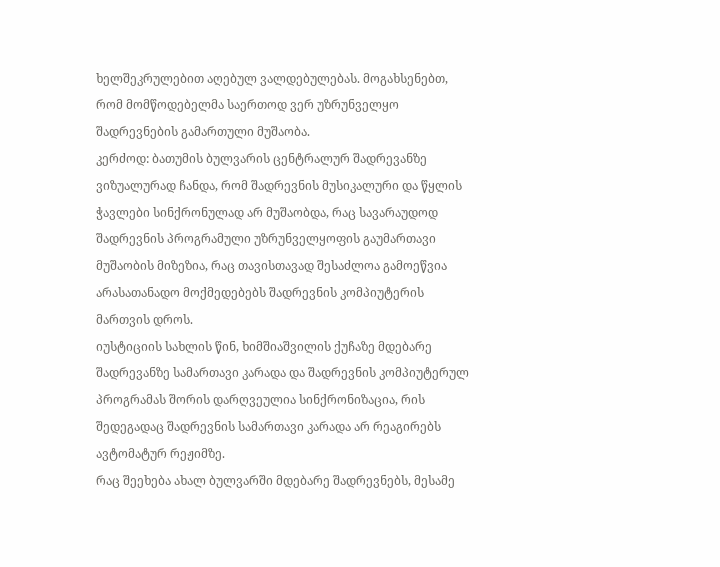ხელშეკრულებით აღებულ ვალდებულებას. მოგახსენებთ, რომ მომწოდებელმა საერთოდ ვერ უზრუნველყო შადრევნების გამართული მუშაობა.
კერძოდ: ბათუმის ბულვარის ცენტრალურ შადრევანზე ვიზუალურად ჩანდა, რომ შადრევნის მუსიკალური და წყლის ჭავლები სინქრონულად არ მუშაობდა, რაც სავარაუდოდ შადრევნის პროგრამული უზრუნველყოფის გაუმართავი მუშაობის მიზეზია, რაც თავისთავად შესაძლოა გამოეწვია არასათანადო მოქმედებებს შადრევნის კომპიუტერის მართვის დროს.
იუსტიციის სახლის წინ, ხიმშიაშვილის ქუჩაზე მდებარე შადრევანზე სამართავი კარადა და შადრევნის კომპიუტერულ პროგრამას შორის დარღვეულია სინქრონიზაცია, რის შედეგადაც შადრევნის სამართავი კარადა არ რეაგირებს ავტომატურ რეჟიმზე.
რაც შეეხება ახალ ბულვარში მდებარე შადრევნებს, მესამე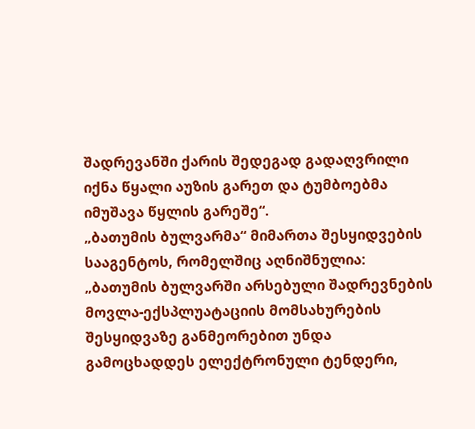შადრევანში ქარის შედეგად გადაღვრილი იქნა წყალი აუზის გარეთ და ტუმბოებმა იმუშავა წყლის გარეშე“.
„ბათუმის ბულვარმა“ მიმართა შესყიდვების სააგენტოს, რომელშიც აღნიშნულია: „ბათუმის ბულვარში არსებული შადრევნების მოვლა-ექსპლუატაციის მომსახურების შესყიდვაზე განმეორებით უნდა გამოცხადდეს ელექტრონული ტენდერი,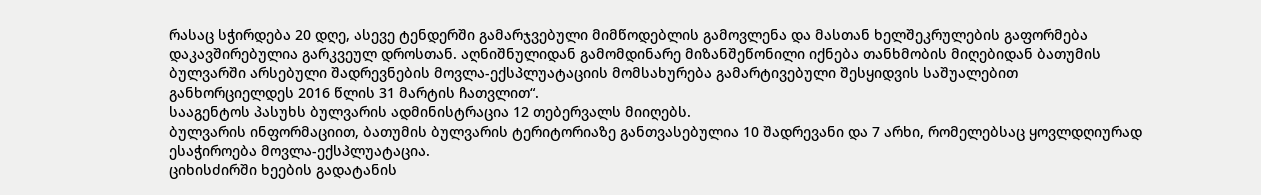რასაც სჭირდება 20 დღე, ასევე ტენდერში გამარჯვებული მიმწოდებლის გამოვლენა და მასთან ხელშეკრულების გაფორმება დაკავშირებულია გარკვეულ დროსთან. აღნიშნულიდან გამომდინარე მიზანშეწონილი იქნება თანხმობის მიღებიდან ბათუმის ბულვარში არსებული შადრევნების მოვლა-ექსპლუატაციის მომსახურება გამარტივებული შესყიდვის საშუალებით განხორციელდეს 2016 წლის 31 მარტის ჩათვლით“.
სააგენტოს პასუხს ბულვარის ადმინისტრაცია 12 თებერვალს მიიღებს.
ბულვარის ინფორმაციით, ბათუმის ბულვარის ტერიტორიაზე განთვასებულია 10 შადრევანი და 7 არხი, რომელებსაც ყოვლდღიურად ესაჭიროება მოვლა-ექსპლუატაცია.
ციხისძირში ხეების გადატანის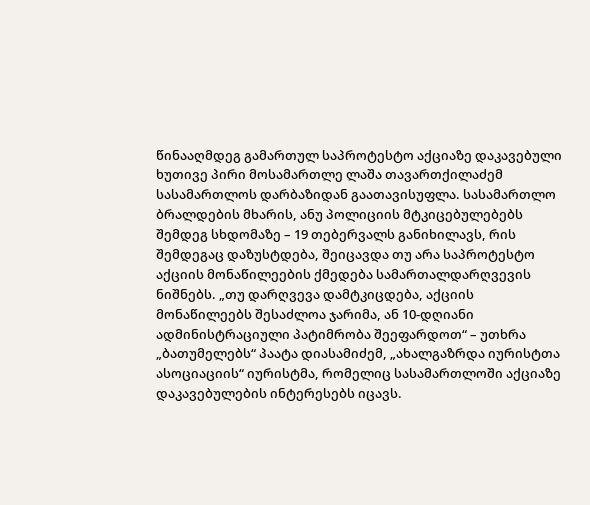წინააღმდეგ გამართულ საპროტესტო აქციაზე დაკავებული ხუთივე პირი მოსამართლე ლაშა თავართქილაძემ სასამართლოს დარბაზიდან გაათავისუფლა. სასამართლო ბრალდების მხარის, ანუ პოლიციის მტკიცებულებებს შემდეგ სხდომაზე – 19 თებერვალს განიხილავს, რის შემდეგაც დაზუსტდება, შეიცავდა თუ არა საპროტესტო აქციის მონაწილეების ქმედება სამართალდარღვევის ნიშნებს. „თუ დარღვევა დამტკიცდება, აქციის მონაწილეებს შესაძლოა ჯარიმა, ან 10-დღიანი ადმინისტრაციული პატიმრობა შეეფარდოთ“ – უთხრა „ბათუმელებს“ პაატა დიასამიძემ, „ახალგაზრდა იურისტთა ასოციაციის“ იურისტმა, რომელიც სასამართლოში აქციაზე დაკავებულების ინტერესებს იცავს.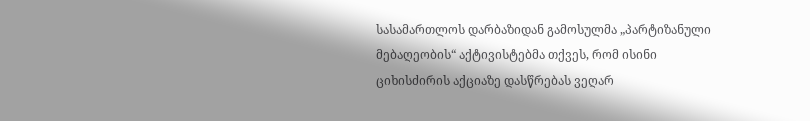სასამართლოს დარბაზიდან გამოსულმა „პარტიზანული მებაღეობის“ აქტივისტებმა თქვეს, რომ ისინი ციხისძირის აქციაზე დასწრებას ვეღარ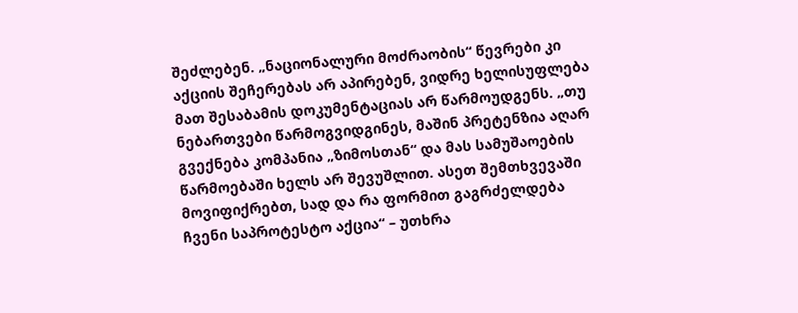შეძლებენ. „ნაციონალური მოძრაობის“ წევრები კი აქციის შეჩერებას არ აპირებენ, ვიდრე ხელისუფლება მათ შესაბამის დოკუმენტაციას არ წარმოუდგენს. „თუ ნებართვები წარმოგვიდგინეს, მაშინ პრეტენზია აღარ გვექნება კომპანია „ზიმოსთან“ და მას სამუშაოების წარმოებაში ხელს არ შევუშლით. ასეთ შემთხვევაში მოვიფიქრებთ, სად და რა ფორმით გაგრძელდება ჩვენი საპროტესტო აქცია“ – უთხრა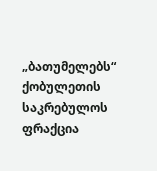„ბათუმელებს“ ქობულეთის საკრებულოს ფრაქცია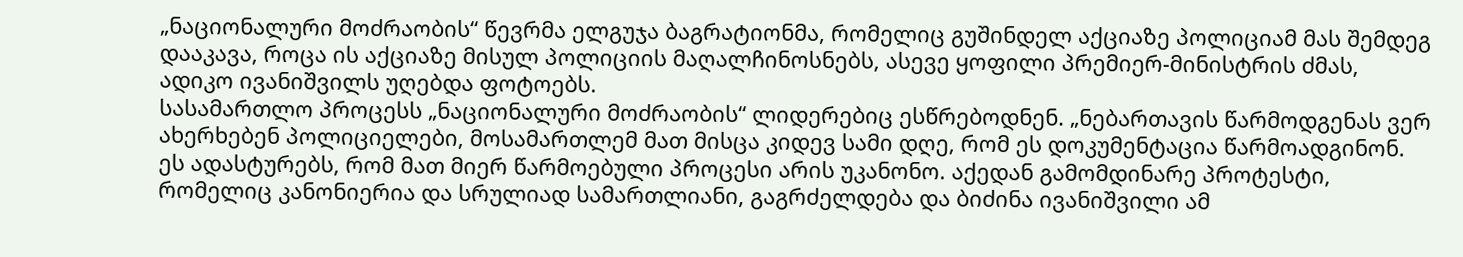„ნაციონალური მოძრაობის“ წევრმა ელგუჯა ბაგრატიონმა, რომელიც გუშინდელ აქციაზე პოლიციამ მას შემდეგ დააკავა, როცა ის აქციაზე მისულ პოლიციის მაღალჩინოსნებს, ასევე ყოფილი პრემიერ-მინისტრის ძმას, ადიკო ივანიშვილს უღებდა ფოტოებს.
სასამართლო პროცესს „ნაციონალური მოძრაობის“ ლიდერებიც ესწრებოდნენ. „ნებართავის წარმოდგენას ვერ ახერხებენ პოლიციელები, მოსამართლემ მათ მისცა კიდევ სამი დღე, რომ ეს დოკუმენტაცია წარმოადგინონ. ეს ადასტურებს, რომ მათ მიერ წარმოებული პროცესი არის უკანონო. აქედან გამომდინარე პროტესტი, რომელიც კანონიერია და სრულიად სამართლიანი, გაგრძელდება და ბიძინა ივანიშვილი ამ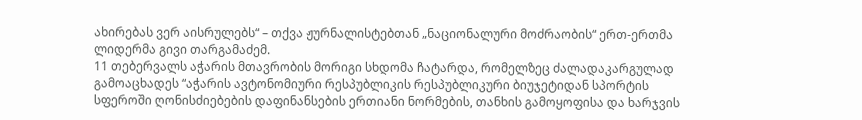ახირებას ვერ აისრულებს“ – თქვა ჟურნალისტებთან „ნაციონალური მოძრაობის“ ერთ-ერთმა ლიდერმა გივი თარგამაძემ.
11 თებერვალს აჭარის მთავრობის მორიგი სხდომა ჩატარდა, რომელზეც ძალადაკარგულად გამოაცხადეს “აჭარის ავტონომიური რესპუბლიკის რესპუბლიკური ბიუჯეტიდან სპორტის სფეროში ღონისძიებების დაფინანსების ერთიანი ნორმების, თანხის გამოყოფისა და ხარჯვის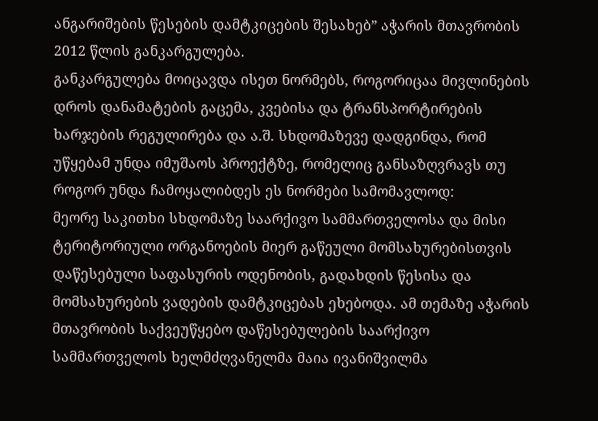ანგარიშების წესების დამტკიცების შესახებ” აჭარის მთავრობის 2012 წლის განკარგულება.
განკარგულება მოიცავდა ისეთ ნორმებს, როგორიცაა მივლინების დროს დანამატების გაცემა, კვებისა და ტრანსპორტირების ხარჯების რეგულირება და ა.შ. სხდომაზევე დადგინდა, რომ უწყებამ უნდა იმუშაოს პროექტზე, რომელიც განსაზღვრავს თუ როგორ უნდა ჩამოყალიბდეს ეს ნორმები სამომავლოდ:
მეორე საკითხი სხდომაზე საარქივო სამმართველოსა და მისი ტერიტორიული ორგანოების მიერ გაწეული მომსახურებისთვის დაწესებული საფასურის ოდენობის, გადახდის წესისა და მომსახურების ვადების დამტკიცებას ეხებოდა. ამ თემაზე აჭარის მთავრობის საქვეუწყებო დაწესებულების საარქივო სამმართველოს ხელმძღვანელმა მაია ივანიშვილმა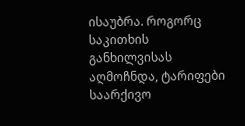ისაუბრა. როგორც საკითხის განხილვისას აღმოჩნდა, ტარიფები საარქივო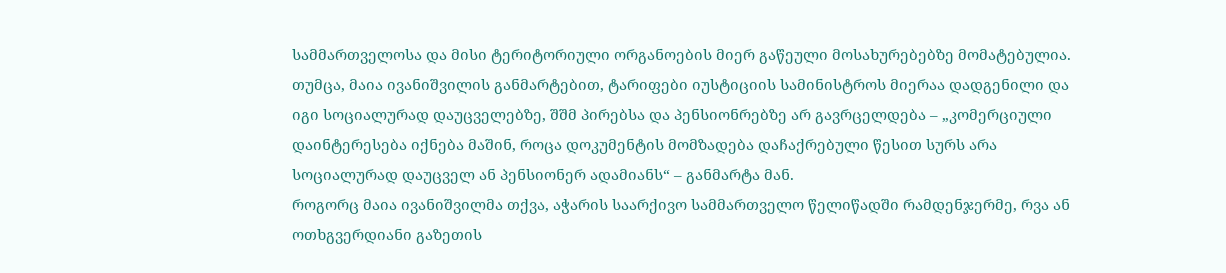სამმართველოსა და მისი ტერიტორიული ორგანოების მიერ გაწეული მოსახურებებზე მომატებულია. თუმცა, მაია ივანიშვილის განმარტებით, ტარიფები იუსტიციის სამინისტროს მიერაა დადგენილი და იგი სოციალურად დაუცველებზე, შშმ პირებსა და პენსიონრებზე არ გავრცელდება – „კომერციული დაინტერესება იქნება მაშინ, როცა დოკუმენტის მომზადება დაჩაქრებული წესით სურს არა სოციალურად დაუცველ ან პენსიონერ ადამიანს“ – განმარტა მან.
როგორც მაია ივანიშვილმა თქვა, აჭარის საარქივო სამმართველო წელიწადში რამდენჯერმე, რვა ან ოთხგვერდიანი გაზეთის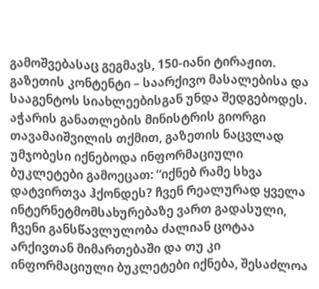გამოშვებასაც გეგმავს, 150-იანი ტირაჟით. გაზეთის კონტენტი – საარქივო მასალებისა და სააგენტოს სიახლეებისგან უნდა შედგებოდეს. აჭარის განათლების მინისტრის გიორგი თავამაიშვილის თქმით, გაზეთის ნაცვლად უმჯობესი იქნებოდა ინფორმაციული ბუკლეტები გამოეცათ: “იქნებ რამე სხვა დატვირთვა ჰქონდეს? ჩვენ რეალურად ყველა ინტერნეტმომსახურებაზე ვართ გადასული, ჩვენი განსწავლულობა ძალიან ცოტაა არქივთან მიმართებაში და თუ კი ინფორმაციული ბუკლეტები იქნება, შესაძლოა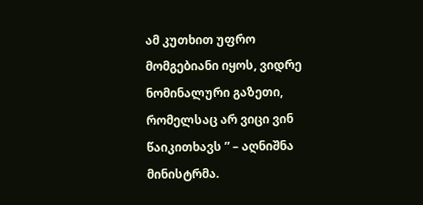ამ კუთხით უფრო მომგებიანი იყოს, ვიდრე ნომინალური გაზეთი, რომელსაც არ ვიცი ვინ წაიკითხავს ” – აღნიშნა მინისტრმა.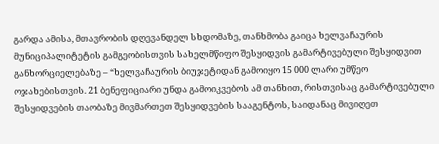გარდა ამისა, მთავრობის დღევანდელ სხდომაზე, თანხმობა გაიცა ხელვაჩაურის მუნიციპალიტეტის გამგეობისთვის სახელმწიფო შესყიდვის გამარტივებული შესყიდვით განხორციელებაზე – “ხელვაჩაურის ბიუჯეტიდან გამოიყო 15 000 ლარი უმწეო ოჯახებისთვის. 21 ბენეფიციარი უნდა გამოიკვებოს ამ თანხით, რისთვისაც გამარტივებული შესყიდვების თაობაზე მივმართეთ შესყიდვების სააგენტოს, საიდანაც მივიღეთ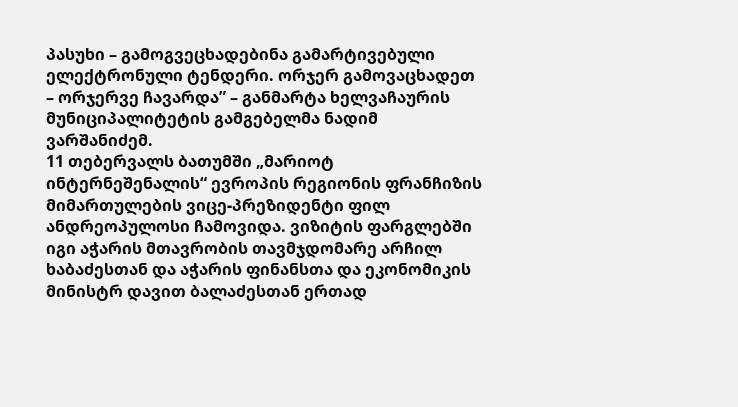პასუხი – გამოგვეცხადებინა გამარტივებული ელექტრონული ტენდერი. ორჯერ გამოვაცხადეთ – ორჯერვე ჩავარდა” – განმარტა ხელვაჩაურის მუნიციპალიტეტის გამგებელმა ნადიმ ვარშანიძემ.
11 თებერვალს ბათუმში „მარიოტ ინტერნეშენალის“ ევროპის რეგიონის ფრანჩიზის მიმართულების ვიცე-პრეზიდენტი ფილ ანდრეოპულოსი ჩამოვიდა. ვიზიტის ფარგლებში იგი აჭარის მთავრობის თავმჯდომარე არჩილ ხაბაძესთან და აჭარის ფინანსთა და ეკონომიკის მინისტრ დავით ბალაძესთან ერთად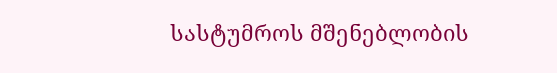სასტუმროს მშენებლობის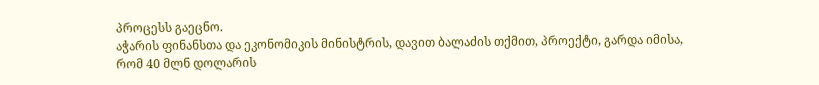პროცესს გაეცნო.
აჭარის ფინანსთა და ეკონომიკის მინისტრის, დავით ბალაძის თქმით, პროექტი, გარდა იმისა, რომ 40 მლნ დოლარის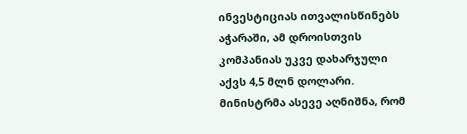ინვესტიციას ითვალისწინებს აჭარაში, ამ დროისთვის კომპანიას უკვე დახარჯული აქვს 4,5 მლნ დოლარი. მინისტრმა ასევე აღნიშნა, რომ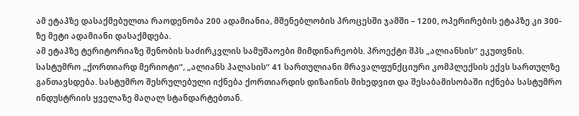ამ ეტაპზე დასაქმებულთა რაოდენობა 200 ადამიანია, მშენებლობის პროცესში ჯამში – 1200, ოპერირების ეტაპზე კი 300-ზე მეტი ადამიანი დასაქმდება.
ამ ეტაპზე ტერიტორიაზე შენობის საძირკვლის სამუშაოები მიმდინარეობს. პროექტი შპს „ალიანსის“ ეკუთვნის.
სასტუმრო „ქორთიარდ მერიოტი“, „ალიანს პალასის“ 41 სართულიანი მრავალფუნქციური კომპლექსის ექვს სართულზე განთავსდება. სასტუმრო შესრულებული იქნება ქორთიარდის დიზაინის მიხედვით და შესაბამისობაში იქნება სასტუმრო ინდუსტრიის ყველაზე მაღალ სტანდარტებთან.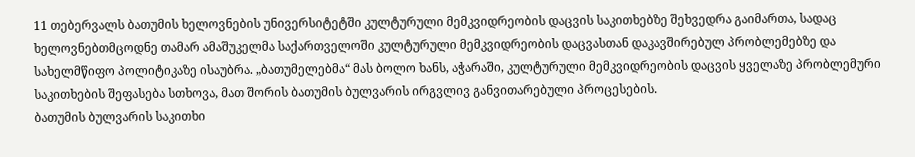11 თებერვალს ბათუმის ხელოვნების უნივერსიტეტში კულტურული მემკვიდრეობის დაცვის საკითხებზე შეხვედრა გაიმართა, სადაც ხელოვნებთმცოდნე თამარ ამაშუკელმა საქართველოში კულტურული მემკვიდრეობის დაცვასთან დაკავშირებულ პრობლემებზე და სახელმწიფო პოლიტიკაზე ისაუბრა. „ბათუმელებმა“ მას ბოლო ხანს, აჭარაში, კულტურული მემკვიდრეობის დაცვის ყველაზე პრობლემური საკითხების შეფასება სთხოვა, მათ შორის ბათუმის ბულვარის ირგვლივ განვითარებული პროცესების.
ბათუმის ბულვარის საკითხი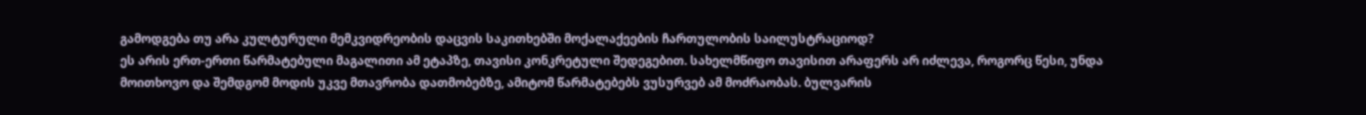გამოდგება თუ არა კულტურული მემკვიდრეობის დაცვის საკითხებში მოქალაქეების ჩართულობის საილუსტრაციოდ?
ეს არის ერთ-ერთი წარმატებული მაგალითი ამ ეტაპზე, თავისი კონკრეტული შედეგებით. სახელმწიფო თავისით არაფერს არ იძლევა, როგორც წესი, უნდა მოითხოვო და შემდგომ მოდის უკვე მთავრობა დათმობებზე, ამიტომ წარმატებებს ვუსურვებ ამ მოძრაობას. ბულვარის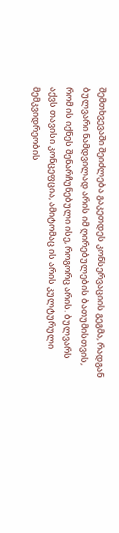შემთხვევაში შეიძლება გაკეთდეს კონსერვაციის გეგმა, რადგან ბულვარი ნამდვილად არის იმ ღირებულების ბათუმისთვის, რომ ის იქნეს შენარჩუნებული ისე, როგორც არის. ბულვარს აქვს თავისი კონცეფცია, ამიტომაც ის არის კულტურული მემკვიდრეობის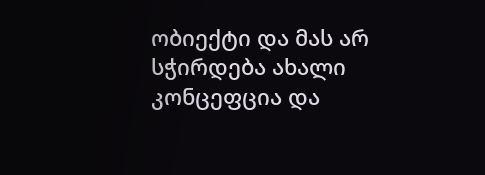ობიექტი და მას არ სჭირდება ახალი კონცეფცია და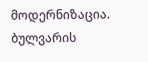მოდერნიზაცია.
ბულვარის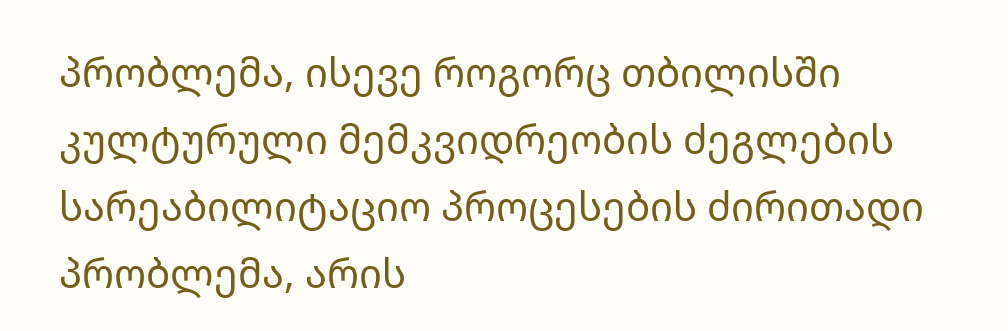პრობლემა, ისევე როგორც თბილისში კულტურული მემკვიდრეობის ძეგლების სარეაბილიტაციო პროცესების ძირითადი პრობლემა, არის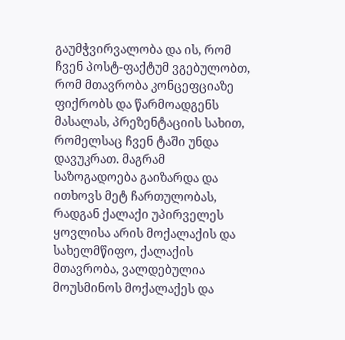გაუმჭვირვალობა და ის, რომ ჩვენ პოსტ-ფაქტუმ ვგებულობთ, რომ მთავრობა კონცეფციაზე ფიქრობს და წარმოადგენს მასალას, პრეზენტაციის სახით, რომელსაც ჩვენ ტაში უნდა დავუკრათ. მაგრამ საზოგადოება გაიზარდა და ითხოვს მეტ ჩართულობას, რადგან ქალაქი უპირველეს ყოვლისა არის მოქალაქის და სახელმწიფო, ქალაქის მთავრობა, ვალდებულია მოუსმინოს მოქალაქეს და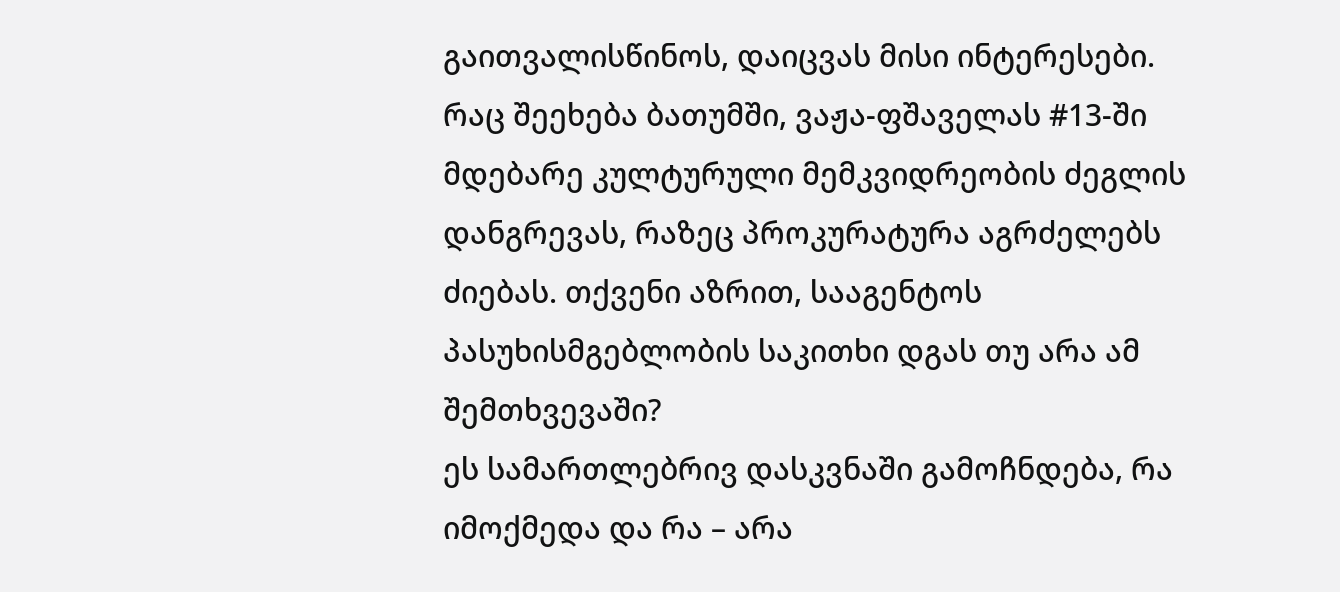გაითვალისწინოს, დაიცვას მისი ინტერესები.
რაც შეეხება ბათუმში, ვაჟა-ფშაველას #13-ში მდებარე კულტურული მემკვიდრეობის ძეგლის დანგრევას, რაზეც პროკურატურა აგრძელებს ძიებას. თქვენი აზრით, სააგენტოს პასუხისმგებლობის საკითხი დგას თუ არა ამ შემთხვევაში?
ეს სამართლებრივ დასკვნაში გამოჩნდება, რა იმოქმედა და რა – არა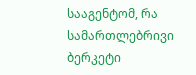სააგენტომ, რა სამართლებრივი ბერკეტი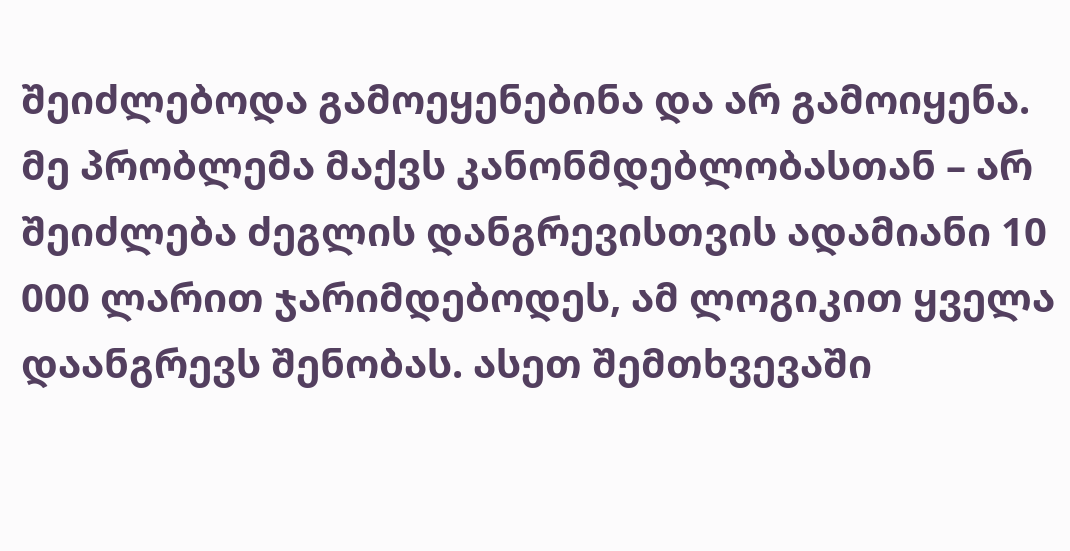შეიძლებოდა გამოეყენებინა და არ გამოიყენა. მე პრობლემა მაქვს კანონმდებლობასთან – არ შეიძლება ძეგლის დანგრევისთვის ადამიანი 10 000 ლარით ჯარიმდებოდეს, ამ ლოგიკით ყველა დაანგრევს შენობას. ასეთ შემთხვევაში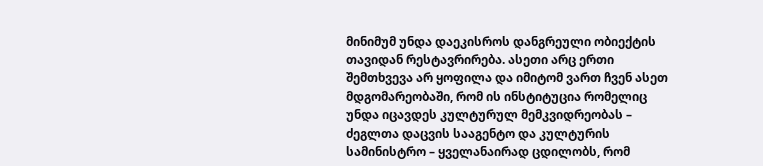მინიმუმ უნდა დაეკისროს დანგრეული ობიექტის თავიდან რესტავრირება. ასეთი არც ერთი შემთხვევა არ ყოფილა და იმიტომ ვართ ჩვენ ასეთ მდგომარეობაში, რომ ის ინსტიტუცია რომელიც უნდა იცავდეს კულტურულ მემკვიდრეობას – ძეგლთა დაცვის სააგენტო და კულტურის სამინისტრო – ყველანაირად ცდილობს, რომ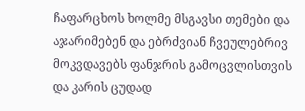ჩაფარცხოს ხოლმე მსგავსი თემები და აჯარიმებენ და ებრძვიან ჩვეულებრივ მოკვდავებს ფანჯრის გამოცვლისთვის და კარის ცუდად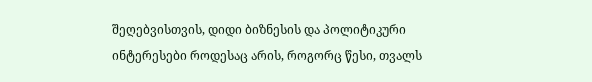შეღებვისთვის, დიდი ბიზნესის და პოლიტიკური ინტერესები როდესაც არის, როგორც წესი, თვალს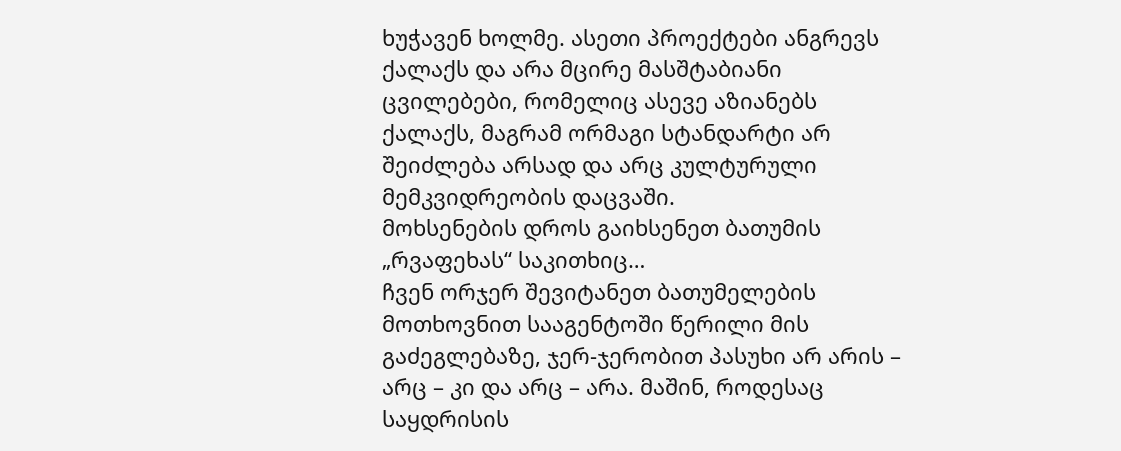ხუჭავენ ხოლმე. ასეთი პროექტები ანგრევს ქალაქს და არა მცირე მასშტაბიანი ცვილებები, რომელიც ასევე აზიანებს ქალაქს, მაგრამ ორმაგი სტანდარტი არ შეიძლება არსად და არც კულტურული მემკვიდრეობის დაცვაში.
მოხსენების დროს გაიხსენეთ ბათუმის „რვაფეხას“ საკითხიც…
ჩვენ ორჯერ შევიტანეთ ბათუმელების მოთხოვნით სააგენტოში წერილი მის გაძეგლებაზე, ჯერ-ჯერობით პასუხი არ არის – არც – კი და არც – არა. მაშინ, როდესაც საყდრისის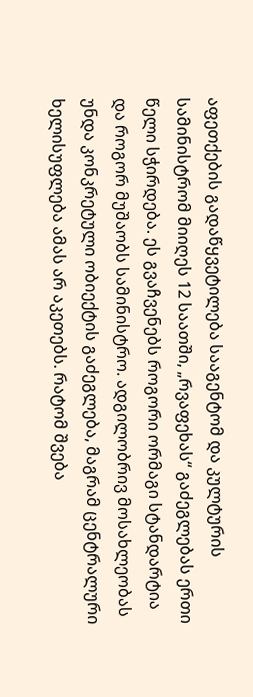აფეთქების გადაწყვეტილება სააგენტომ და კულტურის სამინისტრომ მიიღეს 12 საათში, „რვაფეხას“ გაძეგლებას ერთი წელი სჭირდება. ეს გვაჩვენებს როგორი ორმაგი სტანდარტია და როგორ მუშაობს სამინისტრო. ადგილობრივ მოსახლეობას უნდა კონკრეტული ობიექტის გაძეგლება, მაგრამ ცენტრალური ხელისუფლება ამას არ აკეთებს. რატომ შვება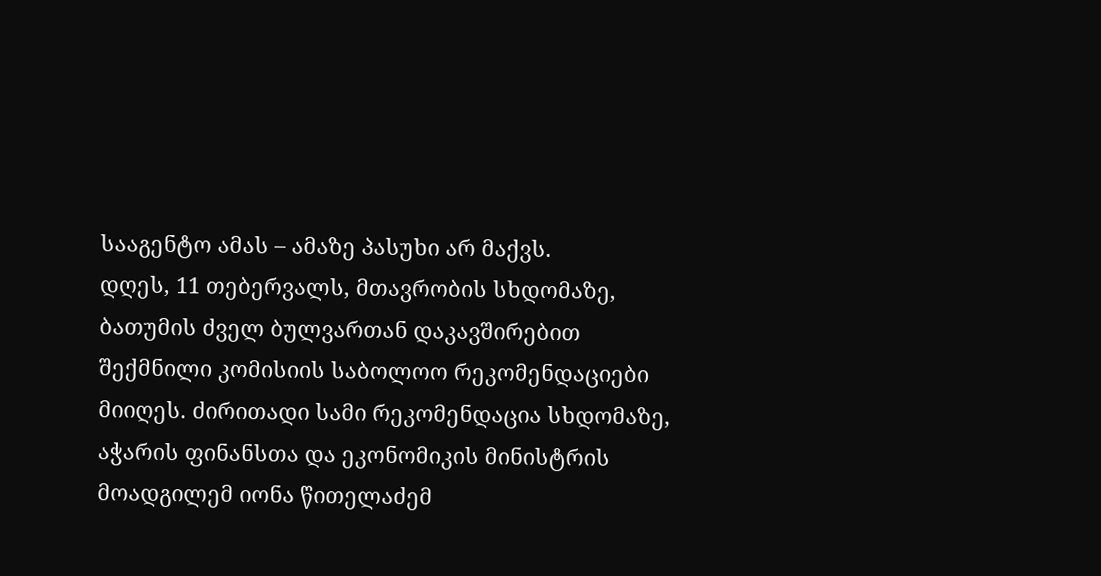სააგენტო ამას – ამაზე პასუხი არ მაქვს.
დღეს, 11 თებერვალს, მთავრობის სხდომაზე, ბათუმის ძველ ბულვართან დაკავშირებით შექმნილი კომისიის საბოლოო რეკომენდაციები მიიღეს. ძირითადი სამი რეკომენდაცია სხდომაზე, აჭარის ფინანსთა და ეკონომიკის მინისტრის მოადგილემ იონა წითელაძემ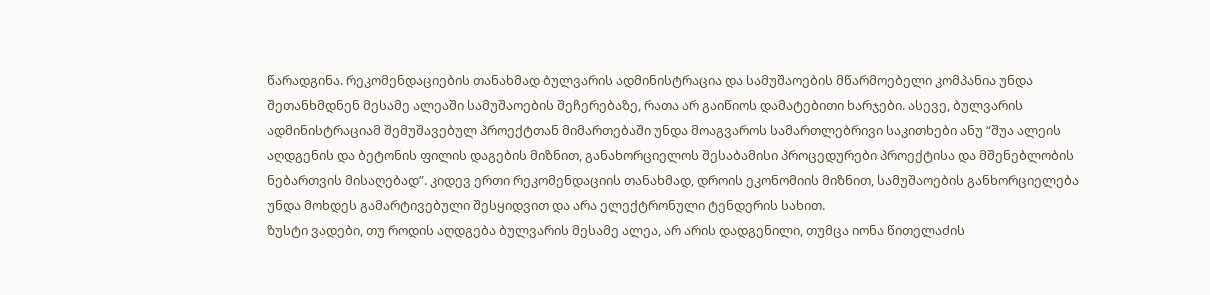წარადგინა. რეკომენდაციების თანახმად ბულვარის ადმინისტრაცია და სამუშაოების მწარმოებელი კომპანია უნდა შეთანხმდნენ მესამე ალეაში სამუშაოების შეჩერებაზე, რათა არ გაიწიოს დამატებითი ხარჯები. ასევე, ბულვარის ადმინისტრაციამ შემუშავებულ პროექტთან მიმართებაში უნდა მოაგვაროს სამართლებრივი საკითხები ანუ “შუა ალეის აღდგენის და ბეტონის ფილის დაგების მიზნით, განახორციელოს შესაბამისი პროცედურები პროექტისა და მშენებლობის ნებართვის მისაღებად”. კიდევ ერთი რეკომენდაციის თანახმად, დროის ეკონომიის მიზნით, სამუშაოების განხორციელება უნდა მოხდეს გამარტივებული შესყიდვით და არა ელექტრონული ტენდერის სახით.
ზუსტი ვადები, თუ როდის აღდგება ბულვარის მესამე ალეა, არ არის დადგენილი, თუმცა იონა წითელაძის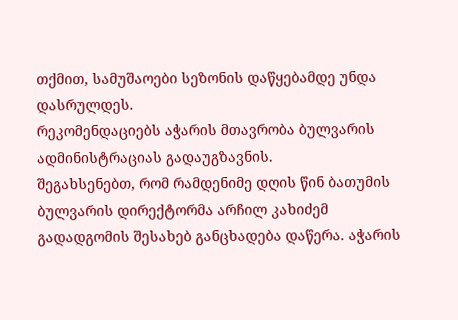თქმით, სამუშაოები სეზონის დაწყებამდე უნდა დასრულდეს.
რეკომენდაციებს აჭარის მთავრობა ბულვარის ადმინისტრაციას გადაუგზავნის.
შეგახსენებთ, რომ რამდენიმე დღის წინ ბათუმის ბულვარის დირექტორმა არჩილ კახიძემ გადადგომის შესახებ განცხადება დაწერა. აჭარის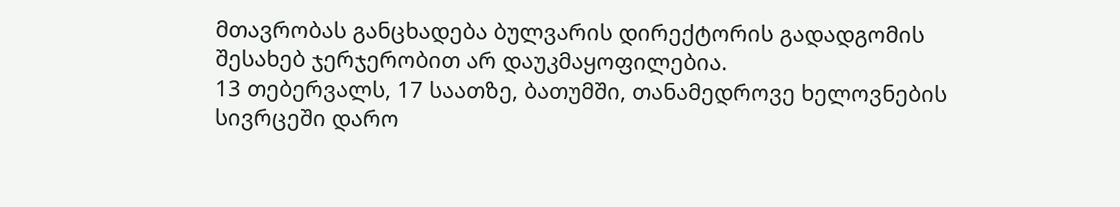მთავრობას განცხადება ბულვარის დირექტორის გადადგომის შესახებ ჯერჯერობით არ დაუკმაყოფილებია.
13 თებერვალს, 17 საათზე, ბათუმში, თანამედროვე ხელოვნების სივრცეში დარო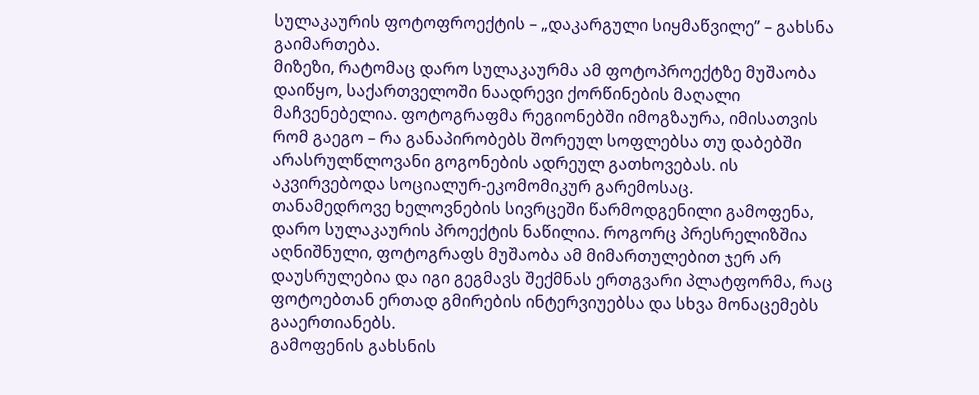სულაკაურის ფოტოფროექტის – „დაკარგული სიყმაწვილე” – გახსნა გაიმართება.
მიზეზი, რატომაც დარო სულაკაურმა ამ ფოტოპროექტზე მუშაობა დაიწყო, საქართველოში ნაადრევი ქორწინების მაღალი მაჩვენებელია. ფოტოგრაფმა რეგიონებში იმოგზაურა, იმისათვის რომ გაეგო – რა განაპირობებს შორეულ სოფლებსა თუ დაბებში არასრულწლოვანი გოგონების ადრეულ გათხოვებას. ის აკვირვებოდა სოციალურ-ეკომომიკურ გარემოსაც.
თანამედროვე ხელოვნების სივრცეში წარმოდგენილი გამოფენა, დარო სულაკაურის პროექტის ნაწილია. როგორც პრესრელიზშია აღნიშნული, ფოტოგრაფს მუშაობა ამ მიმართულებით ჯერ არ დაუსრულებია და იგი გეგმავს შექმნას ერთგვარი პლატფორმა, რაც ფოტოებთან ერთად გმირების ინტერვიუებსა და სხვა მონაცემებს გააერთიანებს.
გამოფენის გახსნის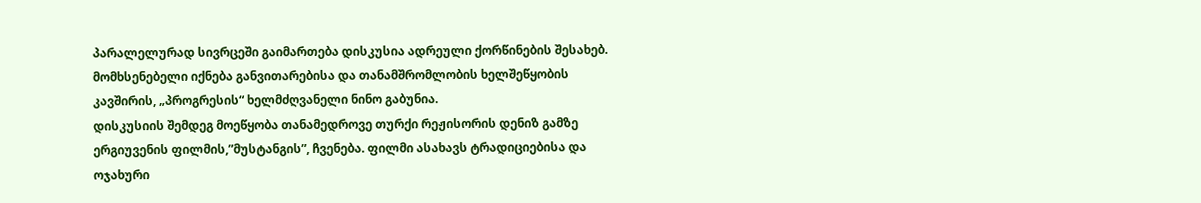პარალელურად სივრცეში გაიმართება დისკუსია ადრეული ქორწინების შესახებ. მომხსენებელი იქნება განვითარებისა და თანამშრომლობის ხელშეწყობის კავშირის, „პროგრესის“ ხელმძღვანელი ნინო გაბუნია.
დისკუსიის შემდეგ მოეწყობა თანამედროვე თურქი რეჟისორის დენიზ გამზე ერგიუვენის ფილმის,”მუსტანგის”, ჩვენება. ფილმი ასახავს ტრადიციებისა და ოჯახური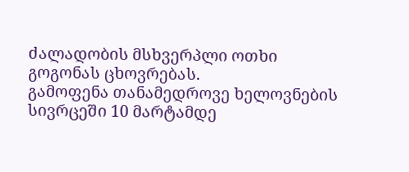ძალადობის მსხვერპლი ოთხი გოგონას ცხოვრებას.
გამოფენა თანამედროვე ხელოვნების სივრცეში 10 მარტამდე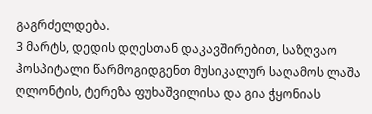გაგრძელდება.
3 მარტს, დედის დღესთან დაკავშირებით, საზღვაო ჰოსპიტალი წარმოგიდგენთ მუსიკალურ საღამოს ლაშა ღლონტის, ტერეზა ფუხაშვილისა და გია ჭყონიას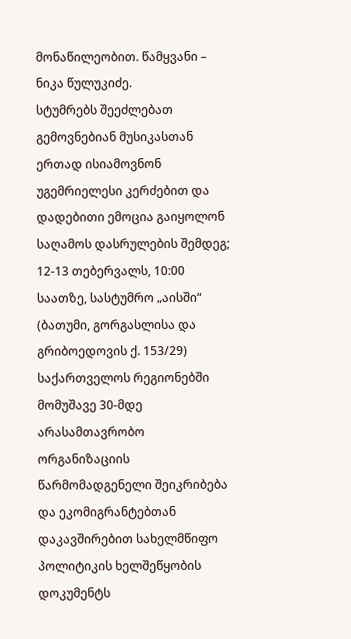მონაწილეობით. წამყვანი – ნიკა წულუკიძე.
სტუმრებს შეეძლებათ გემოვნებიან მუსიკასთან ერთად ისიამოვნონ უგემრიელესი კერძებით და დადებითი ემოცია გაიყოლონ საღამოს დასრულების შემდეგ;
12-13 თებერვალს, 10:00 საათზე, სასტუმრო „აისში“ (ბათუმი, გორგასლისა და გრიბოედოვის ქ. 153/29) საქართველოს რეგიონებში მომუშავე 30-მდე არასამთავრობო ორგანიზაციის წარმომადგენელი შეიკრიბება და ეკომიგრანტებთან დაკავშირებით სახელმწიფო პოლიტიკის ხელშეწყობის დოკუმენტს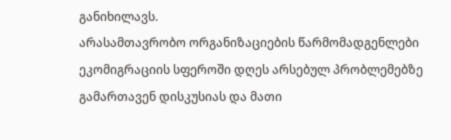განიხილავს.
არასამთავრობო ორგანიზაციების წარმომადგენლები ეკომიგრაციის სფეროში დღეს არსებულ პრობლემებზე გამართავენ დისკუსიას და მათი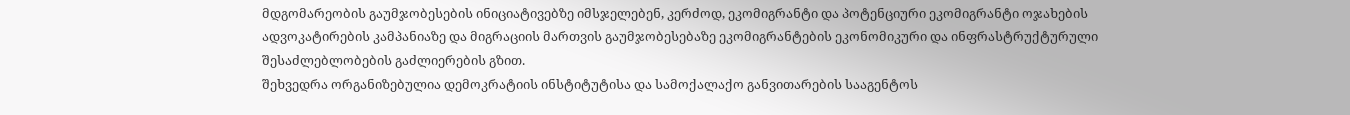მდგომარეობის გაუმჯობესების ინიციატივებზე იმსჯელებენ, კერძოდ, ეკომიგრანტი და პოტენციური ეკომიგრანტი ოჯახების ადვოკატირების კამპანიაზე და მიგრაციის მართვის გაუმჯობესებაზე ეკომიგრანტების ეკონომიკური და ინფრასტრუქტურული შესაძლებლობების გაძლიერების გზით.
შეხვედრა ორგანიზებულია დემოკრატიის ინსტიტუტისა და სამოქალაქო განვითარების სააგენტოს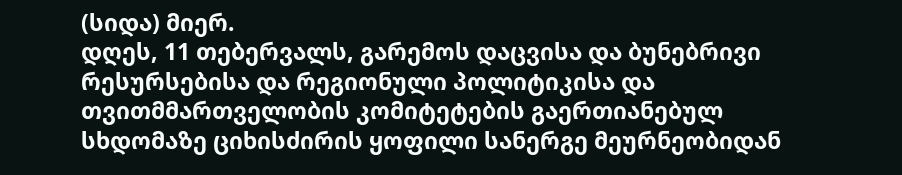(სიდა) მიერ.
დღეს, 11 თებერვალს, გარემოს დაცვისა და ბუნებრივი რესურსებისა და რეგიონული პოლიტიკისა და თვითმმართველობის კომიტეტების გაერთიანებულ სხდომაზე ციხისძირის ყოფილი სანერგე მეურნეობიდან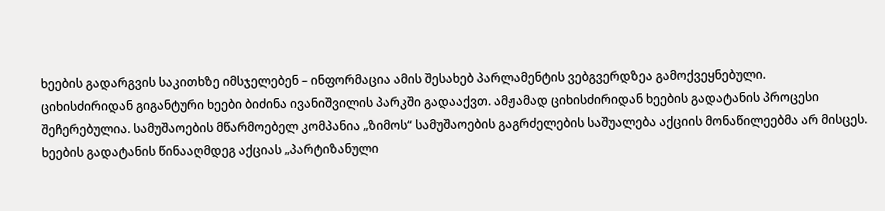ხეების გადარგვის საკითხზე იმსჯელებენ – ინფორმაცია ამის შესახებ პარლამენტის ვებგვერდზეა გამოქვეყნებული.
ციხისძირიდან გიგანტური ხეები ბიძინა ივანიშვილის პარკში გადააქვთ. ამჟამად ციხისძირიდან ხეების გადატანის პროცესი შეჩერებულია. სამუშაოების მწარმოებელ კომპანია „ზიმოს“ სამუშაოების გაგრძელების საშუალება აქციის მონაწილეებმა არ მისცეს. ხეების გადატანის წინააღმდეგ აქციას „პარტიზანული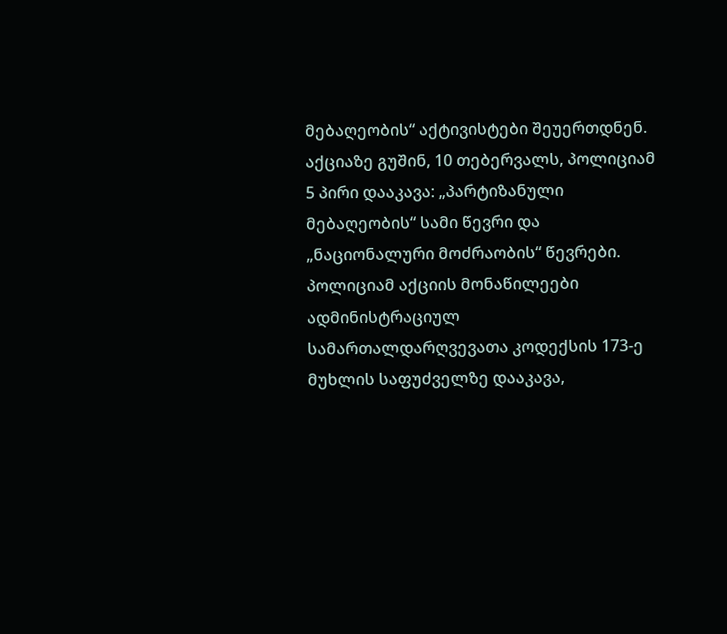მებაღეობის“ აქტივისტები შეუერთდნენ. აქციაზე გუშინ, 10 თებერვალს, პოლიციამ 5 პირი დააკავა: „პარტიზანული მებაღეობის“ სამი წევრი და „ნაციონალური მოძრაობის“ წევრები.
პოლიციამ აქციის მონაწილეები ადმინისტრაციულ სამართალდარღვევათა კოდექსის 173-ე მუხლის საფუძველზე დააკავა,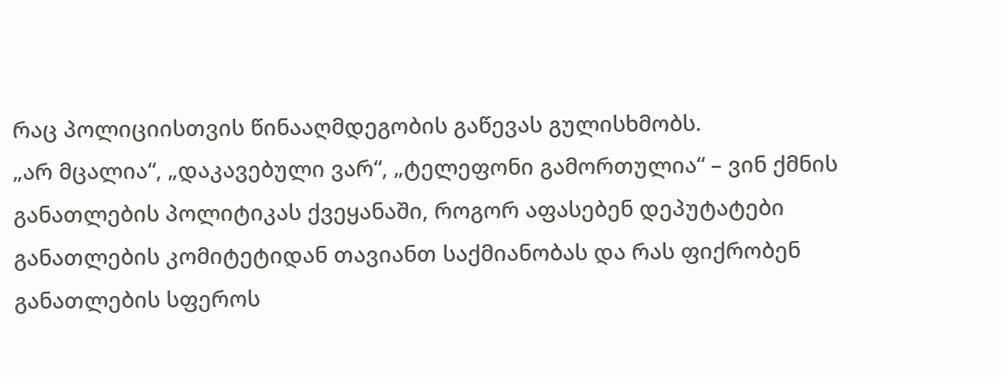რაც პოლიციისთვის წინააღმდეგობის გაწევას გულისხმობს.
„არ მცალია“, „დაკავებული ვარ“, „ტელეფონი გამორთულია“ – ვინ ქმნის განათლების პოლიტიკას ქვეყანაში, როგორ აფასებენ დეპუტატები განათლების კომიტეტიდან თავიანთ საქმიანობას და რას ფიქრობენ განათლების სფეროს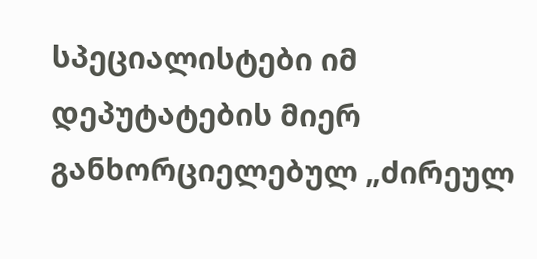სპეციალისტები იმ დეპუტატების მიერ განხორციელებულ „ძირეულ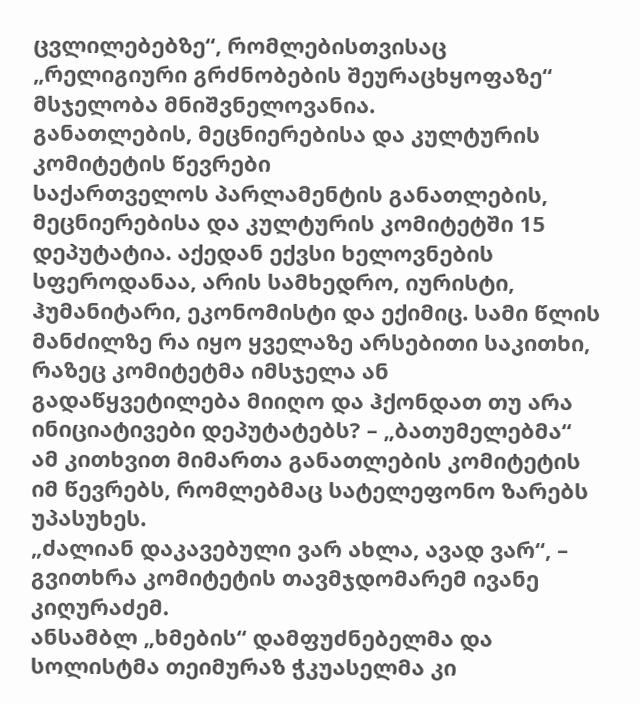ცვლილებებზე“, რომლებისთვისაც „რელიგიური გრძნობების შეურაცხყოფაზე“ მსჯელობა მნიშვნელოვანია.
განათლების, მეცნიერებისა და კულტურის კომიტეტის წევრები
საქართველოს პარლამენტის განათლების, მეცნიერებისა და კულტურის კომიტეტში 15 დეპუტატია. აქედან ექვსი ხელოვნების სფეროდანაა, არის სამხედრო, იურისტი, ჰუმანიტარი, ეკონომისტი და ექიმიც. სამი წლის მანძილზე რა იყო ყველაზე არსებითი საკითხი, რაზეც კომიტეტმა იმსჯელა ან გადაწყვეტილება მიიღო და ჰქონდათ თუ არა ინიციატივები დეპუტატებს? – „ბათუმელებმა“ ამ კითხვით მიმართა განათლების კომიტეტის იმ წევრებს, რომლებმაც სატელეფონო ზარებს უპასუხეს.
„ძალიან დაკავებული ვარ ახლა, ავად ვარ“, – გვითხრა კომიტეტის თავმჯდომარემ ივანე კიღურაძემ.
ანსამბლ „ხმების“ დამფუძნებელმა და სოლისტმა თეიმურაზ ჭკუასელმა კი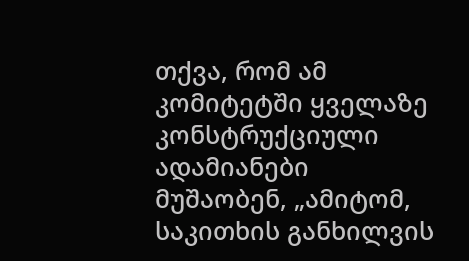თქვა, რომ ამ კომიტეტში ყველაზე კონსტრუქციული ადამიანები მუშაობენ, „ამიტომ, საკითხის განხილვის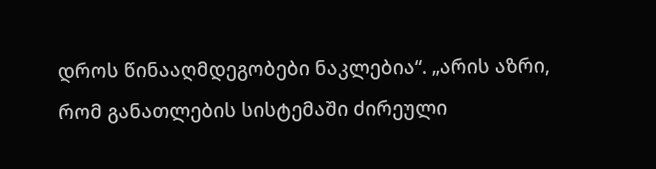დროს წინააღმდეგობები ნაკლებია“. „არის აზრი, რომ განათლების სისტემაში ძირეული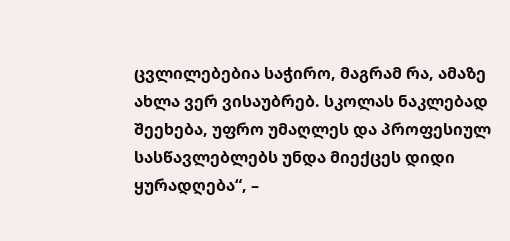ცვლილებებია საჭირო, მაგრამ რა, ამაზე ახლა ვერ ვისაუბრებ. სკოლას ნაკლებად შეეხება, უფრო უმაღლეს და პროფესიულ სასწავლებლებს უნდა მიექცეს დიდი ყურადღება“, –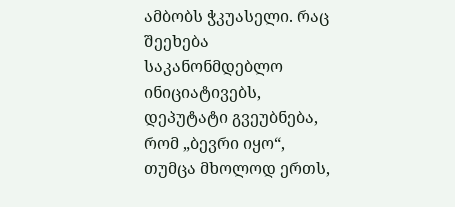ამბობს ჭკუასელი. რაც შეეხება საკანონმდებლო ინიციატივებს, დეპუტატი გვეუბნება, რომ „ბევრი იყო“, თუმცა მხოლოდ ერთს,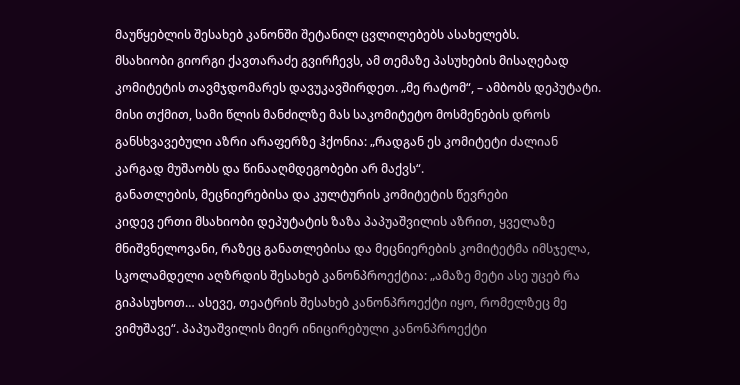მაუწყებლის შესახებ კანონში შეტანილ ცვლილებებს ასახელებს.
მსახიობი გიორგი ქავთარაძე გვირჩევს, ამ თემაზე პასუხების მისაღებად კომიტეტის თავმჯდომარეს დავუკავშირდეთ. „მე რატომ“, – ამბობს დეპუტატი. მისი თქმით, სამი წლის მანძილზე მას საკომიტეტო მოსმენების დროს განსხვავებული აზრი არაფერზე ჰქონია: „რადგან ეს კომიტეტი ძალიან კარგად მუშაობს და წინააღმდეგობები არ მაქვს“.
განათლების, მეცნიერებისა და კულტურის კომიტეტის წევრები
კიდევ ერთი მსახიობი დეპუტატის ზაზა პაპუაშვილის აზრით, ყველაზე მნიშვნელოვანი, რაზეც განათლებისა და მეცნიერების კომიტეტმა იმსჯელა, სკოლამდელი აღზრდის შესახებ კანონპროექტია: „ამაზე მეტი ასე უცებ რა გიპასუხოთ… ასევე, თეატრის შესახებ კანონპროექტი იყო, რომელზეც მე ვიმუშავე“. პაპუაშვილის მიერ ინიცირებული კანონპროექტი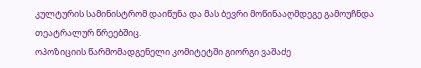კულტურის სამინისტრომ დაიწუნა და მას ბევრი მოწინააღმდეგე გამოუჩნდა თეატრალურ წრეებშიც.
ოპოზიციის წარმომადგენელი კომიტეტში გიორგი ვაშაძე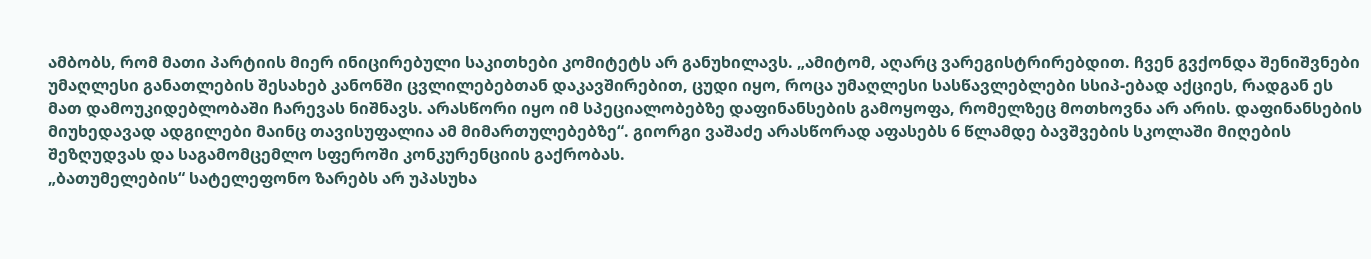ამბობს, რომ მათი პარტიის მიერ ინიცირებული საკითხები კომიტეტს არ განუხილავს. „ამიტომ, აღარც ვარეგისტრირებდით. ჩვენ გვქონდა შენიშვნები უმაღლესი განათლების შესახებ კანონში ცვლილებებთან დაკავშირებით, ცუდი იყო, როცა უმაღლესი სასწავლებლები სსიპ-ებად აქციეს, რადგან ეს მათ დამოუკიდებლობაში ჩარევას ნიშნავს. არასწორი იყო იმ სპეციალობებზე დაფინანსების გამოყოფა, რომელზეც მოთხოვნა არ არის. დაფინანსების მიუხედავად ადგილები მაინც თავისუფალია ამ მიმართულებებზე“. გიორგი ვაშაძე არასწორად აფასებს 6 წლამდე ბავშვების სკოლაში მიღების შეზღუდვას და საგამომცემლო სფეროში კონკურენციის გაქრობას.
„ბათუმელების“ სატელეფონო ზარებს არ უპასუხა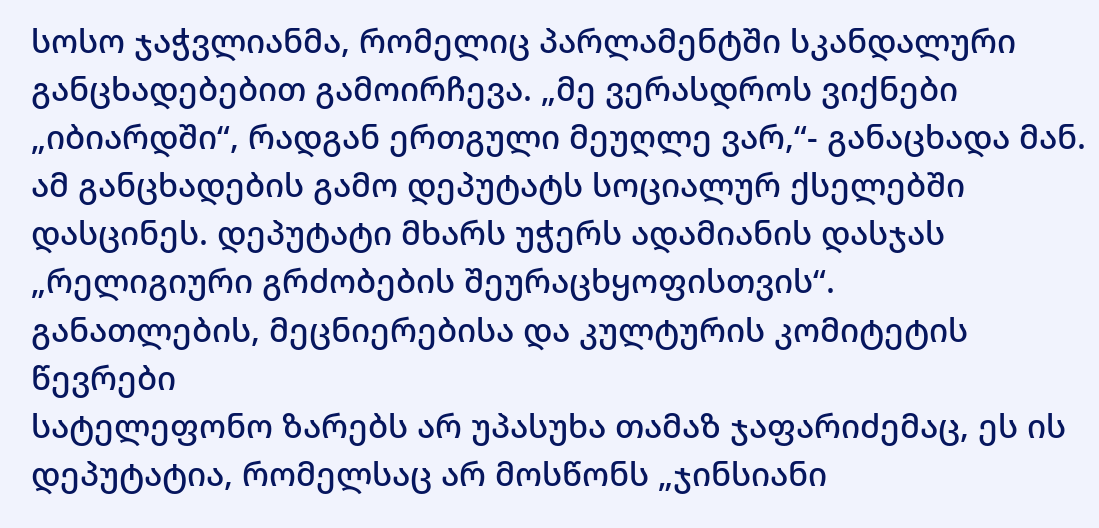სოსო ჯაჭვლიანმა, რომელიც პარლამენტში სკანდალური განცხადებებით გამოირჩევა. „მე ვერასდროს ვიქნები „იბიარდში“, რადგან ერთგული მეუღლე ვარ,“- განაცხადა მან. ამ განცხადების გამო დეპუტატს სოციალურ ქსელებში დასცინეს. დეპუტატი მხარს უჭერს ადამიანის დასჯას „რელიგიური გრძობების შეურაცხყოფისთვის“.
განათლების, მეცნიერებისა და კულტურის კომიტეტის წევრები
სატელეფონო ზარებს არ უპასუხა თამაზ ჯაფარიძემაც, ეს ის დეპუტატია, რომელსაც არ მოსწონს „ჯინსიანი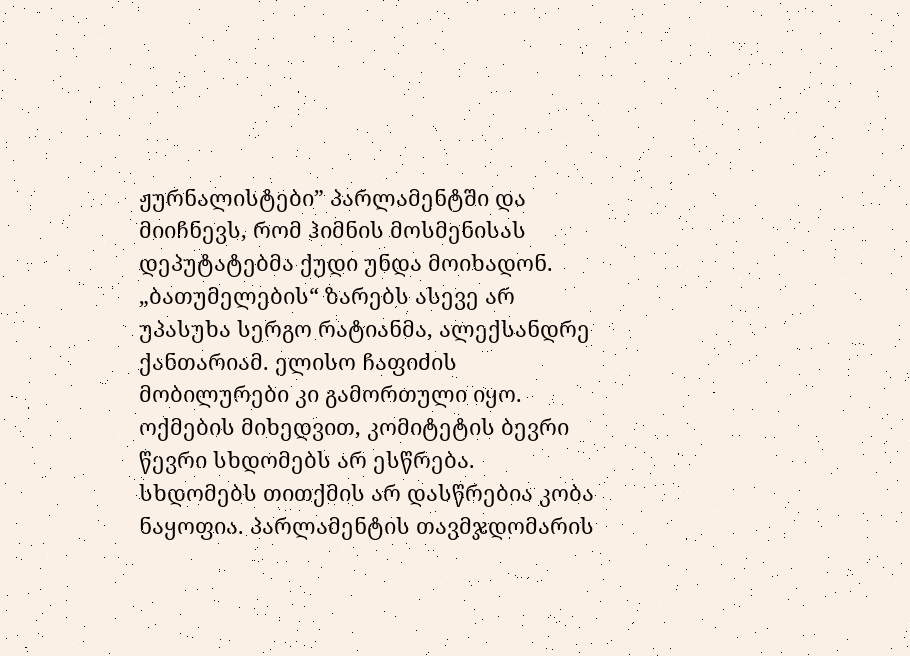ჟურნალისტები” პარლამენტში და მიიჩნევს, რომ ჰიმნის მოსმენისას დეპუტატებმა ქუდი უნდა მოიხადონ. „ბათუმელების“ ზარებს ასევე არ უპასუხა სერგო რატიანმა, ალექსანდრე ქანთარიამ. ელისო ჩაფიძის მობილურები კი გამორთული იყო.
ოქმების მიხედვით, კომიტეტის ბევრი წევრი სხდომებს არ ესწრება. სხდომებს თითქმის არ დასწრებია კობა ნაყოფია. პარლამენტის თავმჯდომარის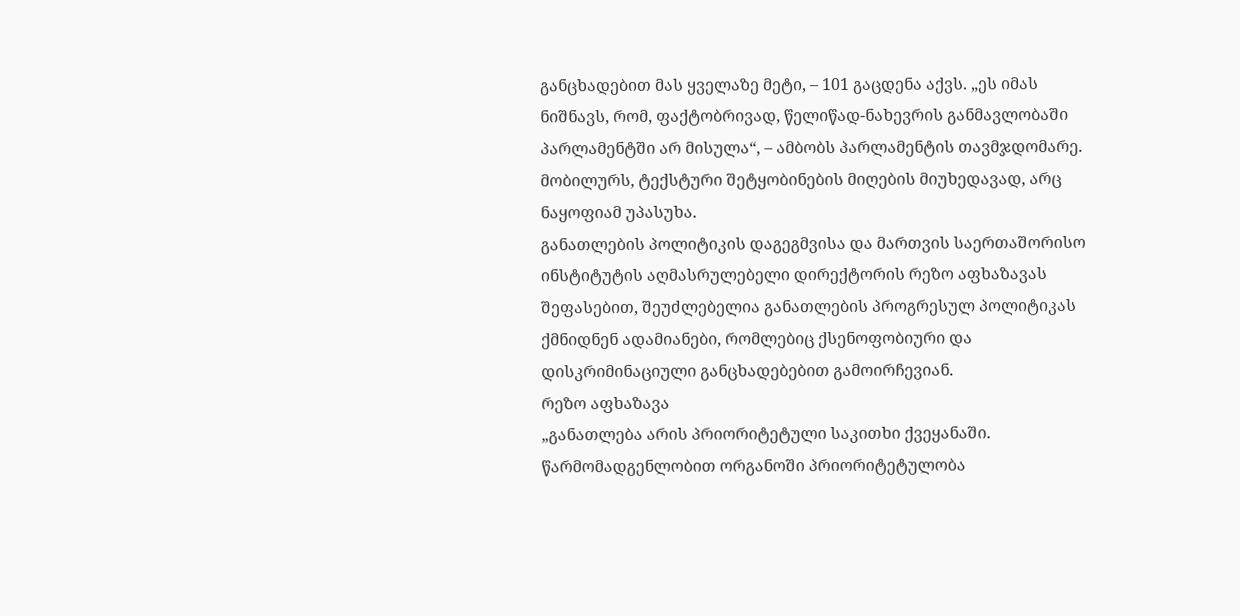განცხადებით მას ყველაზე მეტი, – 101 გაცდენა აქვს. „ეს იმას ნიშნავს, რომ, ფაქტობრივად, წელიწად-ნახევრის განმავლობაში პარლამენტში არ მისულა“, – ამბობს პარლამენტის თავმჯდომარე. მობილურს, ტექსტური შეტყობინების მიღების მიუხედავად, არც ნაყოფიამ უპასუხა.
განათლების პოლიტიკის დაგეგმვისა და მართვის საერთაშორისო ინსტიტუტის აღმასრულებელი დირექტორის რეზო აფხაზავას შეფასებით, შეუძლებელია განათლების პროგრესულ პოლიტიკას ქმნიდნენ ადამიანები, რომლებიც ქსენოფობიური და დისკრიმინაციული განცხადებებით გამოირჩევიან.
რეზო აფხაზავა
„განათლება არის პრიორიტეტული საკითხი ქვეყანაში. წარმომადგენლობით ორგანოში პრიორიტეტულობა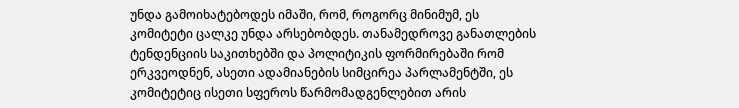უნდა გამოიხატებოდეს იმაში, რომ, როგორც მინიმუმ, ეს კომიტეტი ცალკე უნდა არსებობდეს. თანამედროვე განათლების ტენდენციის საკითხებში და პოლიტიკის ფორმირებაში რომ ერკვეოდნენ, ასეთი ადამიანების სიმცირეა პარლამენტში, ეს კომიტეტიც ისეთი სფეროს წარმომადგენლებით არის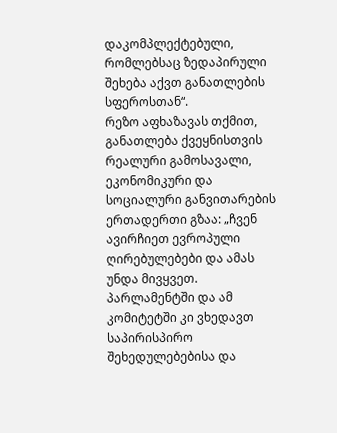დაკომპლექტებული, რომლებსაც ზედაპირული შეხება აქვთ განათლების სფეროსთან“.
რეზო აფხაზავას თქმით, განათლება ქვეყნისთვის რეალური გამოსავალი, ეკონომიკური და სოციალური განვითარების ერთადერთი გზაა: „ჩვენ ავირჩიეთ ევროპული ღირებულებები და ამას უნდა მივყვეთ. პარლამენტში და ამ კომიტეტში კი ვხედავთ საპირისპირო შეხედულებებისა და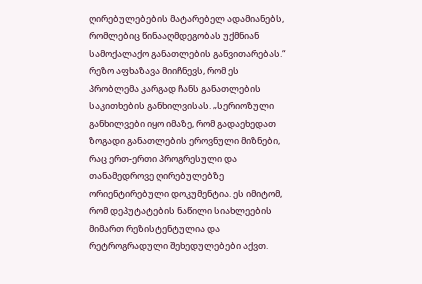ღირებულებების მატარებელ ადამიანებს, რომლებიც წინააღმდეგობას უქმნიან სამოქალაქო განათლების განვითარებას.“
რეზო აფხაზავა მიიჩნევს, რომ ეს პრობლემა კარგად ჩანს განათლების საკითხების განხილვისას. „სერიოზული განხილვები იყო იმაზე, რომ გადაეხედათ ზოგადი განათლების ეროვნული მიზნები, რაც ერთ-ერთი პროგრესული და თანამედროვე ღირებულებზე ორიენტირებული დოკუმენტია. ეს იმიტომ, რომ დეპუტატების ნაწილი სიახლეების მიმართ რეზისტენტულია და რეტროგრადული შეხედულებები აქვთ.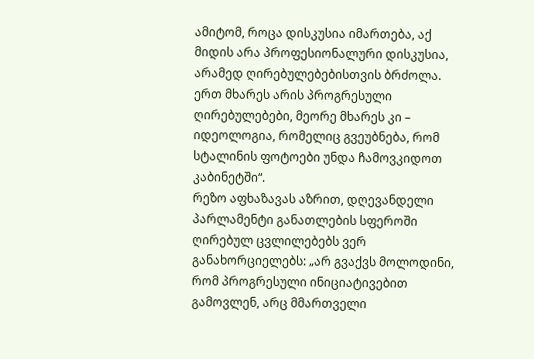ამიტომ, როცა დისკუსია იმართება, აქ მიდის არა პროფესიონალური დისკუსია, არამედ ღირებულებებისთვის ბრძოლა. ერთ მხარეს არის პროგრესული ღირებულებები, მეორე მხარეს კი – იდეოლოგია, რომელიც გვეუბნება, რომ სტალინის ფოტოები უნდა ჩამოვკიდოთ კაბინეტში“.
რეზო აფხაზავას აზრით, დღევანდელი პარლამენტი განათლების სფეროში ღირებულ ცვლილებებს ვერ განახორციელებს: „არ გვაქვს მოლოდინი, რომ პროგრესული ინიციატივებით გამოვლენ, არც მმართველი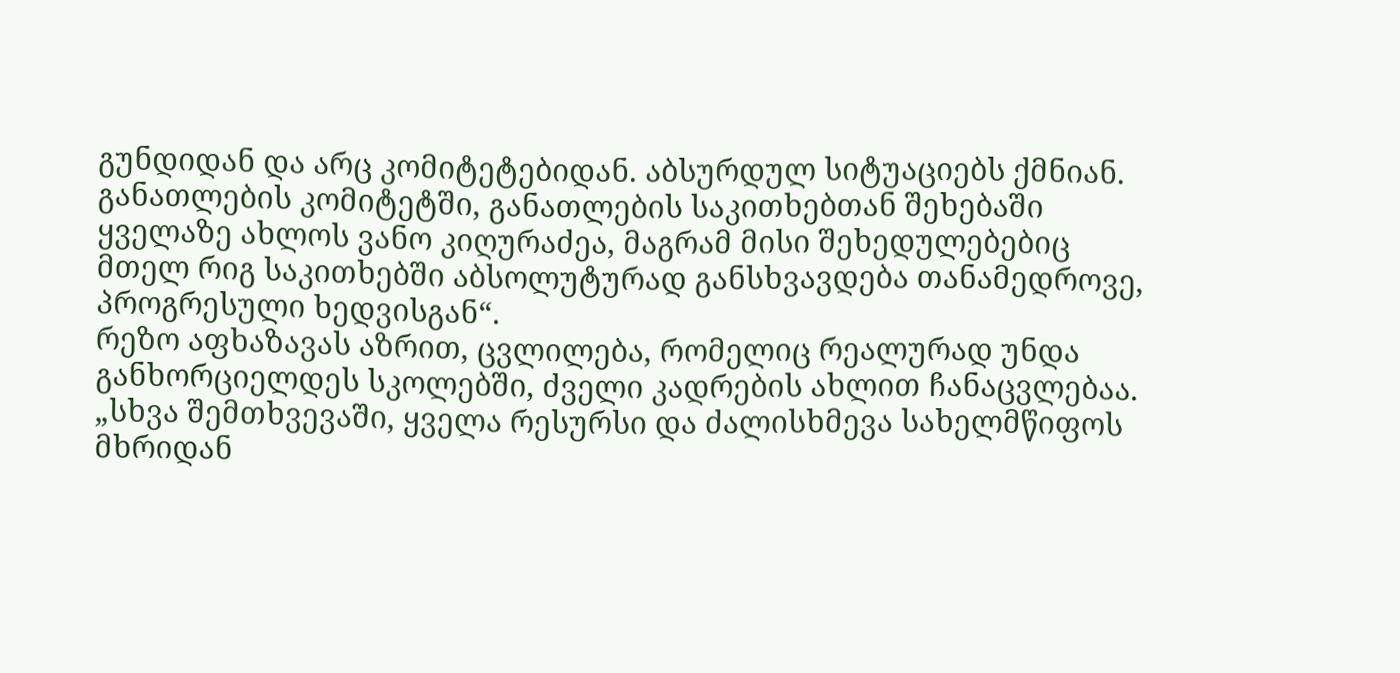გუნდიდან და არც კომიტეტებიდან. აბსურდულ სიტუაციებს ქმნიან. განათლების კომიტეტში, განათლების საკითხებთან შეხებაში ყველაზე ახლოს ვანო კიღურაძეა, მაგრამ მისი შეხედულებებიც მთელ რიგ საკითხებში აბსოლუტურად განსხვავდება თანამედროვე, პროგრესული ხედვისგან“.
რეზო აფხაზავას აზრით, ცვლილება, რომელიც რეალურად უნდა განხორციელდეს სკოლებში, ძველი კადრების ახლით ჩანაცვლებაა. „სხვა შემთხვევაში, ყველა რესურსი და ძალისხმევა სახელმწიფოს მხრიდან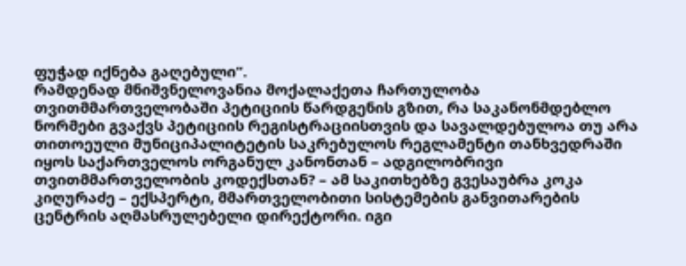ფუჭად იქნება გაღებული“.
რამდენად მნიშვნელოვანია მოქალაქეთა ჩართულობა თვითმმართველობაში პეტიციის წარდგენის გზით, რა საკანონმდებლო ნორმები გვაქვს პეტიციის რეგისტრაციისთვის და სავალდებულოა თუ არა თითოეული მუნიციპალიტეტის საკრებულოს რეგლამენტი თანხვედრაში იყოს საქართველოს ორგანულ კანონთან – ადგილობრივი თვითმმართველობის კოდექსთან? – ამ საკითხებზე გვესაუბრა კოკა კიღურაძე – ექსპერტი, მმართველობითი სისტემების განვითარების ცენტრის აღმასრულებელი დირექტორი. იგი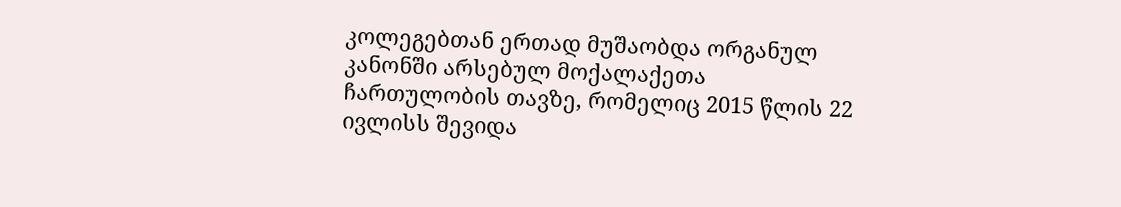კოლეგებთან ერთად მუშაობდა ორგანულ კანონში არსებულ მოქალაქეთა ჩართულობის თავზე, რომელიც 2015 წლის 22 ივლისს შევიდა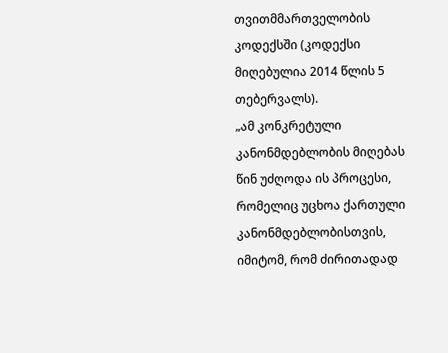თვითმმართველობის კოდექსში (კოდექსი მიღებულია 2014 წლის 5 თებერვალს).
„ამ კონკრეტული კანონმდებლობის მიღებას წინ უძღოდა ის პროცესი, რომელიც უცხოა ქართული კანონმდებლობისთვის, იმიტომ, რომ ძირითადად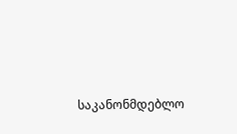საკანონმდებლო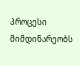პროცესი მიმდინარეობს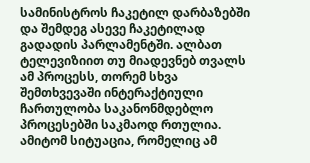სამინისტროს ჩაკეტილ დარბაზებში და შემდეგ ასევე ჩაკეტილად გადადის პარლამენტში. ალბათ ტელევიზიით თუ მიადევნებ თვალს ამ პროცესს, თორემ სხვა შემთხვევაში ინტერაქტიული ჩართულობა საკანონმდებლო პროცესებში საკმაოდ რთულია. ამიტომ სიტუაცია, რომელიც ამ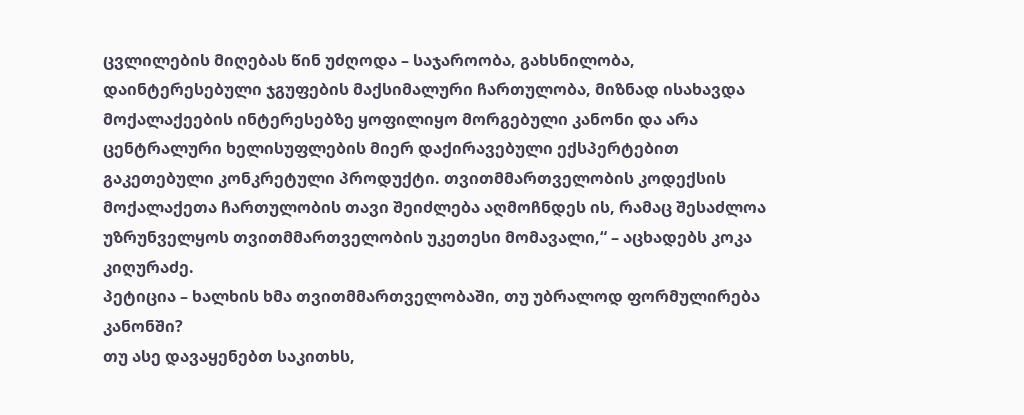ცვლილების მიღებას წინ უძღოდა – საჯაროობა, გახსნილობა, დაინტერესებული ჯგუფების მაქსიმალური ჩართულობა, მიზნად ისახავდა მოქალაქეების ინტერესებზე ყოფილიყო მორგებული კანონი და არა ცენტრალური ხელისუფლების მიერ დაქირავებული ექსპერტებით გაკეთებული კონკრეტული პროდუქტი. თვითმმართველობის კოდექსის მოქალაქეთა ჩართულობის თავი შეიძლება აღმოჩნდეს ის, რამაც შესაძლოა უზრუნველყოს თვითმმართველობის უკეთესი მომავალი,“ – აცხადებს კოკა კიღურაძე.
პეტიცია – ხალხის ხმა თვითმმართველობაში, თუ უბრალოდ ფორმულირება კანონში?
თუ ასე დავაყენებთ საკითხს,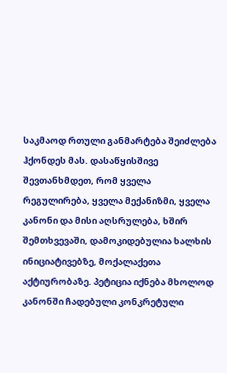საკმაოდ რთული განმარტება შეიძლება ჰქონდეს მას. დასაწყისშივე შევთანხმდეთ, რომ ყველა რეგულირება, ყველა მექანიზმი, ყველა კანონი და მისი აღსრულება, ხშირ შემთხვევაში, დამოკიდებულია ხალხის ინიციატივებზე, მოქალაქეთა აქტიურობაზე. პეტიცია იქნება მხოლოდ კანონში ჩადებული კონკრეტული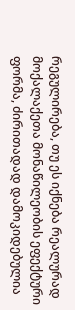რეგულირება, თუ ეს იქნება რეალურად მოქალაქეთა მონაწილეობის ეფექტური ფორმა, ძირითადად დამოკიდებულია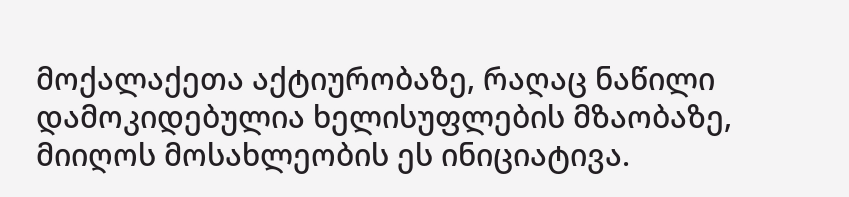მოქალაქეთა აქტიურობაზე, რაღაც ნაწილი დამოკიდებულია ხელისუფლების მზაობაზე, მიიღოს მოსახლეობის ეს ინიციატივა.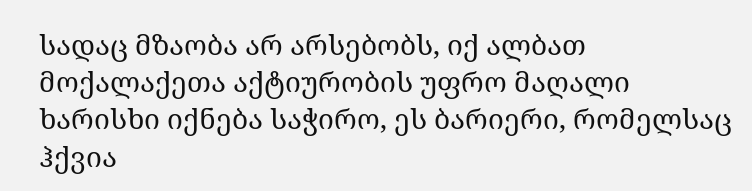სადაც მზაობა არ არსებობს, იქ ალბათ მოქალაქეთა აქტიურობის უფრო მაღალი ხარისხი იქნება საჭირო, ეს ბარიერი, რომელსაც ჰქვია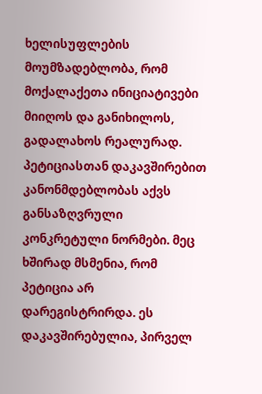ხელისუფლების მოუმზადებლობა, რომ მოქალაქეთა ინიციატივები მიიღოს და განიხილოს, გადალახოს რეალურად.
პეტიციასთან დაკავშირებით კანონმდებლობას აქვს განსაზღვრული კონკრეტული ნორმები. მეც ხშირად მსმენია, რომ პეტიცია არ დარეგისტრირდა. ეს დაკავშირებულია, პირველ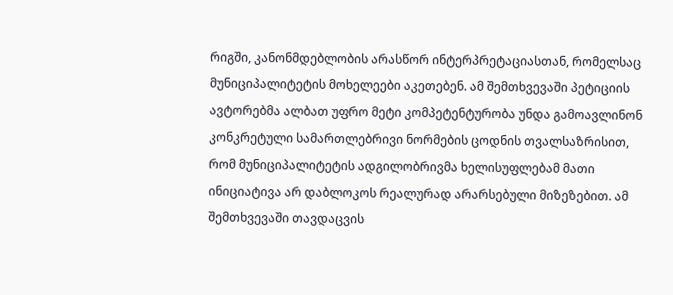რიგში, კანონმდებლობის არასწორ ინტერპრეტაციასთან, რომელსაც მუნიციპალიტეტის მოხელეები აკეთებენ. ამ შემთხვევაში პეტიციის ავტორებმა ალბათ უფრო მეტი კომპეტენტურობა უნდა გამოავლინონ კონკრეტული სამართლებრივი ნორმების ცოდნის თვალსაზრისით, რომ მუნიციპალიტეტის ადგილობრივმა ხელისუფლებამ მათი ინიციატივა არ დაბლოკოს რეალურად არარსებული მიზეზებით. ამ შემთხვევაში თავდაცვის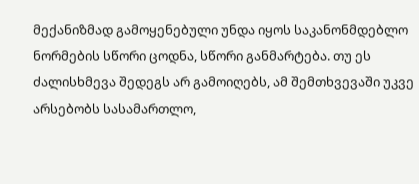მექანიზმად გამოყენებული უნდა იყოს საკანონმდებლო ნორმების სწორი ცოდნა, სწორი განმარტება. თუ ეს ძალისხმევა შედეგს არ გამოიღებს, ამ შემთხვევაში უკვე არსებობს სასამართლო,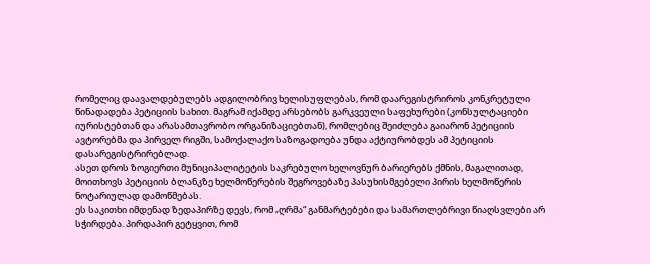რომელიც დაავალდებულებს ადგილობრივ ხელისუფლებას, რომ დაარეგისტრიროს კონკრეტული წინადადება პეტიციის სახით. მაგრამ იქამდე არსებობს გარკვეული საფეხურები (კონსულტაციები იურისტებთან და არასამთავრობო ორგანიზაციებთან), რომლებიც შეიძლება გაიარონ პეტიციის ავტორებმა და პირველ რიგში, სამოქალაქო საზოგადოება უნდა აქტიურობდეს ამ პეტიციის დასარეგისტრირებლად.
ასეთ დროს ზოგიერთი მუნიციპალიტეტის საკრებულო ხელოვნურ ბარიერებს ქმნის, მაგალითად, მოითხოვს პეტიციის ბლანკზე ხელმოწერების შეგროვებაზე პასუხისმგებელი პირის ხელმოწერის ნოტარიულად დამოწმებას.
ეს საკითხი იმდენად ზედაპირზე დევს, რომ „ღრმა“ განმარტებები და სამართლებრივი წიაღსვლები არ სჭირდება. პირდაპირ გეტყვით, რომ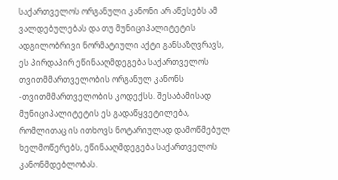საქართველოს ორგანული კანონი არ აწესებს ამ ვალდებულებას და თუ მუნიციპალიტეტის ადგილობრივი ნორმატიული აქტი განსაზღვრავს, ეს პირდაპირ ეწინააღმდეგება საქართველოს თვითმმართველობის ორგანულ კანონს -თვითმმართველობის კოდექსს. შესაბამისად მუნიციპალიტეტის ეს გადაწყვეტილება, რომლითაც ის ითხოვს ნოტარიულად დამოწმებულ ხელმოწერებს, ეწინააღმდეგება საქართველოს კანონმდებლობას.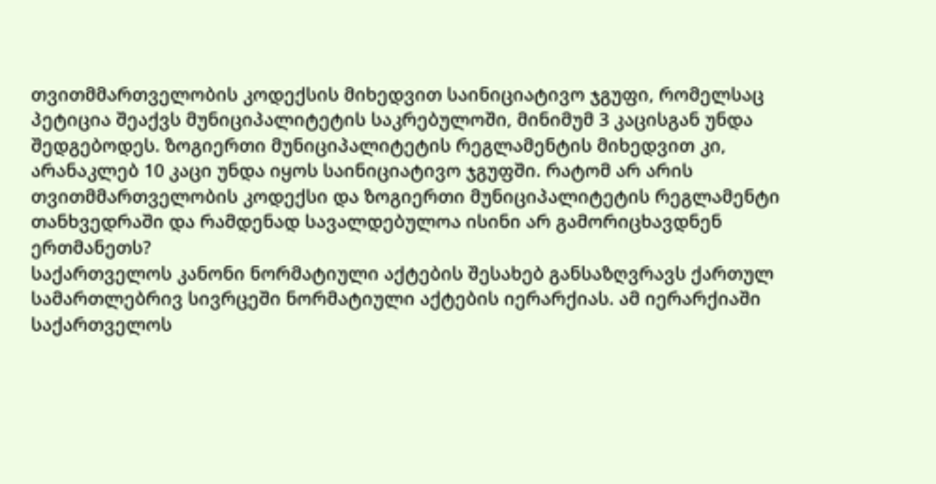თვითმმართველობის კოდექსის მიხედვით საინიციატივო ჯგუფი, რომელსაც პეტიცია შეაქვს მუნიციპალიტეტის საკრებულოში, მინიმუმ 3 კაცისგან უნდა შედგებოდეს. ზოგიერთი მუნიციპალიტეტის რეგლამენტის მიხედვით კი, არანაკლებ 10 კაცი უნდა იყოს საინიციატივო ჯგუფში. რატომ არ არის თვითმმართველობის კოდექსი და ზოგიერთი მუნიციპალიტეტის რეგლამენტი თანხვედრაში და რამდენად სავალდებულოა ისინი არ გამორიცხავდნენ ერთმანეთს?
საქართველოს კანონი ნორმატიული აქტების შესახებ განსაზღვრავს ქართულ სამართლებრივ სივრცეში ნორმატიული აქტების იერარქიას. ამ იერარქიაში საქართველოს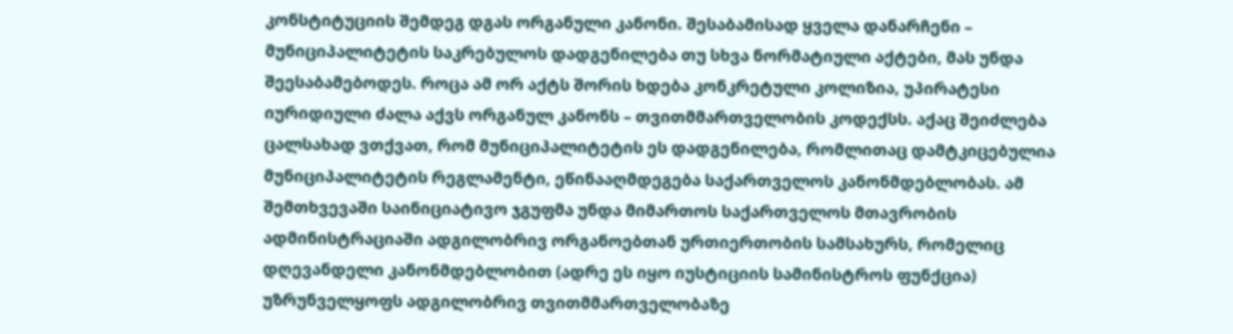კონსტიტუციის შემდეგ დგას ორგანული კანონი. შესაბამისად ყველა დანარჩენი – მუნიციპალიტეტის საკრებულოს დადგენილება თუ სხვა ნორმატიული აქტები, მას უნდა შეესაბამებოდეს. როცა ამ ორ აქტს შორის ხდება კონკრეტული კოლიზია, უპირატესი იურიდიული ძალა აქვს ორგანულ კანონს – თვითმმართველობის კოდექსს. აქაც შეიძლება ცალსახად ვთქვათ, რომ მუნიციპალიტეტის ეს დადგენილება, რომლითაც დამტკიცებულია მუნიციპალიტეტის რეგლამენტი, ეწინააღმდეგება საქართველოს კანონმდებლობას. ამ შემთხვევაში საინიციატივო ჯგუფმა უნდა მიმართოს საქართველოს მთავრობის ადმინისტრაციაში ადგილობრივ ორგანოებთან ურთიერთობის სამსახურს, რომელიც დღევანდელი კანონმდებლობით (ადრე ეს იყო იუსტიციის სამინისტროს ფუნქცია) უზრუნველყოფს ადგილობრივ თვითმმართველობაზე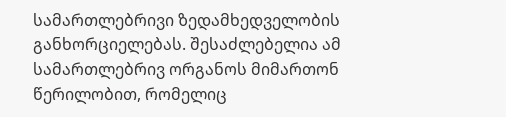სამართლებრივი ზედამხედველობის განხორციელებას. შესაძლებელია ამ სამართლებრივ ორგანოს მიმართონ წერილობით, რომელიც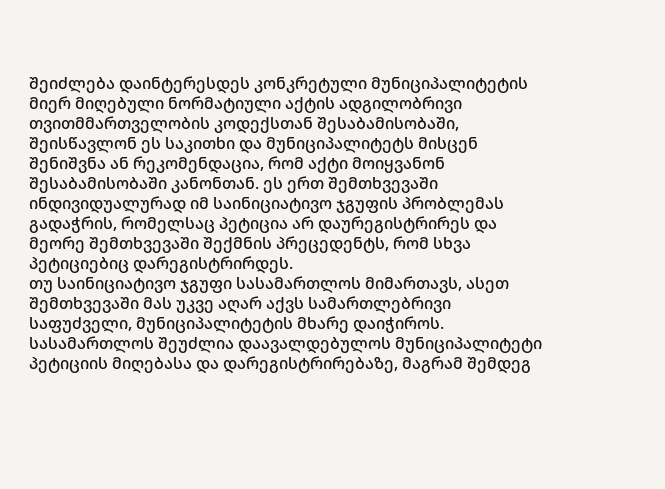შეიძლება დაინტერესდეს კონკრეტული მუნიციპალიტეტის მიერ მიღებული ნორმატიული აქტის ადგილობრივი თვითმმართველობის კოდექსთან შესაბამისობაში, შეისწავლონ ეს საკითხი და მუნიციპალიტეტს მისცენ შენიშვნა ან რეკომენდაცია, რომ აქტი მოიყვანონ შესაბამისობაში კანონთან. ეს ერთ შემთხვევაში ინდივიდუალურად იმ საინიციატივო ჯგუფის პრობლემას გადაჭრის, რომელსაც პეტიცია არ დაურეგისტრირეს და მეორე შემთხვევაში შექმნის პრეცედენტს, რომ სხვა პეტიციებიც დარეგისტრირდეს.
თუ საინიციატივო ჯგუფი სასამართლოს მიმართავს, ასეთ შემთხვევაში მას უკვე აღარ აქვს სამართლებრივი საფუძველი, მუნიციპალიტეტის მხარე დაიჭიროს. სასამართლოს შეუძლია დაავალდებულოს მუნიციპალიტეტი პეტიციის მიღებასა და დარეგისტრირებაზე, მაგრამ შემდეგ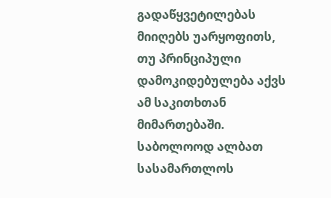გადაწყვეტილებას მიიღებს უარყოფითს, თუ პრინციპული დამოკიდებულება აქვს ამ საკითხთან მიმართებაში. საბოლოოდ ალბათ სასამართლოს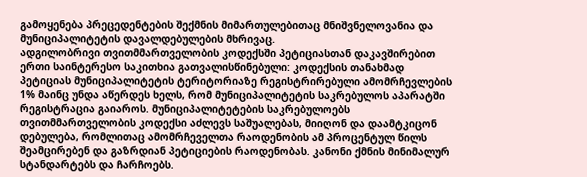გამოყენება პრეცედენტების შექმნის მიმართულებითაც მნიშვნელოვანია და მუნიციპალიტეტის დავალდებულების მხრივაც.
ადგილობრივი თვითმმართველობის კოდექსში პეტიციასთან დაკავშირებით ერთი საინტერესო საკითხია გათვალისწინებული: კოდექსის თანახმად პეტიციას მუნიციპალიტეტის ტერიტორიაზე რეგისტრირებული ამომრჩევლების 1% მაინც უნდა აწერდეს ხელს, რომ მუნიციპალიტეტის საკრებულოს აპარატში რეგისტრაცია გაიაროს. მუნიციპალიტეტების საკრებულოებს თვითმმართველობის კოდექსი აძლევს საშუალებას, მიიღონ და დაამტკიცონ დებულება, რომლითაც ამომრჩეველთა რაოდენობის ამ პროცენტულ წილს შეამცირებენ და გაზრდიან პეტიციების რაოდენობას. კანონი ქმნის მინიმალურ სტანდარტებს და ჩარჩოებს.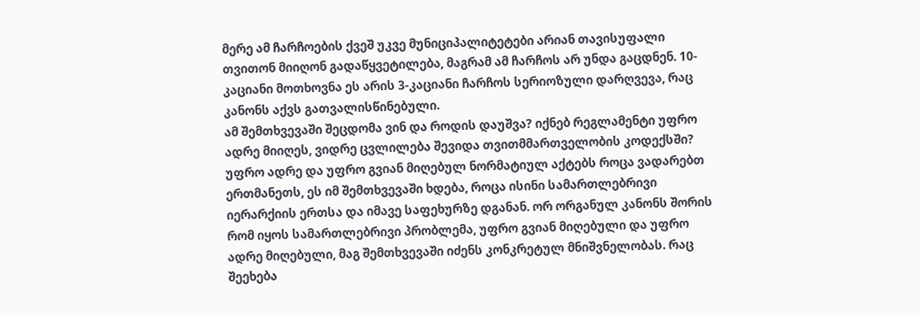მერე ამ ჩარჩოების ქვეშ უკვე მუნიციპალიტეტები არიან თავისუფალი თვითონ მიიღონ გადაწყვეტილება, მაგრამ ამ ჩარჩოს არ უნდა გაცდნენ. 10-კაციანი მოთხოვნა ეს არის 3-კაციანი ჩარჩოს სერიოზული დარღვევა, რაც კანონს აქვს გათვალისწინებული.
ამ შემთხვევაში შეცდომა ვინ და როდის დაუშვა? იქნებ რეგლამენტი უფრო ადრე მიიღეს, ვიდრე ცვლილება შევიდა თვითმმართველობის კოდექსში?
უფრო ადრე და უფრო გვიან მიღებულ ნორმატიულ აქტებს როცა ვადარებთ ერთმანეთს, ეს იმ შემთხვევაში ხდება, როცა ისინი სამართლებრივი იერარქიის ერთსა და იმავე საფეხურზე დგანან. ორ ორგანულ კანონს შორის რომ იყოს სამართლებრივი პრობლემა, უფრო გვიან მიღებული და უფრო ადრე მიღებული, მაგ შემთხვევაში იძენს კონკრეტულ მნიშვნელობას. რაც შეეხება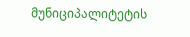მუნიციპალიტეტის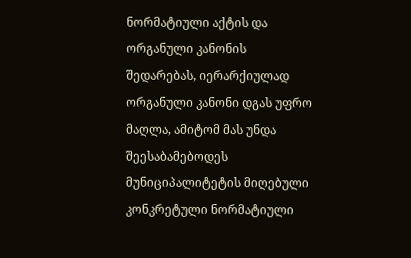ნორმატიული აქტის და ორგანული კანონის შედარებას, იერარქიულად ორგანული კანონი დგას უფრო მაღლა, ამიტომ მას უნდა შეესაბამებოდეს მუნიციპალიტეტის მიღებული კონკრეტული ნორმატიული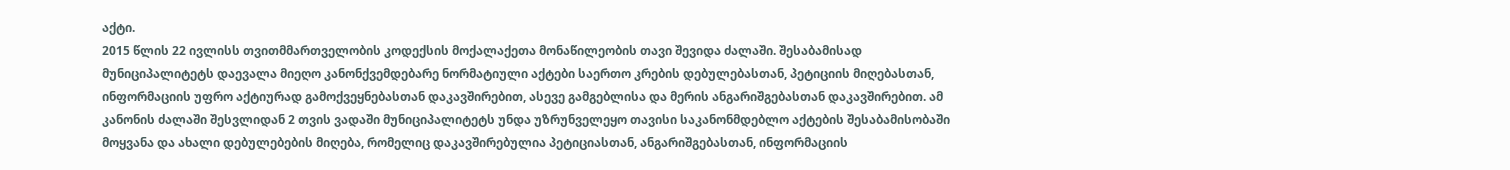აქტი.
2015 წლის 22 ივლისს თვითმმართველობის კოდექსის მოქალაქეთა მონაწილეობის თავი შევიდა ძალაში. შესაბამისად მუნიციპალიტეტს დაევალა მიეღო კანონქვემდებარე ნორმატიული აქტები საერთო კრების დებულებასთან, პეტიციის მიღებასთან, ინფორმაციის უფრო აქტიურად გამოქვეყნებასთან დაკავშირებით, ასევე გამგებლისა და მერის ანგარიშგებასთან დაკავშირებით. ამ კანონის ძალაში შესვლიდან 2 თვის ვადაში მუნიციპალიტეტს უნდა უზრუნველეყო თავისი საკანონმდებლო აქტების შესაბამისობაში მოყვანა და ახალი დებულებების მიღება, რომელიც დაკავშირებულია პეტიციასთან, ანგარიშგებასთან, ინფორმაციის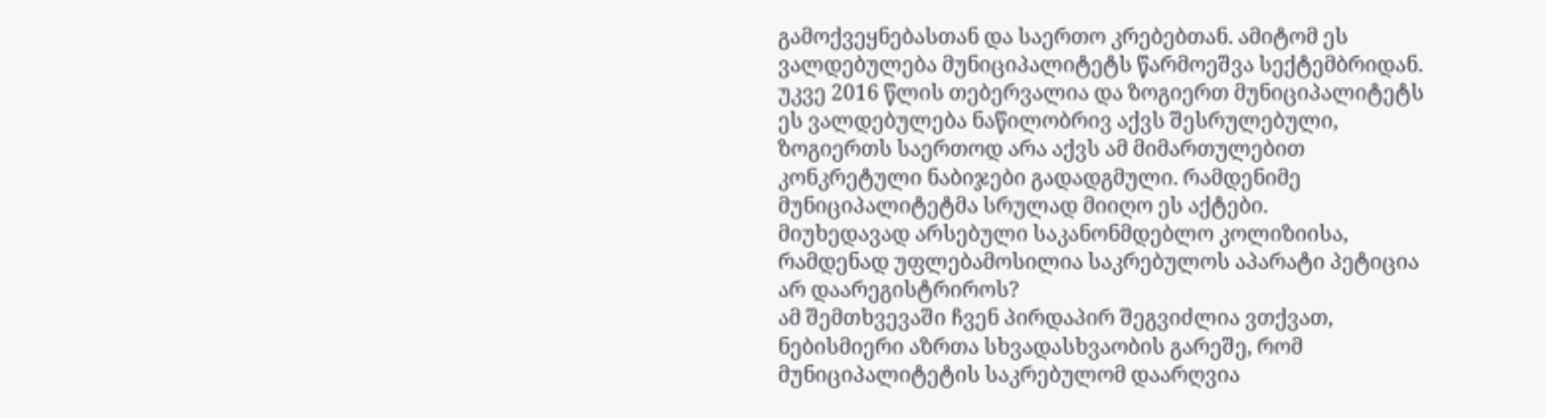გამოქვეყნებასთან და საერთო კრებებთან. ამიტომ ეს ვალდებულება მუნიციპალიტეტს წარმოეშვა სექტემბრიდან. უკვე 2016 წლის თებერვალია და ზოგიერთ მუნიციპალიტეტს ეს ვალდებულება ნაწილობრივ აქვს შესრულებული, ზოგიერთს საერთოდ არა აქვს ამ მიმართულებით კონკრეტული ნაბიჯები გადადგმული. რამდენიმე მუნიციპალიტეტმა სრულად მიიღო ეს აქტები.
მიუხედავად არსებული საკანონმდებლო კოლიზიისა, რამდენად უფლებამოსილია საკრებულოს აპარატი პეტიცია არ დაარეგისტრიროს?
ამ შემთხვევაში ჩვენ პირდაპირ შეგვიძლია ვთქვათ, ნებისმიერი აზრთა სხვადასხვაობის გარეშე, რომ მუნიციპალიტეტის საკრებულომ დაარღვია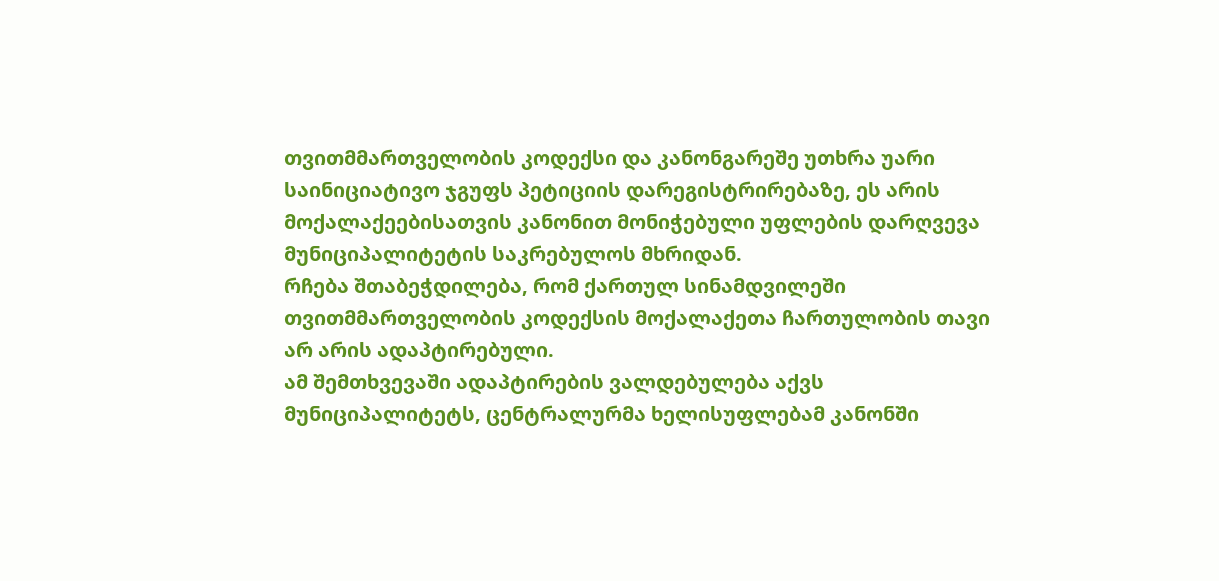თვითმმართველობის კოდექსი და კანონგარეშე უთხრა უარი საინიციატივო ჯგუფს პეტიციის დარეგისტრირებაზე, ეს არის მოქალაქეებისათვის კანონით მონიჭებული უფლების დარღვევა მუნიციპალიტეტის საკრებულოს მხრიდან.
რჩება შთაბეჭდილება, რომ ქართულ სინამდვილეში თვითმმართველობის კოდექსის მოქალაქეთა ჩართულობის თავი არ არის ადაპტირებული.
ამ შემთხვევაში ადაპტირების ვალდებულება აქვს მუნიციპალიტეტს, ცენტრალურმა ხელისუფლებამ კანონში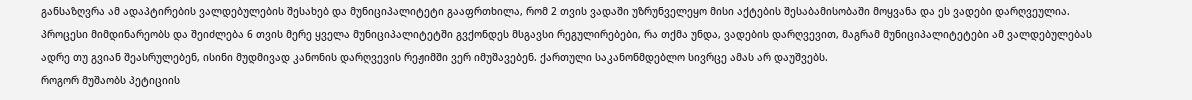განსაზღვრა ამ ადაპტირების ვალდებულების შესახებ და მუნიციპალიტეტი გააფრთხილა, რომ 2 თვის ვადაში უზრუნველეყო მისი აქტების შესაბამისობაში მოყვანა და ეს ვადები დარღვეულია. პროცესი მიმდინარეობს და შეიძლება 6 თვის მერე ყველა მუნიციპალიტეტში გვქონდეს მსგავსი რეგულირებები, რა თქმა უნდა, ვადების დარღვევით, მაგრამ მუნიციპალიტეტები ამ ვალდებულებას ადრე თუ გვიან შეასრულებენ, ისინი მუდმივად კანონის დარღვევის რეჟიმში ვერ იმუშავებენ. ქართული საკანონმდებლო სივრცე ამას არ დაუშვებს.
როგორ მუშაობს პეტიციის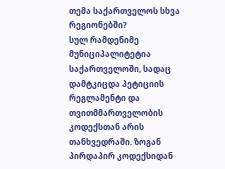თემა საქართველოს სხვა რეგიონებში?
სულ რამდენიმე მუნიციპალიტეტია საქართველოში, სადაც დამტკიცდა პეტიციის რეგლამენტი და თვითმმართველობის კოდექსთან არის თანხვედრაში. ზოგან პირდაპირ კოდექსიდან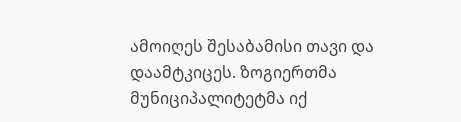ამოიღეს შესაბამისი თავი და დაამტკიცეს. ზოგიერთმა მუნიციპალიტეტმა იქ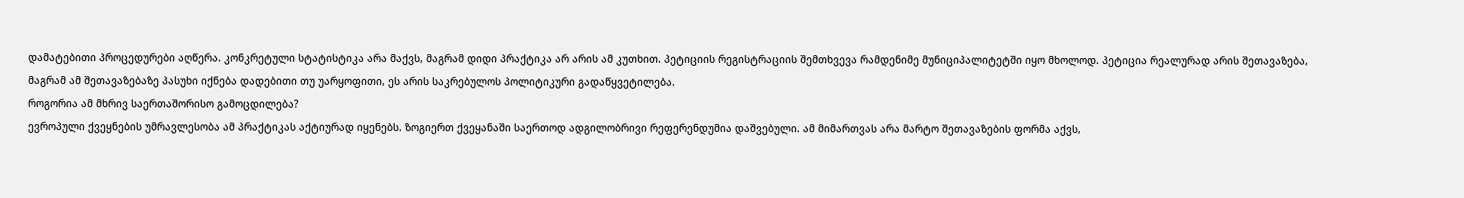დამატებითი პროცედურები აღწერა. კონკრეტული სტატისტიკა არა მაქვს, მაგრამ დიდი პრაქტიკა არ არის ამ კუთხით. პეტიციის რეგისტრაციის შემთხვევა რამდენიმე მუნიციპალიტეტში იყო მხოლოდ. პეტიცია რეალურად არის შეთავაზება, მაგრამ ამ შეთავაზებაზე პასუხი იქნება დადებითი თუ უარყოფითი, ეს არის საკრებულოს პოლიტიკური გადაწყვეტილება.
როგორია ამ მხრივ საერთაშორისო გამოცდილება?
ევროპული ქვეყნების უმრავლესობა ამ პრაქტიკას აქტიურად იყენებს. ზოგიერთ ქვეყანაში საერთოდ ადგილობრივი რეფერენდუმია დაშვებული. ამ მიმართვას არა მარტო შეთავაზების ფორმა აქვს,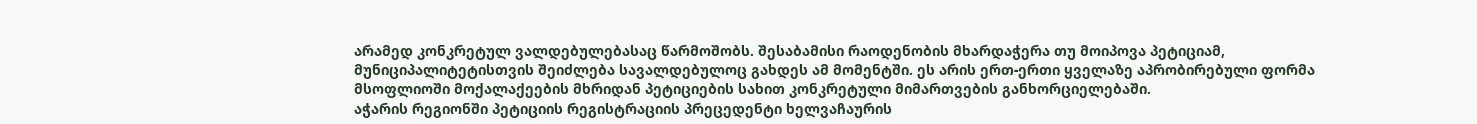არამედ კონკრეტულ ვალდებულებასაც წარმოშობს. შესაბამისი რაოდენობის მხარდაჭერა თუ მოიპოვა პეტიციამ, მუნიციპალიტეტისთვის შეიძლება სავალდებულოც გახდეს ამ მომენტში. ეს არის ერთ-ერთი ყველაზე აპრობირებული ფორმა მსოფლიოში მოქალაქეების მხრიდან პეტიციების სახით კონკრეტული მიმართვების განხორციელებაში.
აჭარის რეგიონში პეტიციის რეგისტრაციის პრეცედენტი ხელვაჩაურის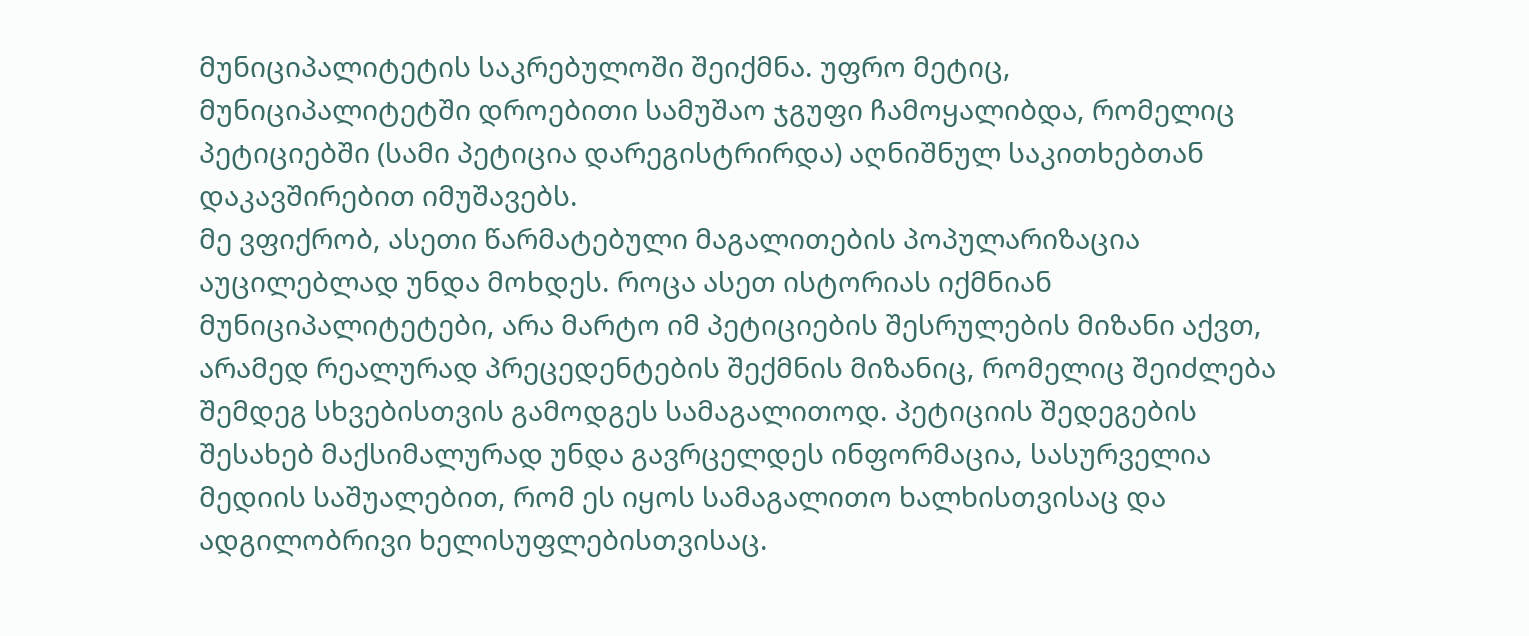მუნიციპალიტეტის საკრებულოში შეიქმნა. უფრო მეტიც, მუნიციპალიტეტში დროებითი სამუშაო ჯგუფი ჩამოყალიბდა, რომელიც პეტიციებში (სამი პეტიცია დარეგისტრირდა) აღნიშნულ საკითხებთან დაკავშირებით იმუშავებს.
მე ვფიქრობ, ასეთი წარმატებული მაგალითების პოპულარიზაცია აუცილებლად უნდა მოხდეს. როცა ასეთ ისტორიას იქმნიან მუნიციპალიტეტები, არა მარტო იმ პეტიციების შესრულების მიზანი აქვთ, არამედ რეალურად პრეცედენტების შექმნის მიზანიც, რომელიც შეიძლება შემდეგ სხვებისთვის გამოდგეს სამაგალითოდ. პეტიციის შედეგების შესახებ მაქსიმალურად უნდა გავრცელდეს ინფორმაცია, სასურველია მედიის საშუალებით, რომ ეს იყოს სამაგალითო ხალხისთვისაც და ადგილობრივი ხელისუფლებისთვისაც.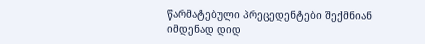წარმატებული პრეცედენტები შექმნიან იმდენად დიდ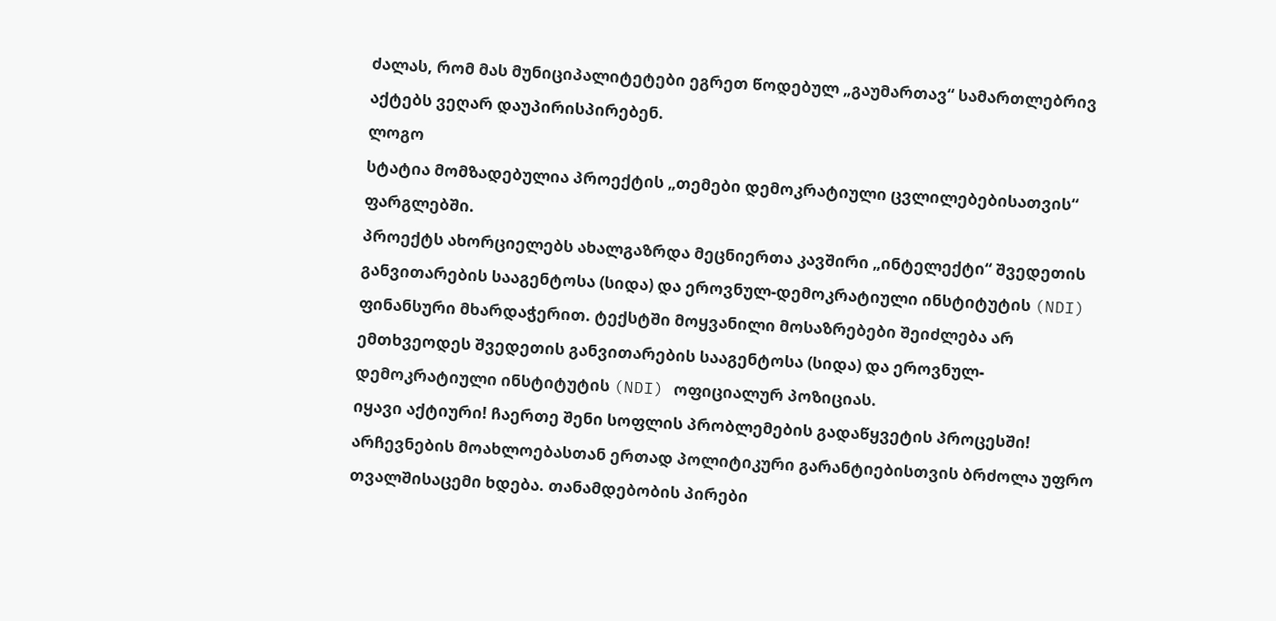ძალას, რომ მას მუნიციპალიტეტები ეგრეთ წოდებულ „გაუმართავ“ სამართლებრივ აქტებს ვეღარ დაუპირისპირებენ.
ლოგო
სტატია მომზადებულია პროექტის „თემები დემოკრატიული ცვლილებებისათვის“ ფარგლებში.
პროექტს ახორციელებს ახალგაზრდა მეცნიერთა კავშირი „ინტელექტი“ შვედეთის განვითარების სააგენტოსა (სიდა) და ეროვნულ-დემოკრატიული ინსტიტუტის (NDI) ფინანსური მხარდაჭერით. ტექსტში მოყვანილი მოსაზრებები შეიძლება არ ემთხვეოდეს შვედეთის განვითარების სააგენტოსა (სიდა) და ეროვნულ-დემოკრატიული ინსტიტუტის (NDI) ოფიციალურ პოზიციას.
იყავი აქტიური! ჩაერთე შენი სოფლის პრობლემების გადაწყვეტის პროცესში!
არჩევნების მოახლოებასთან ერთად პოლიტიკური გარანტიებისთვის ბრძოლა უფრო თვალშისაცემი ხდება. თანამდებობის პირები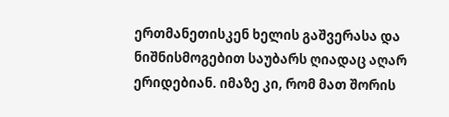ერთმანეთისკენ ხელის გაშვერასა და ნიშნისმოგებით საუბარს ღიადაც აღარ ერიდებიან. იმაზე კი, რომ მათ შორის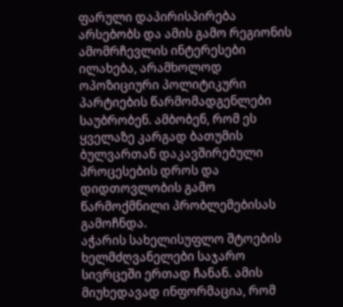ფარული დაპირისპირება არსებობს და ამის გამო რეგიონის ამომრჩევლის ინტერესები ილახება, არამხოლოდ ოპოზიციური პოლიტიკური პარტიების წარმომადგენლები საუბრობენ. ამბობენ, რომ ეს ყველაზე კარგად ბათუმის ბულვართან დაკავშირებული პროცესების დროს და დიდთოვლობის გამო წარმოქმნილი პრობლემებისას გამოჩნდა.
აჭარის სახელისუფლო შტოების ხელმძღვანელები საჯარო სივრცეში ერთად ჩანან. ამის მიუხედავად ინფორმაცია, რომ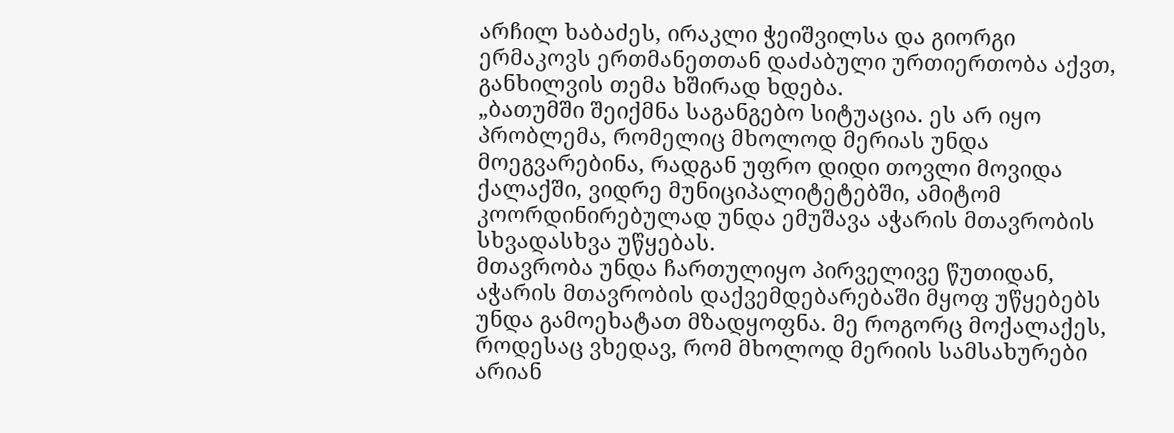არჩილ ხაბაძეს, ირაკლი ჭეიშვილსა და გიორგი ერმაკოვს ერთმანეთთან დაძაბული ურთიერთობა აქვთ, განხილვის თემა ხშირად ხდება.
„ბათუმში შეიქმნა საგანგებო სიტუაცია. ეს არ იყო პრობლემა, რომელიც მხოლოდ მერიას უნდა მოეგვარებინა, რადგან უფრო დიდი თოვლი მოვიდა ქალაქში, ვიდრე მუნიციპალიტეტებში, ამიტომ კოორდინირებულად უნდა ემუშავა აჭარის მთავრობის სხვადასხვა უწყებას.
მთავრობა უნდა ჩართულიყო პირველივე წუთიდან, აჭარის მთავრობის დაქვემდებარებაში მყოფ უწყებებს უნდა გამოეხატათ მზადყოფნა. მე როგორც მოქალაქეს, როდესაც ვხედავ, რომ მხოლოდ მერიის სამსახურები არიან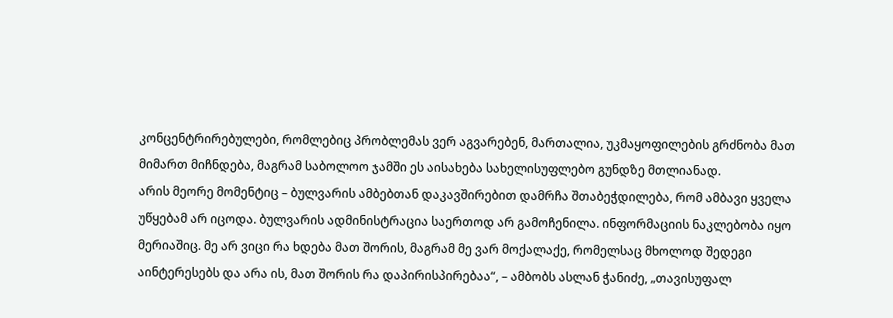კონცენტრირებულები, რომლებიც პრობლემას ვერ აგვარებენ, მართალია, უკმაყოფილების გრძნობა მათ მიმართ მიჩნდება, მაგრამ საბოლოო ჯამში ეს აისახება სახელისუფლებო გუნდზე მთლიანად.
არის მეორე მომენტიც – ბულვარის ამბებთან დაკავშირებით დამრჩა შთაბეჭდილება, რომ ამბავი ყველა უწყებამ არ იცოდა. ბულვარის ადმინისტრაცია საერთოდ არ გამოჩენილა. ინფორმაციის ნაკლებობა იყო მერიაშიც. მე არ ვიცი რა ხდება მათ შორის, მაგრამ მე ვარ მოქალაქე, რომელსაც მხოლოდ შედეგი აინტერესებს და არა ის, მათ შორის რა დაპირისპირებაა“, – ამბობს ასლან ჭანიძე, „თავისუფალ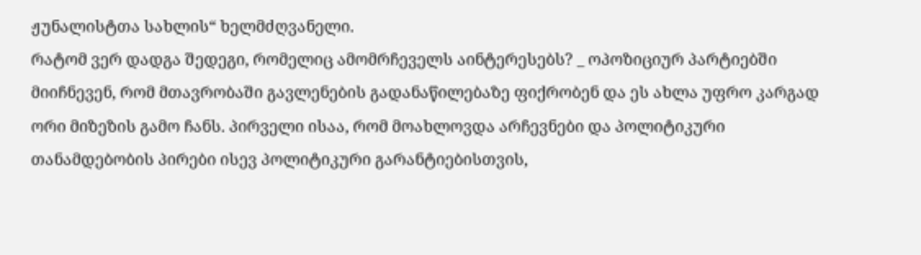ჟუნალისტთა სახლის“ ხელმძღვანელი.
რატომ ვერ დადგა შედეგი, რომელიც ამომრჩეველს აინტერესებს? _ ოპოზიციურ პარტიებში მიიჩნევენ, რომ მთავრობაში გავლენების გადანაწილებაზე ფიქრობენ და ეს ახლა უფრო კარგად ორი მიზეზის გამო ჩანს. პირველი ისაა, რომ მოახლოვდა არჩევნები და პოლიტიკური თანამდებობის პირები ისევ პოლიტიკური გარანტიებისთვის,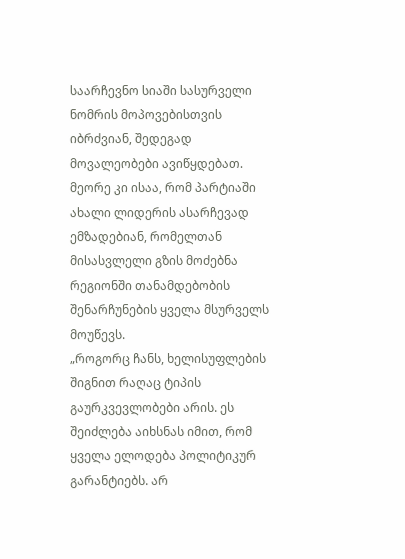საარჩევნო სიაში სასურველი ნომრის მოპოვებისთვის იბრძვიან, შედეგად მოვალეობები ავიწყდებათ. მეორე კი ისაა, რომ პარტიაში ახალი ლიდერის ასარჩევად ემზადებიან, რომელთან მისასვლელი გზის მოძებნა რეგიონში თანამდებობის შენარჩუნების ყველა მსურველს მოუწევს.
„როგორც ჩანს, ხელისუფლების შიგნით რაღაც ტიპის გაურკვევლობები არის. ეს შეიძლება აიხსნას იმით, რომ ყველა ელოდება პოლიტიკურ გარანტიებს. არ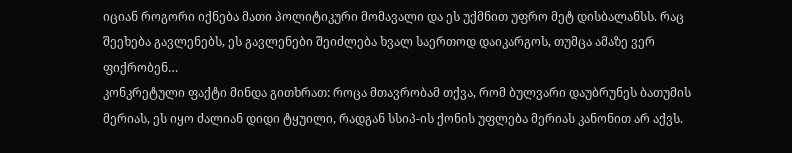იციან როგორი იქნება მათი პოლიტიკური მომავალი და ეს უქმნით უფრო მეტ დისბალანსს. რაც შეეხება გავლენებს, ეს გავლენები შეიძლება ხვალ საერთოდ დაიკარგოს, თუმცა ამაზე ვერ ფიქრობენ…
კონკრეტული ფაქტი მინდა გითხრათ: როცა მთავრობამ თქვა, რომ ბულვარი დაუბრუნეს ბათუმის მერიას, ეს იყო ძალიან დიდი ტყუილი, რადგან სსიპ-ის ქონის უფლება მერიას კანონით არ აქვს.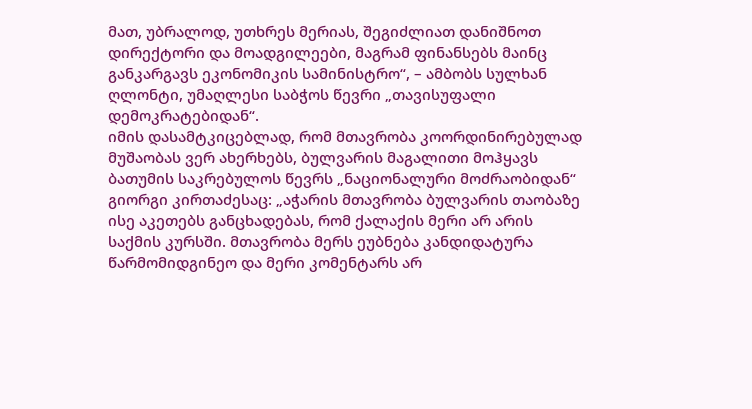მათ, უბრალოდ, უთხრეს მერიას, შეგიძლიათ დანიშნოთ დირექტორი და მოადგილეები, მაგრამ ფინანსებს მაინც განკარგავს ეკონომიკის სამინისტრო“, – ამბობს სულხან ღლონტი, უმაღლესი საბჭოს წევრი „თავისუფალი დემოკრატებიდან“.
იმის დასამტკიცებლად, რომ მთავრობა კოორდინირებულად მუშაობას ვერ ახერხებს, ბულვარის მაგალითი მოჰყავს ბათუმის საკრებულოს წევრს „ნაციონალური მოძრაობიდან“ გიორგი კირთაძესაც: „აჭარის მთავრობა ბულვარის თაობაზე ისე აკეთებს განცხადებას, რომ ქალაქის მერი არ არის საქმის კურსში. მთავრობა მერს ეუბნება კანდიდატურა წარმომიდგინეო და მერი კომენტარს არ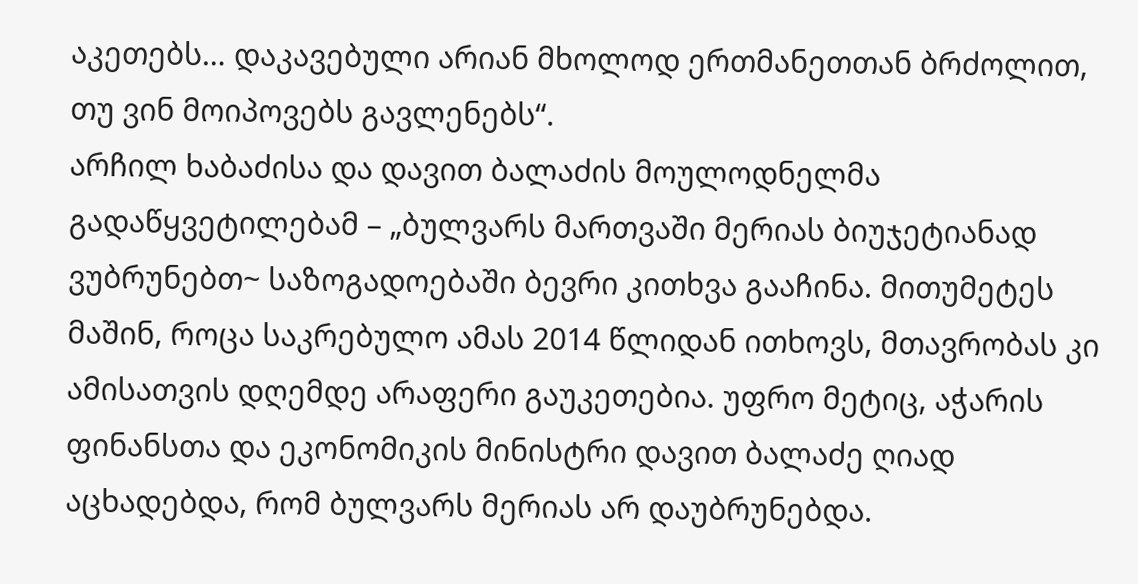აკეთებს… დაკავებული არიან მხოლოდ ერთმანეთთან ბრძოლით, თუ ვინ მოიპოვებს გავლენებს“.
არჩილ ხაბაძისა და დავით ბალაძის მოულოდნელმა გადაწყვეტილებამ – „ბულვარს მართვაში მერიას ბიუჯეტიანად ვუბრუნებთ~ საზოგადოებაში ბევრი კითხვა გააჩინა. მითუმეტეს მაშინ, როცა საკრებულო ამას 2014 წლიდან ითხოვს, მთავრობას კი ამისათვის დღემდე არაფერი გაუკეთებია. უფრო მეტიც, აჭარის ფინანსთა და ეკონომიკის მინისტრი დავით ბალაძე ღიად აცხადებდა, რომ ბულვარს მერიას არ დაუბრუნებდა.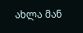ახლა მან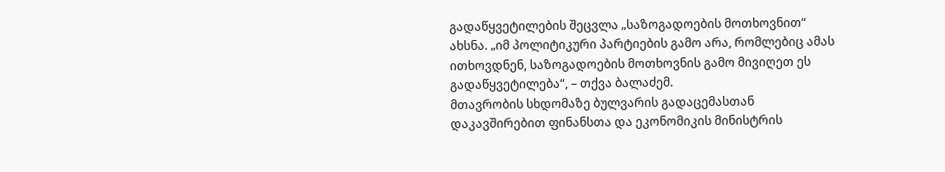გადაწყვეტილების შეცვლა „საზოგადოების მოთხოვნით“ ახსნა. „იმ პოლიტიკური პარტიების გამო არა, რომლებიც ამას ითხოვდნენ, საზოგადოების მოთხოვნის გამო მივიღეთ ეს გადაწყვეტილება“, – თქვა ბალაძემ.
მთავრობის სხდომაზე ბულვარის გადაცემასთან დაკავშირებით ფინანსთა და ეკონომიკის მინისტრის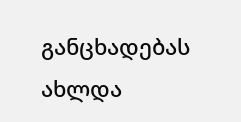განცხადებას ახლდა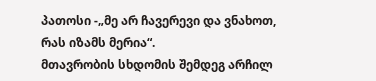პათოსი -„მე არ ჩავერევი და ვნახოთ, რას იზამს მერია“.
მთავრობის სხდომის შემდეგ არჩილ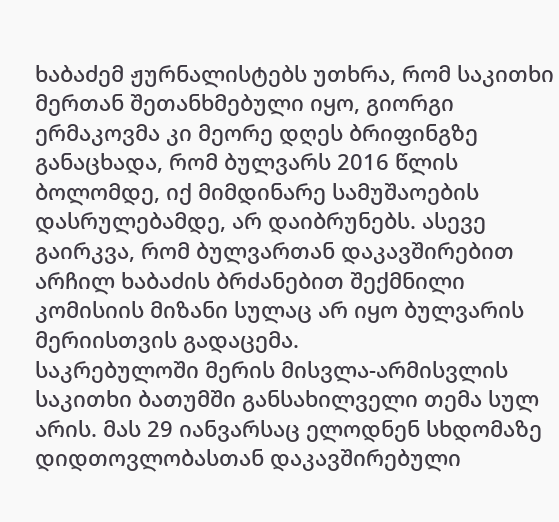ხაბაძემ ჟურნალისტებს უთხრა, რომ საკითხი მერთან შეთანხმებული იყო, გიორგი ერმაკოვმა კი მეორე დღეს ბრიფინგზე განაცხადა, რომ ბულვარს 2016 წლის ბოლომდე, იქ მიმდინარე სამუშაოების დასრულებამდე, არ დაიბრუნებს. ასევე გაირკვა, რომ ბულვართან დაკავშირებით არჩილ ხაბაძის ბრძანებით შექმნილი კომისიის მიზანი სულაც არ იყო ბულვარის მერიისთვის გადაცემა.
საკრებულოში მერის მისვლა-არმისვლის საკითხი ბათუმში განსახილველი თემა სულ არის. მას 29 იანვარსაც ელოდნენ სხდომაზე დიდთოვლობასთან დაკავშირებული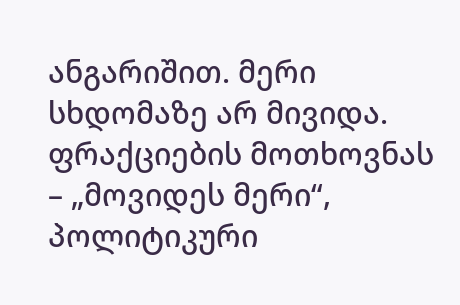ანგარიშით. მერი სხდომაზე არ მივიდა. ფრაქციების მოთხოვნას – „მოვიდეს მერი“, პოლიტიკური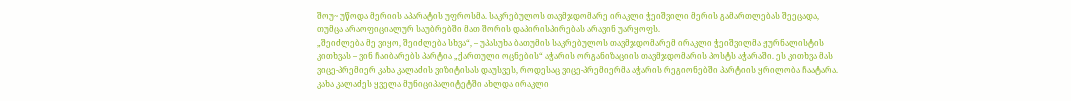შოუ~ უწოდა მერიის აპარატის უფროსმა. საკრებულოს თავმჯდომარე ირაკლი ჭეიშვილი მერის გამართლებას შეეცადა, თუმცა არაოფიციალურ საუბრებში მათ შორის დაპირისპირებას არავინ უარყოფს.
„შეიძლება მე ვიყო, შეიძლება სხვა“, – უპასუხა ბათუმის საკრებულოს თავმჯდომარემ ირაკლი ჭეიშვილმა ჟურნალისტის კითხვას – ვინ ჩაიბარებს პარტია „ქართული ოცნების“ აჭარის ორგანიზაციის თავმჯდომარის პოსტს აჭარაში. ეს კითხვა მას ვიცე-პრემიერ კახა კალაძის ვიზიტისას დაუსვეს, როდესაც ვიცე-პრემიერმა აჭარის რეგიონებში პარტიის ყრილობა ჩაატარა. კახა კალაძეს ყველა მუნიციპალიტეტში ახლდა ირაკლი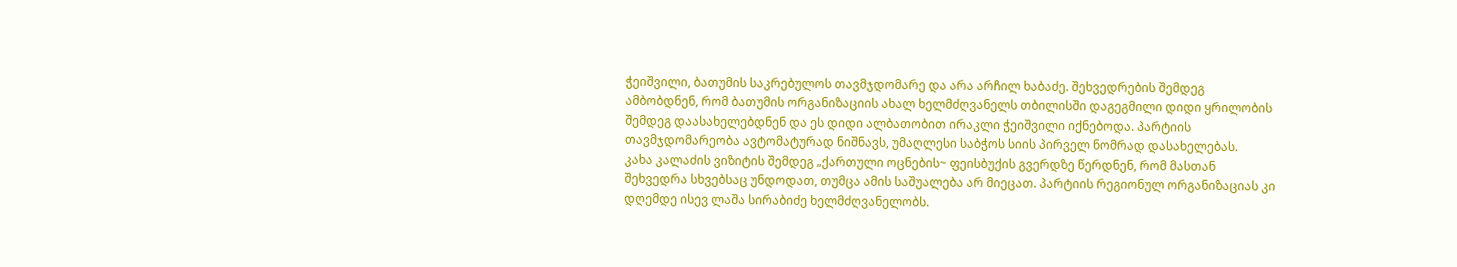ჭეიშვილი, ბათუმის საკრებულოს თავმჯდომარე და არა არჩილ ხაბაძე. შეხვედრების შემდეგ ამბობდნენ, რომ ბათუმის ორგანიზაციის ახალ ხელმძღვანელს თბილისში დაგეგმილი დიდი ყრილობის შემდეგ დაასახელებდნენ და ეს დიდი ალბათობით ირაკლი ჭეიშვილი იქნებოდა. პარტიის თავმჯდომარეობა ავტომატურად ნიშნავს, უმაღლესი საბჭოს სიის პირველ ნომრად დასახელებას.
კახა კალაძის ვიზიტის შემდეგ „ქართული ოცნების~ ფეისბუქის გვერდზე წერდნენ, რომ მასთან შეხვედრა სხვებსაც უნდოდათ, თუმცა ამის საშუალება არ მიეცათ. პარტიის რეგიონულ ორგანიზაციას კი დღემდე ისევ ლაშა სირაბიძე ხელმძღვანელობს.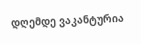დღემდე ვაკანტურია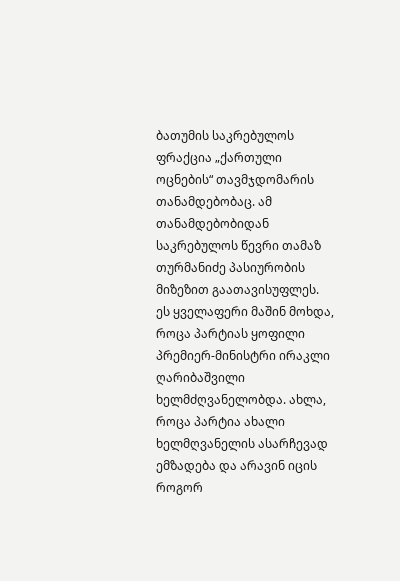ბათუმის საკრებულოს ფრაქცია „ქართული ოცნების“ თავმჯდომარის თანამდებობაც. ამ თანამდებობიდან საკრებულოს წევრი თამაზ თურმანიძე პასიურობის მიზეზით გაათავისუფლეს.
ეს ყველაფერი მაშინ მოხდა, როცა პარტიას ყოფილი პრემიერ-მინისტრი ირაკლი ღარიბაშვილი ხელმძღვანელობდა. ახლა, როცა პარტია ახალი ხელმღვანელის ასარჩევად ემზადება და არავინ იცის როგორ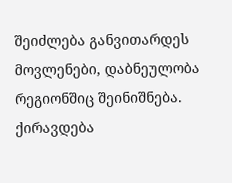შეიძლება განვითარდეს მოვლენები, დაბნეულობა რეგიონშიც შეინიშნება.
ქირავდება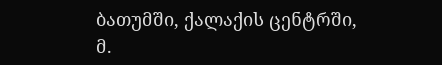ბათუმში, ქალაქის ცენტრში, მ.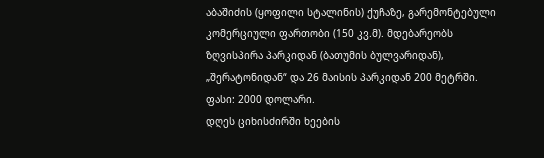აბაშიძის (ყოფილი სტალინის) ქუჩაზე, გარემონტებული კომერციული ფართობი (150 კვ.მ). მდებარეობს ზღვისპირა პარკიდან (ბათუმის ბულვარიდან), „შერატონიდან“ და 26 მაისის პარკიდან 200 მეტრში. ფასი: 2000 დოლარი.
დღეს ციხისძირში ხეების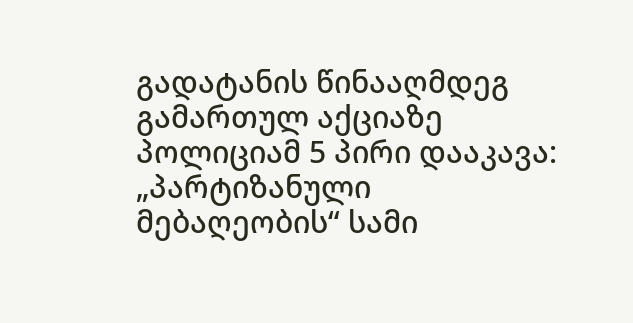გადატანის წინააღმდეგ გამართულ აქციაზე პოლიციამ 5 პირი დააკავა: „პარტიზანული მებაღეობის“ სამი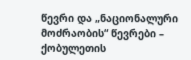წევრი და „ნაციონალური მოძრაობის“ წევრები – ქობულეთის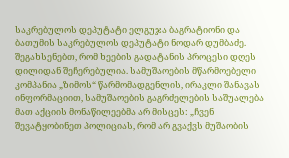საკრებულოს დეპუტატი ელგუჯა ბაგრატიონი და ბათუმის საკრებულოს დეპუტატი ნოდარ დუმბაძე.
შეგახსენებთ, რომ ხეების გადატანის პროცესი დღეს დილიდან შეჩერებულია. სამუშაოების მწარმოებელი კომპანია „ზიმოს“ წარმომადგენლის, ირაკლი შანავას ინფორმაციით, სამუშაოების გაგრძელების საშუალება მათ აქციის მონაწილეებმა არ მისცეს: „ჩვენ შევატყობინეთ პოლიციას, რომ არ გვაქვს მუშაობის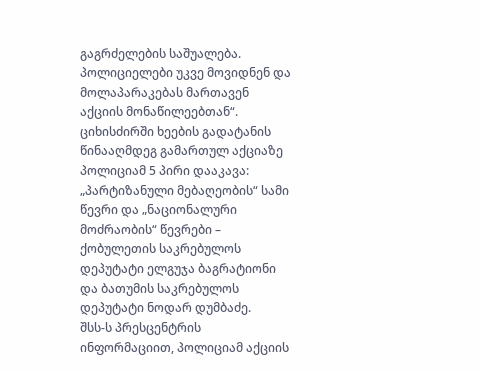გაგრძელების საშუალება. პოლიციელები უკვე მოვიდნენ და მოლაპარაკებას მართავენ აქციის მონაწილეებთან“.
ციხისძირში ხეების გადატანის წინააღმდეგ გამართულ აქციაზე პოლიციამ 5 პირი დააკავა: „პარტიზანული მებაღეობის“ სამი წევრი და „ნაციონალური მოძრაობის“ წევრები – ქობულეთის საკრებულოს დეპუტატი ელგუჯა ბაგრატიონი და ბათუმის საკრებულოს დეპუტატი ნოდარ დუმბაძე.
შსს-ს პრესცენტრის ინფორმაციით, პოლიციამ აქციის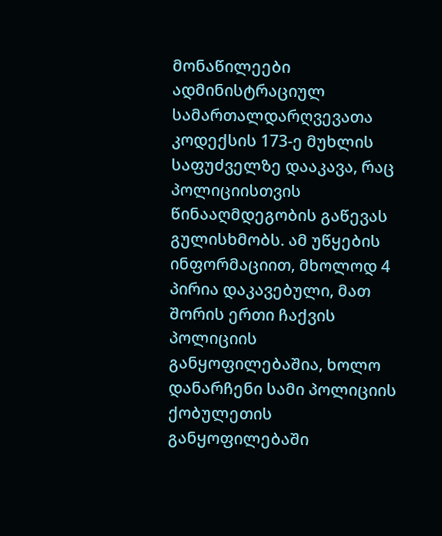მონაწილეები ადმინისტრაციულ სამართალდარღვევათა კოდექსის 173-ე მუხლის საფუძველზე დააკავა, რაც პოლიციისთვის წინააღმდეგობის გაწევას გულისხმობს. ამ უწყების ინფორმაციით, მხოლოდ 4 პირია დაკავებული, მათ შორის ერთი ჩაქვის პოლიციის განყოფილებაშია, ხოლო დანარჩენი სამი პოლიციის ქობულეთის განყოფილებაში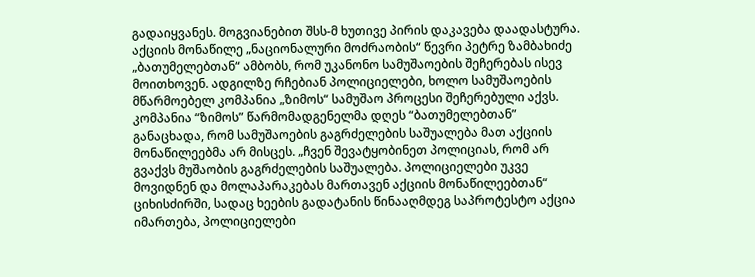გადაიყვანეს. მოგვიანებით შსს-მ ხუთივე პირის დაკავება დაადასტურა.
აქციის მონაწილე „ნაციონალური მოძრაობის“ წევრი პეტრე ზამბახიძე „ბათუმელებთან“ ამბობს, რომ უკანონო სამუშაოების შეჩერებას ისევ მოითხოვენ. ადგილზე რჩებიან პოლიციელები, ხოლო სამუშაოების მწარმოებელ კომპანია „ზიმოს“ სამუშაო პროცესი შეჩერებული აქვს.
კომპანია “ზიმოს” წარმომადგენელმა დღეს “ბათუმელებთან” განაცხადა, რომ სამუშაოების გაგრძელების საშუალება მათ აქციის მონაწილეებმა არ მისცეს. „ჩვენ შევატყობინეთ პოლიციას, რომ არ გვაქვს მუშაობის გაგრძელების საშუალება. პოლიციელები უკვე მოვიდნენ და მოლაპარაკებას მართავენ აქციის მონაწილეებთან“
ციხისძირში, სადაც ხეების გადატანის წინააღმდეგ საპროტესტო აქცია იმართება, პოლიციელები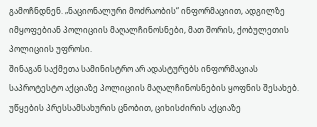გამოჩნდნენ. „ნაციონალური მოძრაობის“ ინფორმაციით, ადგილზე იმყოფებიან პოლიციის მაღალჩინოსნები, მათ შორის, ქობულეთის პოლიციის უფროსი.
შინაგან საქმეთა სამინისტრო არ ადასტურებს ინფორმაციას საპროტესტო აქციაზე პოლიციის მაღალჩინოსნების ყოფნის შესახებ. უწყების პრესსამსახურის ცნობით, ციხისძირის აქციაზე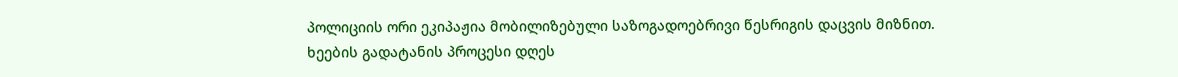პოლიციის ორი ეკიპაჟია მობილიზებული საზოგადოებრივი წესრიგის დაცვის მიზნით.
ხეების გადატანის პროცესი დღეს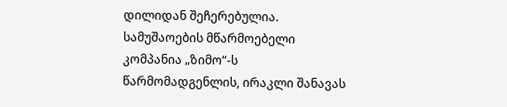დილიდან შეჩერებულია. სამუშაოების მწარმოებელი კომპანია „ზიმო“-ს წარმომადგენლის, ირაკლი შანავას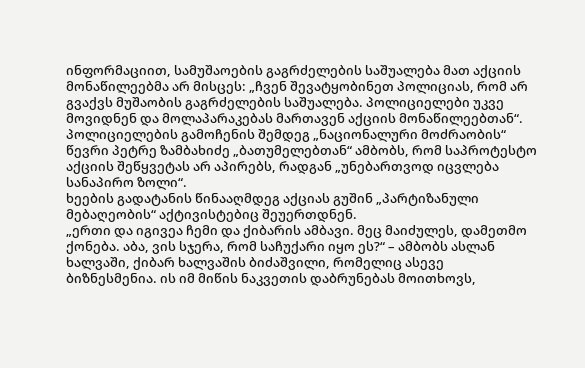ინფორმაციით, სამუშაოების გაგრძელების საშუალება მათ აქციის მონაწილეებმა არ მისცეს: „ჩვენ შევატყობინეთ პოლიციას, რომ არ გვაქვს მუშაობის გაგრძელების საშუალება. პოლიციელები უკვე მოვიდნენ და მოლაპარაკებას მართავენ აქციის მონაწილეებთან“.
პოლიციელების გამოჩენის შემდეგ „ნაციონალური მოძრაობის“ წევრი პეტრე ზამბახიძე „ბათუმელებთან“ ამბობს, რომ საპროტესტო აქციის შეწყვეტას არ აპირებს, რადგან „უნებართვოდ იცვლება სანაპირო ზოლი“.
ხეების გადატანის წინააღმდეგ აქციას გუშინ „პარტიზანული მებაღეობის“ აქტივისტებიც შეუერთდნენ.
„ერთი და იგივეა ჩემი და ქიბარის ამბავი. მეც მაიძულეს, დამეთმო ქონება. აბა, ვის სჯერა, რომ საჩუქარი იყო ეს?“ – ამბობს ასლან ხალვაში, ქიბარ ხალვაშის ბიძაშვილი, რომელიც ასევე ბიზნესმენია. ის იმ მიწის ნაკვეთის დაბრუნებას მოითხოვს,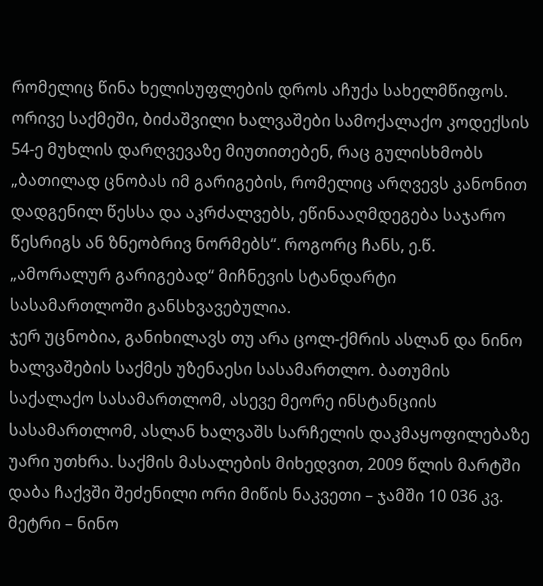რომელიც წინა ხელისუფლების დროს აჩუქა სახელმწიფოს. ორივე საქმეში, ბიძაშვილი ხალვაშები სამოქალაქო კოდექსის 54-ე მუხლის დარღვევაზე მიუთითებენ, რაც გულისხმობს „ბათილად ცნობას იმ გარიგების, რომელიც არღვევს კანონით დადგენილ წესსა და აკრძალვებს, ეწინააღმდეგება საჯარო წესრიგს ან ზნეობრივ ნორმებს“. როგორც ჩანს, ე.წ. „ამორალურ გარიგებად“ მიჩნევის სტანდარტი სასამართლოში განსხვავებულია.
ჯერ უცნობია, განიხილავს თუ არა ცოლ-ქმრის ასლან და ნინო ხალვაშების საქმეს უზენაესი სასამართლო. ბათუმის საქალაქო სასამართლომ, ასევე მეორე ინსტანციის სასამართლომ, ასლან ხალვაშს სარჩელის დაკმაყოფილებაზე უარი უთხრა. საქმის მასალების მიხედვით, 2009 წლის მარტში დაბა ჩაქვში შეძენილი ორი მიწის ნაკვეთი – ჯამში 10 036 კვ. მეტრი – ნინო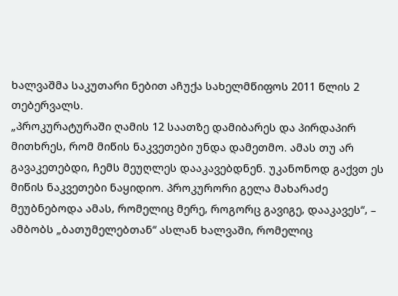ხალვაშმა საკუთარი ნებით აჩუქა სახელმწიფოს 2011 წლის 2 თებერვალს.
„პროკურატურაში ღამის 12 საათზე დამიბარეს და პირდაპირ მითხრეს, რომ მიწის ნაკვეთები უნდა დამეთმო. ამას თუ არ გავაკეთებდი, ჩემს მეუღლეს დააკავებდნენ. უკანონოდ გაქვთ ეს მიწის ნაკვეთები ნაყიდიო. პროკურორი გელა მახარაძე მეუბნებოდა ამას, რომელიც მერე, როგორც გავიგე, დააკავეს“, – ამბობს „ბათუმელებთან“ ასლან ხალვაში, რომელიც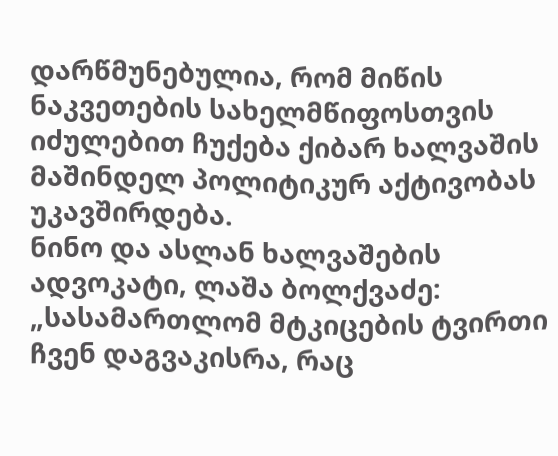დარწმუნებულია, რომ მიწის ნაკვეთების სახელმწიფოსთვის იძულებით ჩუქება ქიბარ ხალვაშის მაშინდელ პოლიტიკურ აქტივობას უკავშირდება.
ნინო და ასლან ხალვაშების ადვოკატი, ლაშა ბოლქვაძე: „სასამართლომ მტკიცების ტვირთი ჩვენ დაგვაკისრა, რაც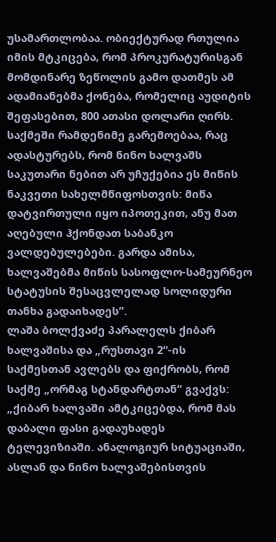უსამართლობაა. ობიექტურად რთულია იმის მტკიცება, რომ პროკურატურისგან მომდინარე ზეწოლის გამო დათმეს ამ ადამიანებმა ქონება, რომელიც აუდიტის შეფასებით, 800 ათასი დოლარი ღირს. საქმეში რამდენიმე გარემოებაა, რაც ადასტურებს, რომ ნინო ხალვაშს საკუთარი ნებით არ უჩუქებია ეს მიწის ნაკვეთი სახელმწიფოსთვის: მიწა დატვირთული იყო იპოთეკით, ანუ მათ აღებული ჰქონდათ საბანკო ვალდებულებები. გარდა ამისა, ხალვაშებმა მიწის სასოფლო-სამეურნეო სტატუსის შესაცვლელად სოლიდური თანხა გადაიხადეს”.
ლაშა ბოლქვაძე პარალელს ქიბარ ხალვაშისა და „რუსთავი 2“-ის საქმესთან ავლებს და ფიქრობს, რომ საქმე „ორმაგ სტანდარტთან“ გვაქვს: „ქიბარ ხალვაში ამტკიცებდა, რომ მას დაბალი ფასი გადაუხადეს ტელევიზიაში. ანალოგიურ სიტუაციაში, ასლან და ნინო ხალვაშებისთვის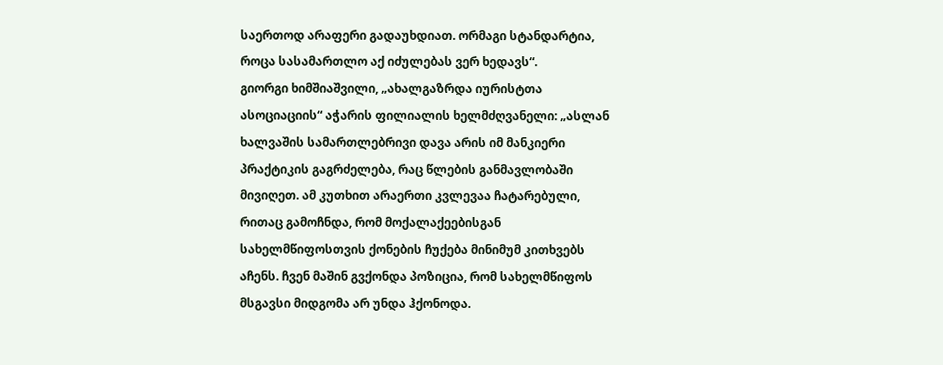საერთოდ არაფერი გადაუხდიათ. ორმაგი სტანდარტია, როცა სასამართლო აქ იძულებას ვერ ხედავს“.
გიორგი ხიმშიაშვილი, „ახალგაზრდა იურისტთა ასოციაციის“ აჭარის ფილიალის ხელმძღვანელი: „ასლან ხალვაშის სამართლებრივი დავა არის იმ მანკიერი პრაქტიკის გაგრძელება, რაც წლების განმავლობაში მივიღეთ. ამ კუთხით არაერთი კვლევაა ჩატარებული, რითაც გამოჩნდა, რომ მოქალაქეებისგან სახელმწიფოსთვის ქონების ჩუქება მინიმუმ კითხვებს აჩენს. ჩვენ მაშინ გვქონდა პოზიცია, რომ სახელმწიფოს მსგავსი მიდგომა არ უნდა ჰქონოდა.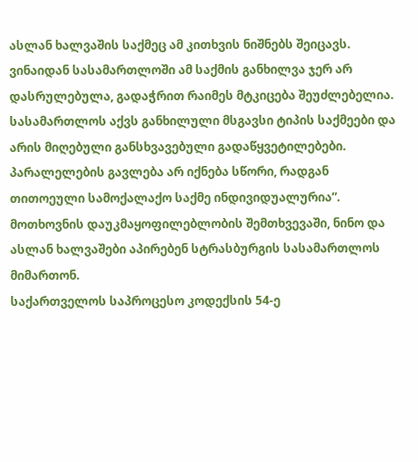ასლან ხალვაშის საქმეც ამ კითხვის ნიშნებს შეიცავს. ვინაიდან სასამართლოში ამ საქმის განხილვა ჯერ არ დასრულებულა, გადაჭრით რაიმეს მტკიცება შეუძლებელია. სასამართლოს აქვს განხილული მსგავსი ტიპის საქმეები და არის მიღებული განსხვავებული გადაწყვეტილებები. პარალელების გავლება არ იქნება სწორი, რადგან თითოეული სამოქალაქო საქმე ინდივიდუალურია”.
მოთხოვნის დაუკმაყოფილებლობის შემთხვევაში, ნინო და ასლან ხალვაშები აპირებენ სტრასბურგის სასამართლოს მიმართონ.
საქართველოს საპროცესო კოდექსის 54-ე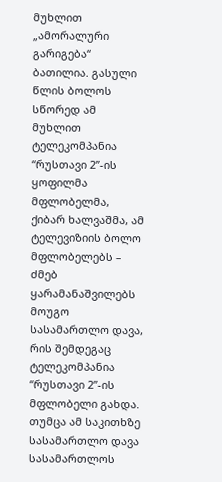მუხლით „ამორალური გარიგება“ ბათილია. გასული წლის ბოლოს სწორედ ამ მუხლით ტელეკომპანია “რუსთავი 2”-ის ყოფილმა მფლობელმა, ქიბარ ხალვაშმა, ამ ტელევიზიის ბოლო მფლობელებს – ძმებ ყარამანაშვილებს მოუგო სასამართლო დავა, რის შემდეგაც ტელეკომპანია “რუსთავი 2”-ის მფლობელი გახდა. თუმცა ამ საკითხზე სასამართლო დავა სასამართლოს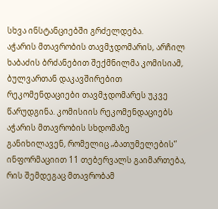სხვა ინსტანციებში გრძელდება.
აჭარის მთავრობის თავმჯდომარის, არჩილ ხაბაძის ბრძანებით შექმნილმა კომისიამ, ბულვართან დაკავშირებით რეკომენდაციები თავმჯდომარეს უკვე წარუდგინა. კომისიის რეკომენდაციებს აჭარის მთავრობის სხდომაზე განიხილავენ, რომელიც „ბათუმელების“ ინფორმაციით 11 თებერვალს გაიმართება, რის შემდეგაც მთავრობამ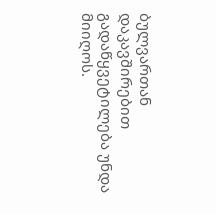ბულვართან დაკავშირებით გადაწყვეტილება უნდა მიიღოს.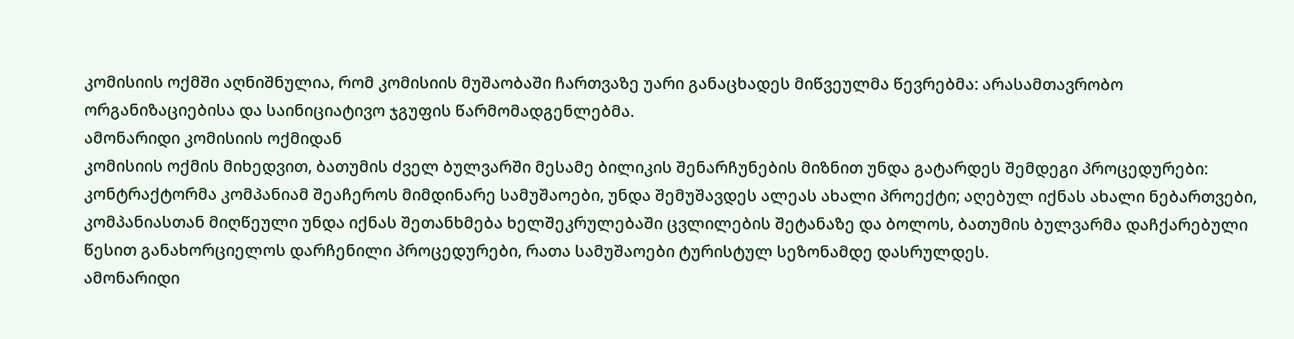კომისიის ოქმში აღნიშნულია, რომ კომისიის მუშაობაში ჩართვაზე უარი განაცხადეს მიწვეულმა წევრებმა: არასამთავრობო ორგანიზაციებისა და საინიციატივო ჯგუფის წარმომადგენლებმა.
ამონარიდი კომისიის ოქმიდან
კომისიის ოქმის მიხედვით, ბათუმის ძველ ბულვარში მესამე ბილიკის შენარჩუნების მიზნით უნდა გატარდეს შემდეგი პროცედურები: კონტრაქტორმა კომპანიამ შეაჩეროს მიმდინარე სამუშაოები, უნდა შემუშავდეს ალეას ახალი პროექტი; აღებულ იქნას ახალი ნებართვები, კომპანიასთან მიღწეული უნდა იქნას შეთანხმება ხელშეკრულებაში ცვლილების შეტანაზე და ბოლოს, ბათუმის ბულვარმა დაჩქარებული წესით განახორციელოს დარჩენილი პროცედურები, რათა სამუშაოები ტურისტულ სეზონამდე დასრულდეს.
ამონარიდი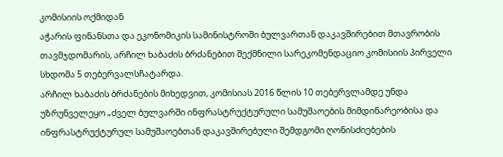კომისიის ოქმიდან
აჭარის ფინანსთა და ეკონომიკის სამინისტროში ბულვართან დაკავშირებით მთავრობის თავმჯდომარის, არჩილ ხაბაძის ბრძანებით შექმნილი სარეკომენდაციო კომისიის პირველი სხდომა 5 თებერვალსჩატარდა.
არჩილ ხაბაძის ბრძანების მიხედვით, კომისიას 2016 წლის 10 თებერვლამდე უნდა უზრუნველეყო „ძველ ბულვარში ინფრასტრუქტურული სამუშაოების მიმდინარეობისა და ინფრასტრუქტურულ სამუშაოებთან დაკავშირებული შემდგომი ღონისძიებების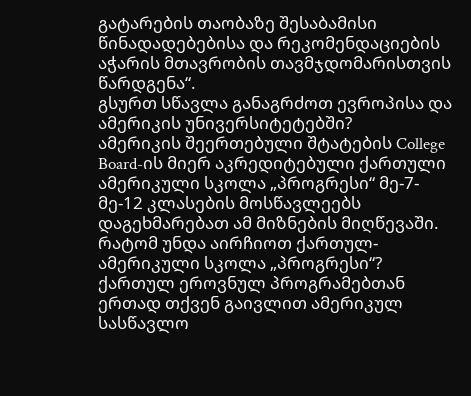გატარების თაობაზე შესაბამისი წინადადებებისა და რეკომენდაციების აჭარის მთავრობის თავმჯდომარისთვის წარდგენა“.
გსურთ სწავლა განაგრძოთ ევროპისა და ამერიკის უნივერსიტეტებში?
ამერიკის შეერთებული შტატების College Board-ის მიერ აკრედიტებული ქართული ამერიკული სკოლა „პროგრესი“ მე-7-მე-12 კლასების მოსწავლეებს დაგეხმარებათ ამ მიზნების მიღწევაში.
რატომ უნდა აირჩიოთ ქართულ-ამერიკული სკოლა „პროგრესი“?
ქართულ ეროვნულ პროგრამებთან ერთად თქვენ გაივლით ამერიკულ სასწავლო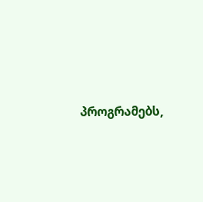პროგრამებს,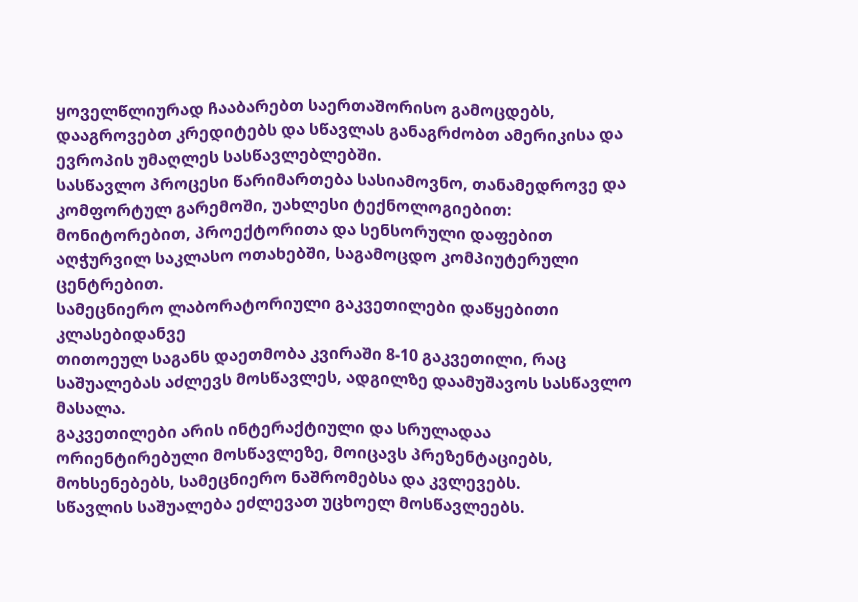ყოველწლიურად ჩააბარებთ საერთაშორისო გამოცდებს, დააგროვებთ კრედიტებს და სწავლას განაგრძობთ ამერიკისა და ევროპის უმაღლეს სასწავლებლებში.
სასწავლო პროცესი წარიმართება სასიამოვნო, თანამედროვე და კომფორტულ გარემოში, უახლესი ტექნოლოგიებით: მონიტორებით, პროექტორითა და სენსორული დაფებით აღჭურვილ საკლასო ოთახებში, საგამოცდო კომპიუტერული ცენტრებით.
სამეცნიერო ლაბორატორიული გაკვეთილები დაწყებითი კლასებიდანვე
თითოეულ საგანს დაეთმობა კვირაში 8-10 გაკვეთილი, რაც საშუალებას აძლევს მოსწავლეს, ადგილზე დაამუშავოს სასწავლო მასალა.
გაკვეთილები არის ინტერაქტიული და სრულადაა ორიენტირებული მოსწავლეზე, მოიცავს პრეზენტაციებს, მოხსენებებს, სამეცნიერო ნაშრომებსა და კვლევებს.
სწავლის საშუალება ეძლევათ უცხოელ მოსწავლეებს.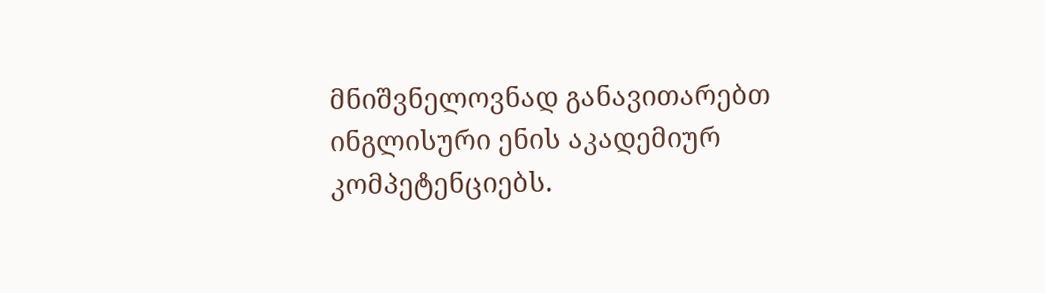მნიშვნელოვნად განავითარებთ ინგლისური ენის აკადემიურ კომპეტენციებს.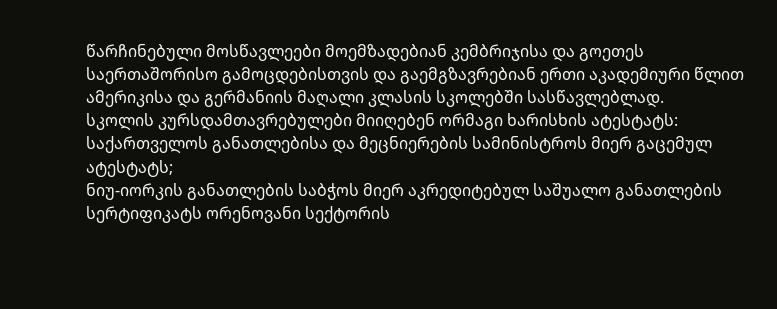წარჩინებული მოსწავლეები მოემზადებიან კემბრიჯისა და გოეთეს საერთაშორისო გამოცდებისთვის და გაემგზავრებიან ერთი აკადემიური წლით ამერიკისა და გერმანიის მაღალი კლასის სკოლებში სასწავლებლად.
სკოლის კურსდამთავრებულები მიიღებენ ორმაგი ხარისხის ატესტატს:
საქართველოს განათლებისა და მეცნიერების სამინისტროს მიერ გაცემულ ატესტატს;
ნიუ-იორკის განათლების საბჭოს მიერ აკრედიტებულ საშუალო განათლების სერტიფიკატს ორენოვანი სექტორის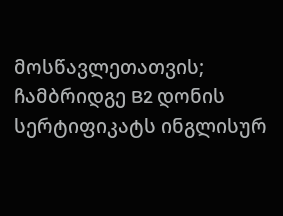მოსწავლეთათვის; ჩამბრიდგე B2 დონის სერტიფიკატს ინგლისურ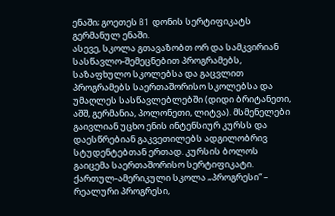ენაში; გოეთეს B1 დონის სერტიფიკატს გერმანულ ენაში.
ასევე, სკოლა გთავაზობთ ორ და სამკვირიან სასწავლო-შემეცნებით პროგრამებს, საზაფხულო სკოლებსა და გაცვლით პროგრამებს საერთაშორისო სკოლებსა და უმაღლეს სასწავლებლებში (დიდი ბრიტანეთი, აშშ, გერმანია, პოლონეთი, ლიტვა). მსმენელები გაივლიან უცხო ენის ინტენსიურ კურსს და დაესწრებიან გაკვეთილებს ადგილობრივ სტუდენტებთან ერთად. კურსის ბოლოს გაიცემა საერთაშორისო სერტიფიკატი.
ქართულ-ამერიკული სკოლა „პროგრესი“ – რეალური პროგრესი,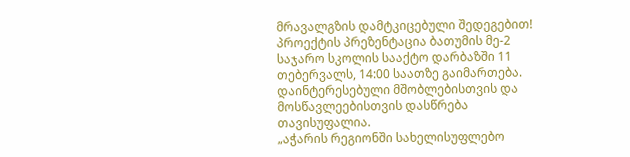მრავალგზის დამტკიცებული შედეგებით!
პროექტის პრეზენტაცია ბათუმის მე-2 საჯარო სკოლის სააქტო დარბაზში 11 თებერვალს, 14:00 საათზე გაიმართება. დაინტერესებული მშობლებისთვის და მოსწავლეებისთვის დასწრება თავისუფალია.
„აჭარის რეგიონში სახელისუფლებო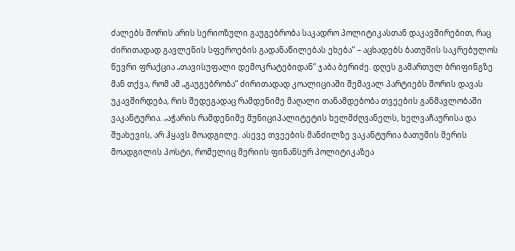ძალებს შორის არის სერიოზული გაუგებრობა საკადრო პოლიტიკასთან დაკავშირებით, რაც ძირითადად გავლენის სფეროების გადანაწილებას ეხება“ – აცხადებს ბათუმის საკრებულოს წევრი ფრაქცია „თავისუფალი დემოკრატებიდან“ ჯაბა ბერიძე. დღეს გამართულ ბრიფინგზე მან თქვა, რომ ამ „გაუგებრობა“ ძირითადად კოალიციაში შემავალ პარტიებს შორის დავას უკავშირდება, რის შედეგადაც რამდენიმე მაღალი თანამდებობა თვეების განმავლობაში ვაკანტურია. „აჭარის რამდენიმე მუნიციპალიტეტის ხელმძღვანელს, ხელვაჩაურისა და შუახევის, არ ჰყავს მოადგილე. ასევე თვეების მანძილზე ვაკანტურია ბათუმის მერის მოადგილის პოსტი, რომელიც მერიის ფინანსურ პოლიტიკაზეა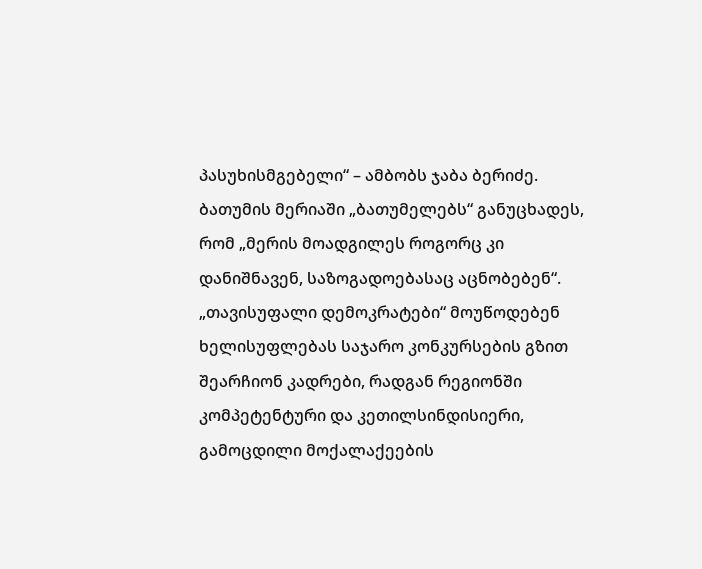პასუხისმგებელი“ – ამბობს ჯაბა ბერიძე.
ბათუმის მერიაში „ბათუმელებს“ განუცხადეს, რომ „მერის მოადგილეს როგორც კი დანიშნავენ, საზოგადოებასაც აცნობებენ“.
„თავისუფალი დემოკრატები“ მოუწოდებენ ხელისუფლებას საჯარო კონკურსების გზით შეარჩიონ კადრები, რადგან რეგიონში კომპეტენტური და კეთილსინდისიერი, გამოცდილი მოქალაქეების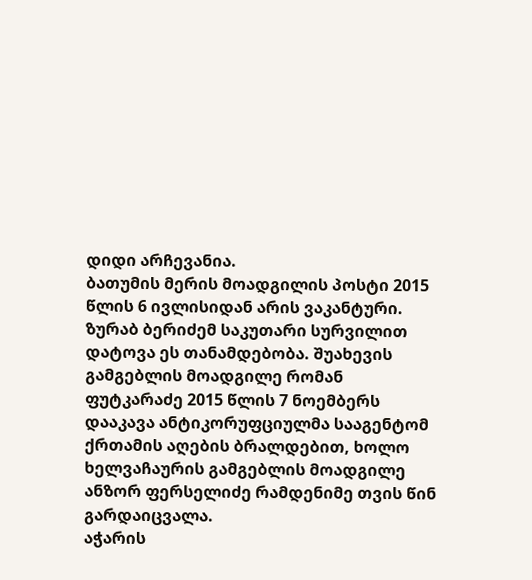დიდი არჩევანია.
ბათუმის მერის მოადგილის პოსტი 2015 წლის 6 ივლისიდან არის ვაკანტური. ზურაბ ბერიძემ საკუთარი სურვილით დატოვა ეს თანამდებობა. შუახევის გამგებლის მოადგილე რომან ფუტკარაძე 2015 წლის 7 ნოემბერს დააკავა ანტიკორუფციულმა სააგენტომ ქრთამის აღების ბრალდებით, ხოლო ხელვაჩაურის გამგებლის მოადგილე ანზორ ფერსელიძე რამდენიმე თვის წინ გარდაიცვალა.
აჭარის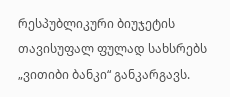რესპუბლიკური ბიუჯეტის თავისუფალ ფულად სახსრებს „ვითიბი ბანკი“ განკარგავს.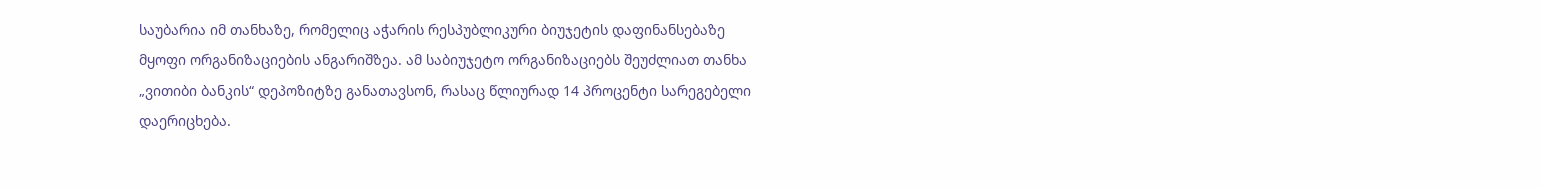საუბარია იმ თანხაზე, რომელიც აჭარის რესპუბლიკური ბიუჯეტის დაფინანსებაზე მყოფი ორგანიზაციების ანგარიშზეა. ამ საბიუჯეტო ორგანიზაციებს შეუძლიათ თანხა „ვითიბი ბანკის“ დეპოზიტზე განათავსონ, რასაც წლიურად 14 პროცენტი სარეგებელი დაერიცხება.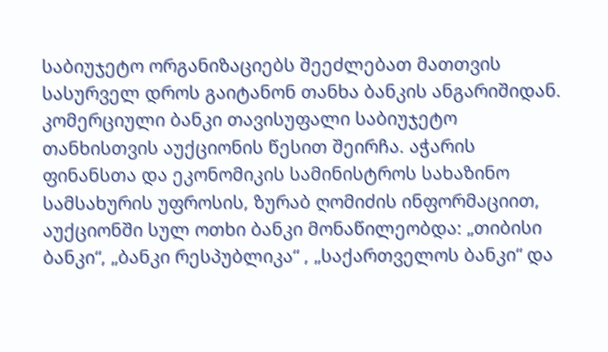საბიუჯეტო ორგანიზაციებს შეეძლებათ მათთვის სასურველ დროს გაიტანონ თანხა ბანკის ანგარიშიდან.
კომერციული ბანკი თავისუფალი საბიუჯეტო თანხისთვის აუქციონის წესით შეირჩა. აჭარის ფინანსთა და ეკონომიკის სამინისტროს სახაზინო სამსახურის უფროსის, ზურაბ ღომიძის ინფორმაციით, აუქციონში სულ ოთხი ბანკი მონაწილეობდა: „თიბისი ბანკი“, „ბანკი რესპუბლიკა“ , „საქართველოს ბანკი“ და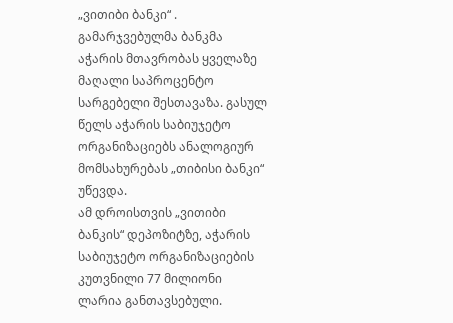„ვითიბი ბანკი“ . გამარჯვებულმა ბანკმა აჭარის მთავრობას ყველაზე მაღალი საპროცენტო სარგებელი შესთავაზა. გასულ წელს აჭარის საბიუჯეტო ორგანიზაციებს ანალოგიურ მომსახურებას „თიბისი ბანკი“ უწევდა.
ამ დროისთვის „ვითიბი ბანკის“ დეპოზიტზე, აჭარის საბიუჯეტო ორგანიზაციების კუთვნილი 77 მილიონი ლარია განთავსებული.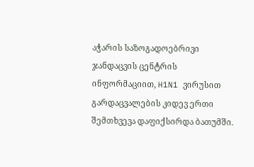აჭარის საზოგადოებრივი ჯანდაცვის ცენტრის ინფორმაციით, H1N1 ვირუსით გარდაცვალების კიდევ ერთი შემთხვევა დაფიქსირდა ბათუმში.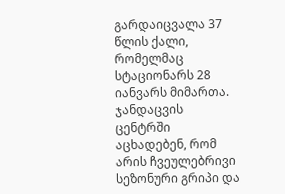გარდაიცვალა 37 წლის ქალი, რომელმაც სტაციონარს 28 იანვარს მიმართა. ჯანდაცვის ცენტრში აცხადებენ, რომ არის ჩვეულებრივი სეზონური გრიპი და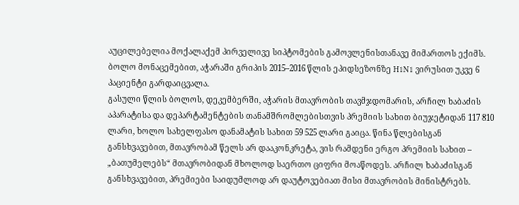აუცილებელია მოქალაქემ პირველივე სიპტომების გამოვლენისთანავე მიმართოს ექიმს.
ბოლო მონაცემებით, აჭარაში გრიპის 2015–2016 წლის ეპიდსეზონზე H1N1 ვირუსით უკვე 6 პაციენტი გარდაიცვალა.
გასული წლის ბოლოს, დეკემბერში, აჭარის მთავრობის თავმჯდომარის, არჩილ ხაბაძის აპარატისა და დეპარტამენტების თანამშრომლებისთვის პრემიის სახით ბიუჯეტიდან 117 810 ლარი, ხოლო სახელფასო დანამატის სახით 59 525 ლარი გაიცა. წინა წლებისგან განსხვავებით, მთავრობამ წელს არ დააკონკრეტა, ვის რამდენი ერგო პრემიის სახით – „ბათუმელებს“ მთავრობიდან მხოლოდ საერთო ციფრი მოაწოდეს. არჩილ ხაბაძისგან განსხვავებით, პრემიები საიდუმლოდ არ დაუტოვებიათ მისი მთავრობის მინისტრებს.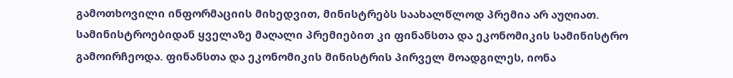გამოთხოვილი ინფორმაციის მიხედვით, მინისტრებს საახალწლოდ პრემია არ აუღიათ. სამინისტროებიდან ყველაზე მაღალი პრემიებით კი ფინანსთა და ეკონომიკის სამინისტრო გამოირჩეოდა. ფინანსთა და ეკონომიკის მინისტრის პირველ მოადგილეს, იონა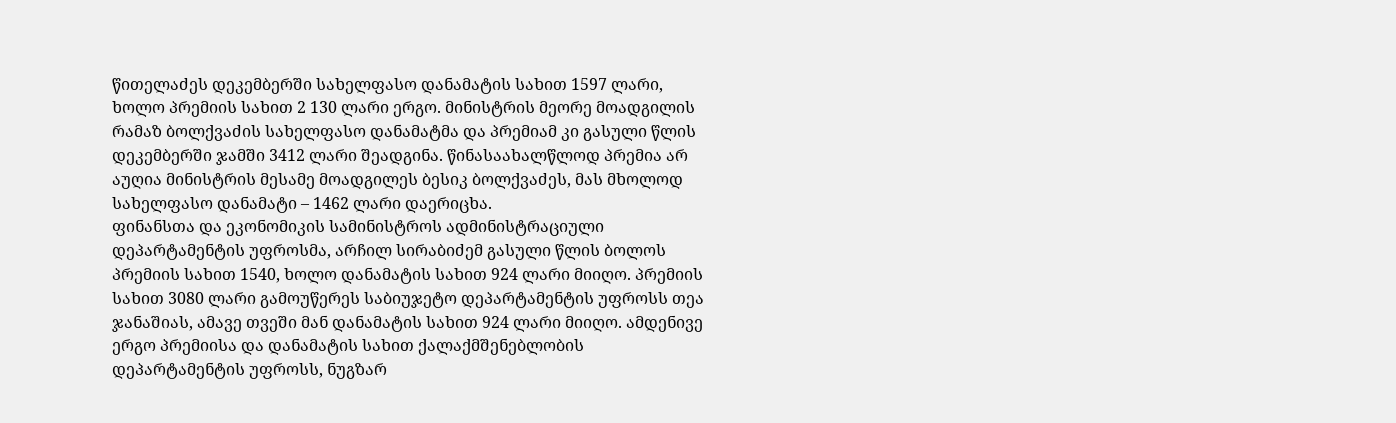წითელაძეს დეკემბერში სახელფასო დანამატის სახით 1597 ლარი, ხოლო პრემიის სახით 2 130 ლარი ერგო. მინისტრის მეორე მოადგილის რამაზ ბოლქვაძის სახელფასო დანამატმა და პრემიამ კი გასული წლის დეკემბერში ჯამში 3412 ლარი შეადგინა. წინასაახალწლოდ პრემია არ აუღია მინისტრის მესამე მოადგილეს ბესიკ ბოლქვაძეს, მას მხოლოდ სახელფასო დანამატი – 1462 ლარი დაერიცხა.
ფინანსთა და ეკონომიკის სამინისტროს ადმინისტრაციული დეპარტამენტის უფროსმა, არჩილ სირაბიძემ გასული წლის ბოლოს პრემიის სახით 1540, ხოლო დანამატის სახით 924 ლარი მიიღო. პრემიის სახით 3080 ლარი გამოუწერეს საბიუჯეტო დეპარტამენტის უფროსს თეა ჯანაშიას, ამავე თვეში მან დანამატის სახით 924 ლარი მიიღო. ამდენივე ერგო პრემიისა და დანამატის სახით ქალაქმშენებლობის დეპარტამენტის უფროსს, ნუგზარ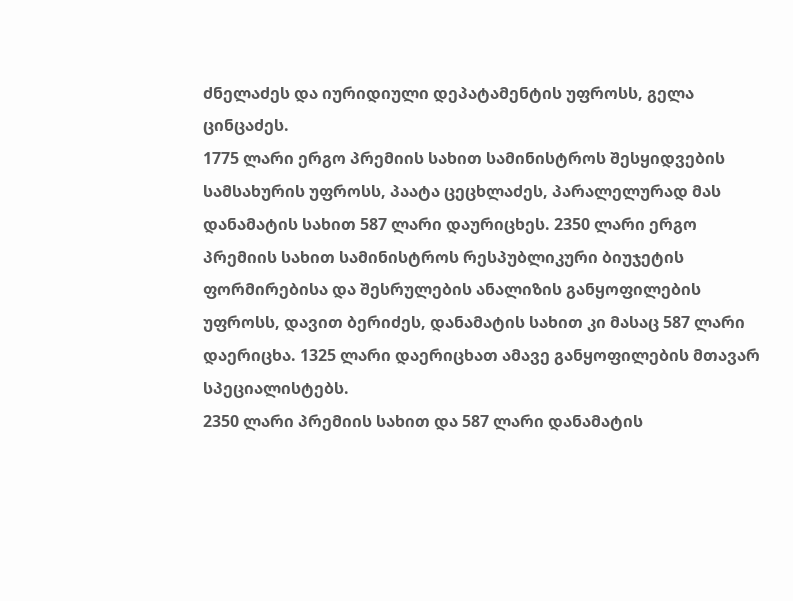ძნელაძეს და იურიდიული დეპატამენტის უფროსს, გელა ცინცაძეს.
1775 ლარი ერგო პრემიის სახით სამინისტროს შესყიდვების სამსახურის უფროსს, პაატა ცეცხლაძეს, პარალელურად მას დანამატის სახით 587 ლარი დაურიცხეს. 2350 ლარი ერგო პრემიის სახით სამინისტროს რესპუბლიკური ბიუჯეტის ფორმირებისა და შესრულების ანალიზის განყოფილების უფროსს, დავით ბერიძეს, დანამატის სახით კი მასაც 587 ლარი დაერიცხა. 1325 ლარი დაერიცხათ ამავე განყოფილების მთავარ სპეციალისტებს.
2350 ლარი პრემიის სახით და 587 ლარი დანამატის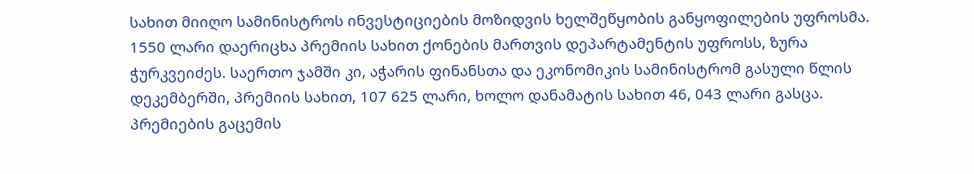სახით მიიღო სამინისტროს ინვესტიციების მოზიდვის ხელშეწყობის განყოფილების უფროსმა. 1550 ლარი დაერიცხა პრემიის სახით ქონების მართვის დეპარტამენტის უფროსს, ზურა ჭურკვეიძეს. საერთო ჯამში კი, აჭარის ფინანსთა და ეკონომიკის სამინისტრომ გასული წლის დეკემბერში, პრემიის სახით, 107 625 ლარი, ხოლო დანამატის სახით 46, 043 ლარი გასცა.
პრემიების გაცემის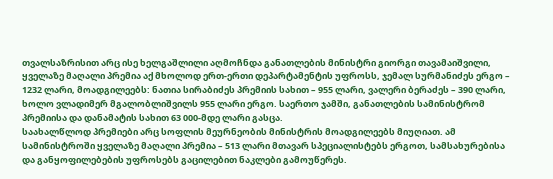თვალსაზრისით არც ისე ხელგაშლილი აღმოჩნდა განათლების მინისტრი გიორგი თავამაიშვილი, ყველაზე მაღალი პრემია აქ მხოლოდ ერთ-ერთი დეპარტამენტის უფროსს, ჯემალ სურმანიძეს ერგო – 1232 ლარი, მოადგილეებს: ნათია სირაბიძეს პრემიის სახით – 955 ლარი, ვალერი ბერაძეს – 390 ლარი, ხოლო ვლადიმერ მგალობლიშვილს 955 ლარი ერგო. საერთო ჯამში, განათლების სამინისტრომ პრემიისა და დანამატის სახით 63 000-მდე ლარი გასცა.
საახალწლოდ პრემიები არც სოფლის მეურნეობის მინისტრის მოადგილეებს მიუღიათ. ამ სამინისტროში ყველაზე მაღალი პრემია – 513 ლარი მთავარ სპეციალისტებს ერგოთ, სამსახურებისა და განყოფილებების უფროსებს გაცილებით ნაკლები გამოუწერეს.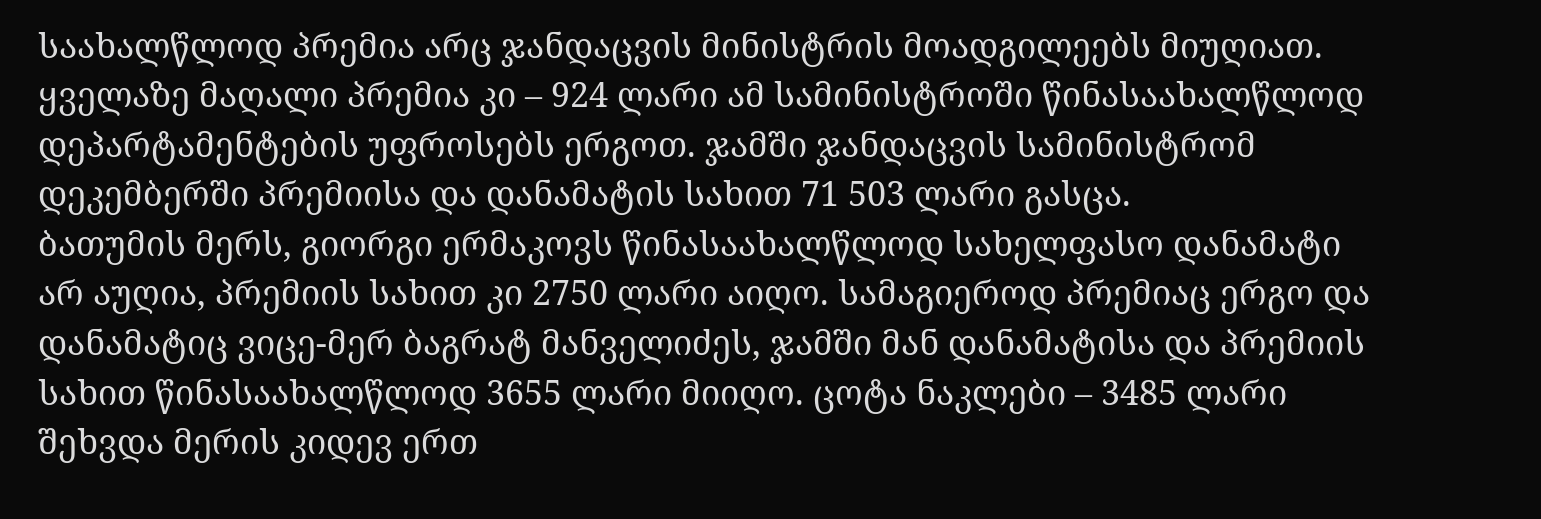საახალწლოდ პრემია არც ჯანდაცვის მინისტრის მოადგილეებს მიუღიათ. ყველაზე მაღალი პრემია კი – 924 ლარი ამ სამინისტროში წინასაახალწლოდ დეპარტამენტების უფროსებს ერგოთ. ჯამში ჯანდაცვის სამინისტრომ დეკემბერში პრემიისა და დანამატის სახით 71 503 ლარი გასცა.
ბათუმის მერს, გიორგი ერმაკოვს წინასაახალწლოდ სახელფასო დანამატი არ აუღია, პრემიის სახით კი 2750 ლარი აიღო. სამაგიეროდ პრემიაც ერგო და დანამატიც ვიცე-მერ ბაგრატ მანველიძეს, ჯამში მან დანამატისა და პრემიის სახით წინასაახალწლოდ 3655 ლარი მიიღო. ცოტა ნაკლები – 3485 ლარი შეხვდა მერის კიდევ ერთ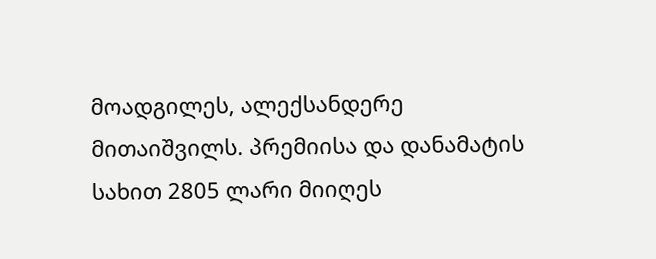მოადგილეს, ალექსანდერე მითაიშვილს. პრემიისა და დანამატის სახით 2805 ლარი მიიღეს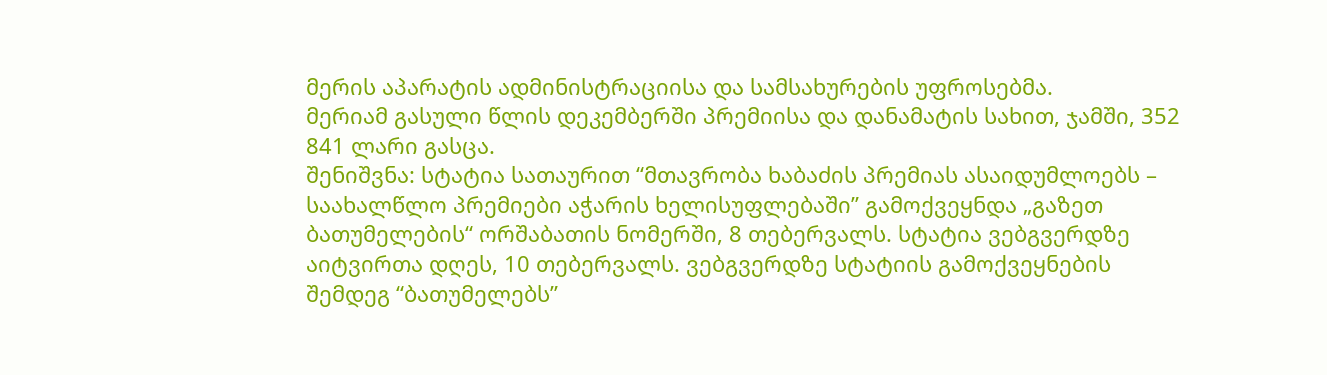მერის აპარატის ადმინისტრაციისა და სამსახურების უფროსებმა.
მერიამ გასული წლის დეკემბერში პრემიისა და დანამატის სახით, ჯამში, 352 841 ლარი გასცა.
შენიშვნა: სტატია სათაურით “მთავრობა ხაბაძის პრემიას ასაიდუმლოებს – საახალწლო პრემიები აჭარის ხელისუფლებაში” გამოქვეყნდა „გაზეთ ბათუმელების“ ორშაბათის ნომერში, 8 თებერვალს. სტატია ვებგვერდზე აიტვირთა დღეს, 10 თებერვალს. ვებგვერდზე სტატიის გამოქვეყნების შემდეგ “ბათუმელებს”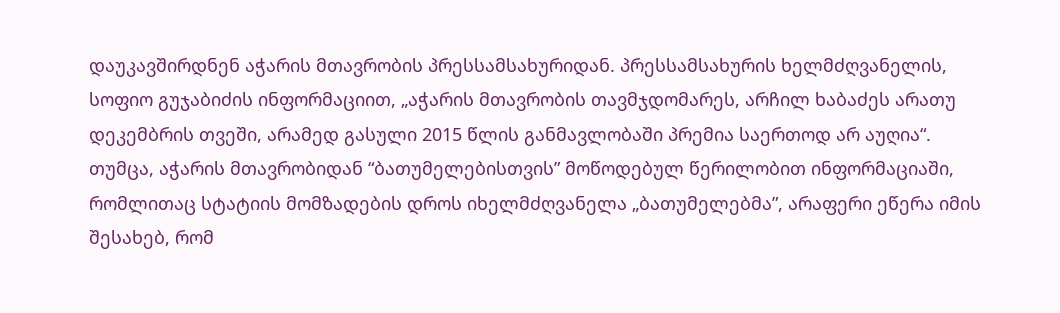დაუკავშირდნენ აჭარის მთავრობის პრესსამსახურიდან. პრესსამსახურის ხელმძღვანელის, სოფიო გუჯაბიძის ინფორმაციით, „აჭარის მთავრობის თავმჯდომარეს, არჩილ ხაბაძეს არათუ დეკემბრის თვეში, არამედ გასული 2015 წლის განმავლობაში პრემია საერთოდ არ აუღია“.
თუმცა, აჭარის მთავრობიდან “ბათუმელებისთვის” მოწოდებულ წერილობით ინფორმაციაში, რომლითაც სტატიის მომზადების დროს იხელმძღვანელა „ბათუმელებმა”, არაფერი ეწერა იმის შესახებ, რომ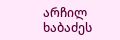არჩილ ხაბაძეს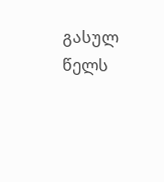გასულ წელს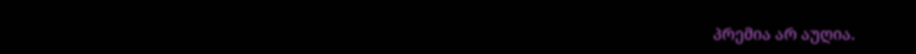პრემია არ აუღია.